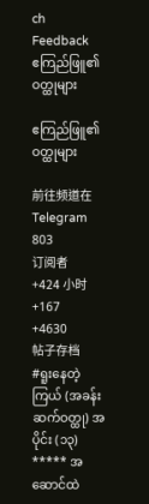ch
Feedback
ဧကြည်ဖြူ၏ ဝတ္ထုများ

ဧကြည်ဖြူ၏ ဝတ္ထုများ

前往频道在 Telegram
803
订阅者
+424 小时
+167
+4630
帖子存档
#ရူးနေတဲ့ကြယ် (အခန်းဆက်ဝတ္ထု) အပိုင်း (၁၃) ***** အဆောင်ထဲ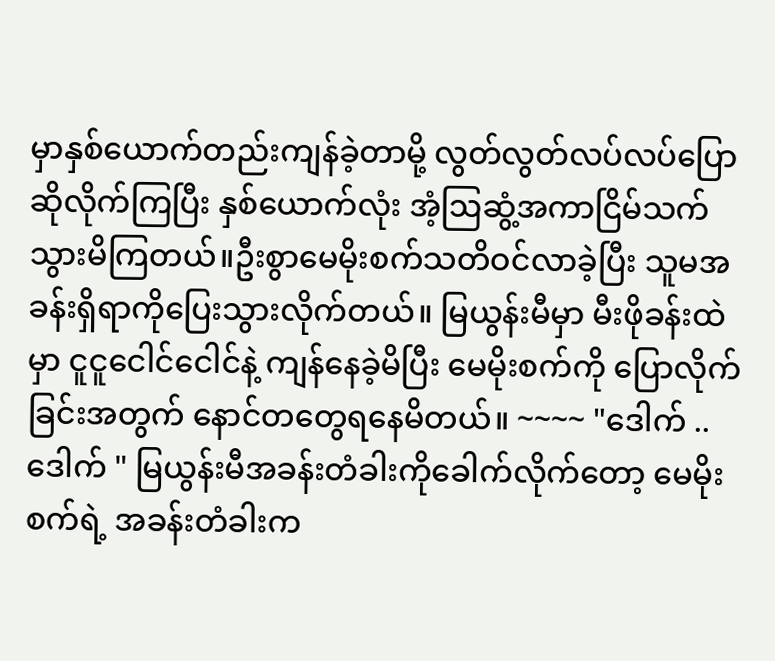မှာနှစ်ယောက်တည်းကျန်ခဲ့တာမို့ လွတ်လွတ်လပ်လပ်ပြောဆိုလိုက်ကြပြီး နှစ်ယောက်လုံး အံ့ဩဆွံ့အကာငြိမ်သက်သွားမိကြတယ်။ဦးစွာမေမိုးစက်သတိဝင်လာခဲ့ပြီး သူမအခန်းရှိရာကိုပြေးသွားလိုက်တယ်။ မြယွန်းမီမှာ မီးဖိုခန်းထဲမှာ ငူငူငေါင်ငေါင်နဲ့ ကျန်နေခဲ့မိပြီး မေမိုးစက်ကို ပြောလိုက်ခြင်းအတွက် နောင်တတွေရနေမိတယ်။ ~~~~ "ဒေါက် ..ဒေါက် " မြယွန်းမီအခန်းတံခါးကိုခေါက်လိုက်တော့ မေမိုးစက်ရဲ့ အခန်းတံခါးက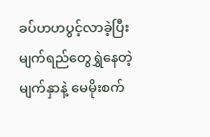ခပ်ဟဟပွင့်လာခဲ့ပြီး မျက်ရည်တွေရွှဲနေတဲ့မျက်နှာနဲ့ မေမိုးစက်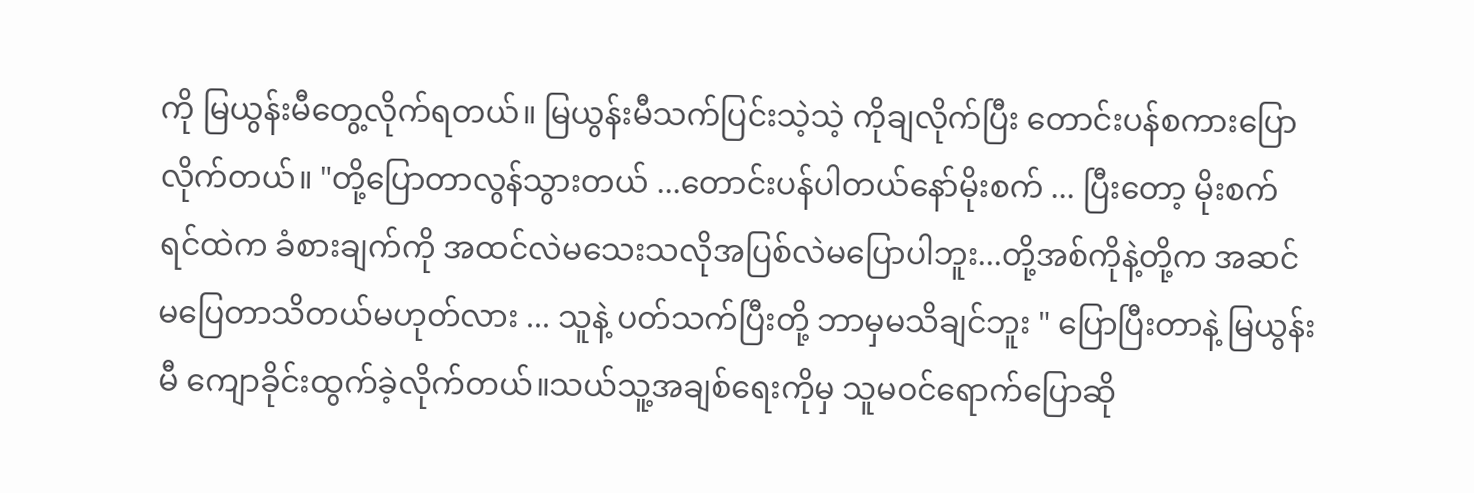ကို မြယွန်းမီတွေ့လိုက်ရတယ်။ မြယွန်းမီသက်ပြင်းသဲ့သဲ့ ကိုချလိုက်ပြီး တောင်းပန်စကားပြောလိုက်တယ်။ "တို့ပြောတာလွန်သွားတယ် ...တောင်းပန်ပါတယ်နော်မိုးစက် ... ပြီးတော့ မိုးစက်ရင်ထဲက ခံစားချက်ကို အထင်လဲမသေးသလိုအပြစ်လဲမပြောပါဘူး...တို့အစ်ကိုနဲ့တို့က အဆင်မပြေတာသိတယ်မဟုတ်လား ... သူနဲ့ ပတ်သက်ပြီးတို့ ဘာမှမသိချင်ဘူး " ပြောပြီးတာနဲ့ မြယွန်းမီ ကျောခိုင်းထွက်ခဲ့လိုက်တယ်။သယ်သူ့အချစ်ရေးကိုမှ သူမဝင်ရောက်ပြောဆို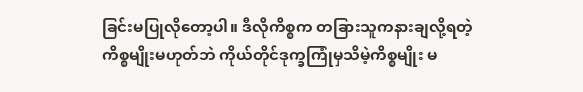ခြင်းမပြုလိုတော့ပါ။ ဒီလိုကိစ္စက တခြားသူကနားချလို့ရတဲ့ကိစ္စမျိုးမဟုတ်ဘဲ ကိုယ်တိုင်ဒုက္ခကြုံမှသိမဲ့ကိစ္စမျိုး မ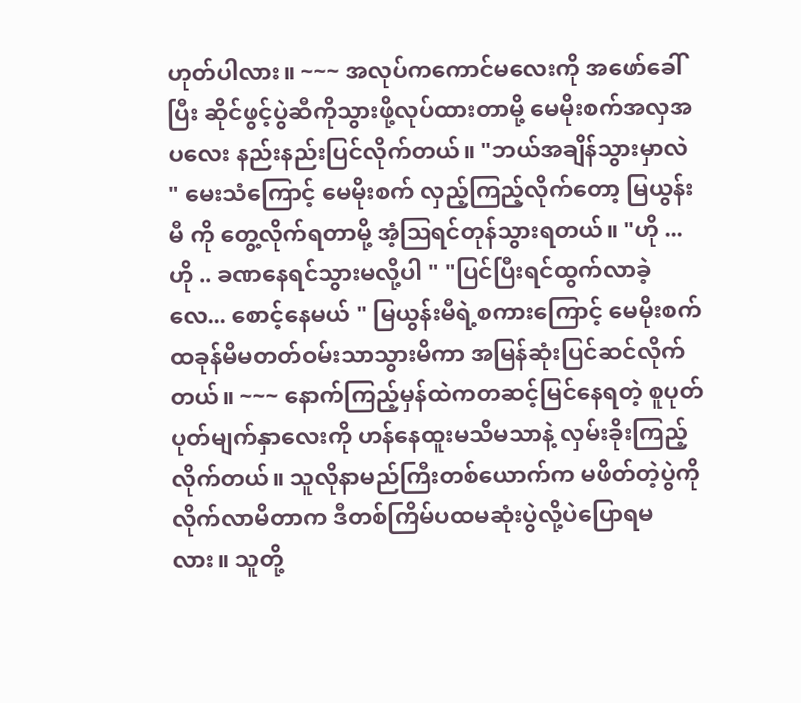ဟုတ်ပါလား။ ~~~ အလုပ်ကကောင်မလေးကို အဖော်ခေါ်ပြီး ဆိုင်ဖွင့်ပွဲဆီကိုသွားဖို့လုပ်ထားတာမို့ မေမိုးစက်အလှအပလေး နည်းနည်းပြင်လိုက်တယ်။ "ဘယ်အချိန်သွားမှာလဲ " မေးသံကြောင့် မေမိုးစက် လှည့်ကြည့်လိုက်တော့ မြယွန်းမီ ကို တွေ့လိုက်ရတာမို့ အံ့ဩရင်တုန်သွားရတယ်။ "ဟို ...ဟို .. ခဏနေရင်သွားမလို့ပါ " "ပြင်ပြီးရင်ထွက်လာခဲ့လေ... စောင့်နေမယ် " မြယွန်းမီရဲ့စကားကြောင့် မေမိုးစက် ထခုန်မိမတတ်ဝမ်းသာသွားမိကာ အမြန်ဆုံးပြင်ဆင်လိုက်တယ်။ ~~~ နောက်ကြည့်မှန်ထဲကတဆင့်မြင်နေရတဲ့ စူပုတ်ပုတ်မျက်နှာလေးကို ဟန်နေထူးမသိမသာနဲ့ လှမ်းခိုးကြည့်လိုက်တယ်။ သူလိုနာမည်ကြီးတစ်ယောက်က မဖိတ်တဲ့ပွဲကိုလိုက်လာမိတာက ဒီတစ်ကြိမ်ပထမဆုံးပွဲလို့ပဲပြောရမလား။ သူတို့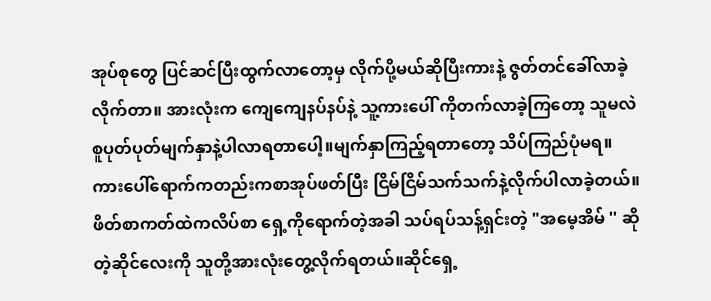အုပ်စုတွေ ပြင်ဆင်ပြီးထွက်လာတော့မှ လိုက်ပို့မယ်ဆိုပြီးကားနဲ့ ဇွတ်တင်ခေါ်လာခဲ့လိုက်တာ။ အားလုံးက ကျေကျေနပ်နပ်နဲ့ သူ့ကားပေါ် ကိုတက်လာခဲ့ကြတော့ သူမလဲစူပုတ်ပုတ်မျက်နှာနဲ့ပါလာရတာပေါ့။မျက်နှာကြည့်ရတာတော့ သိပ်ကြည်ပုံမရ။ ကားပေါ်ရောက်ကတည်းကစာအုပ်ဖတ်ပြီး ငြိမ်ငြိမ်သက်သက်နဲ့လိုက်ပါလာခဲ့တယ်။ ဖိတ်စာကတ်ထဲကလိပ်စာ ရှေ့ကိုရောက်တဲ့အခါ သပ်ရပ်သန့်ရှင်းတဲ့ "အမေ့အိမ် '' ဆိုတဲ့ဆိုင်လေးကို သူတို့အားလုံးတွေ့လိုက်ရတယ်။ဆိုင်ရှေ့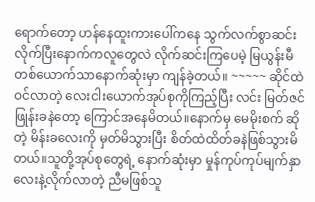ရောက်တော့ ဟန်နေထူးကားပေါ်ကနေ သွက်လက်စွာဆင်းလိုက်ပြီးနောက်ကလူတွေလဲ လိုက်ဆင်းကြပေမဲ့ မြယွန်းမီတစ်ယောက်သာနောက်ဆုံးမှာ ကျန်ခဲ့တယ်။ ~~~~~ ဆိုင်ထဲဝင်လာတဲ့ လေးငါးယောက်အုပ်စုကိုကြည့်ပြီး လင်း မြတ်ဇင်ဖြုန်းခနဲတော့ ကြောင်အနေမိတယ်။နောက်မှ မေမိုးစက် ဆိုတဲ့ မိန်းခလေးကို မှတ်မိသွားပြီး စိတ်ထဲထိတ်ခနဲဖြစ်သွားမိတယ်။သူတို့အုပ်စုတွေရဲ့ နောက်ဆုံးမှာ မှုန်ကုပ်ကုပ်မျက်နှာလေးနဲ့လိုက်လာတဲ့ ညီမဖြစ်သူ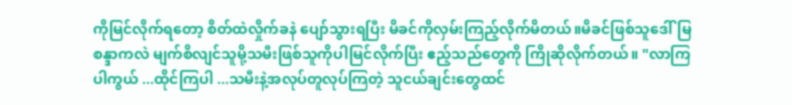ကိုမြင်လိုက်ရတော့ စိတ်ထဲလှိုက်ခနဲ ပျော်သွားရပြီး မိခင်ကိုလှမ်းကြည့်လိုက်မိတယ်။မိခင်ဖြစ်သူဒေါ်မြစန္ဒာကလဲ မျက်စိလျင်သူမို့သမီးဖြစ်သူကိုပါမြင်လိုက်ပြီး ဧည့်သည်တွေကို ကြိုဆိုလိုက်တယ်။ "လာကြပါကွယ် ...ထိုင်ကြပါ ...သမီးနဲ့အလုပ်တူလုပ်ကြတဲ့ သူငယ်ချင်းတွေထင်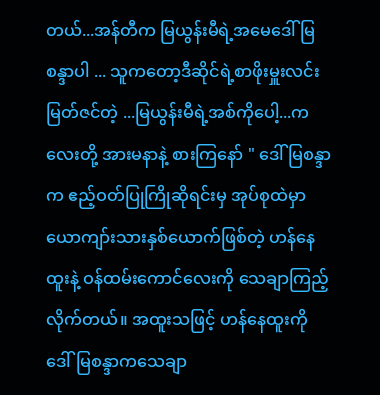တယ်...အန်တီက မြယွန်းမီရဲ့အမေဒေါ်မြစန္ဒာပါ ... သူကတော့ဒီဆိုင်ရဲ့စာဖိုးမှူးလင်းမြတ်ဇင်တဲ့ ...မြယွန်းမီရဲ့အစ်ကိုပေါ့...ကလေးတို့ အားမနာနဲ့ စားကြနော် " ဒေါ်မြစန္ဒာက ဧည့်ဝတ်ပြုကြိုဆိုရင်းမှ အုပ်စုထဲမှာ ယောကျာ်းသားနှစ်ယောက်ဖြစ်တဲ့ ဟန်နေထူးနဲ့ ဝန်ထမ်းကောင်လေးကို သေချာကြည့်လိုက်တယ်။ အထူးသဖြင့် ဟန်နေထူးကို ဒေါ်မြစန္ဒာကသေချာ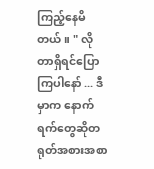ကြည့်နေမိတယ်။ " လိုတာရှိရင်ပြောကြပါနော် ... ဒီမှာက နောက်ရက်တွေဆိုတရုတ်အစားအစာ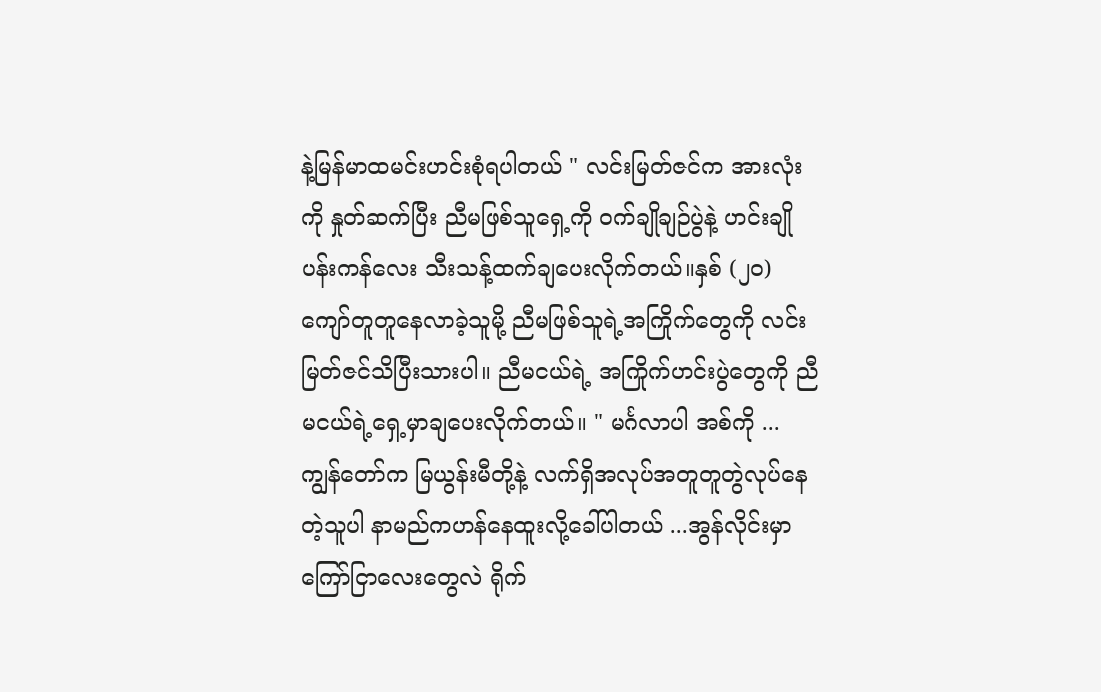နဲ့မြန်မာထမင်းဟင်းစုံရပါတယ် " လင်းမြတ်ဇင်က အားလုံးကို နှုတ်ဆက်ပြီး ညီမဖြစ်သူရှေ့ကို ဝက်ချိုချဉ်ပွဲနဲ့ ဟင်းချိုပန်းကန်လေး သီးသန့်ထက်ချပေးလိုက်တယ်။နှစ် (၂၀) ကျော်တူတူနေလာခဲ့သူမို့ ညီမဖြစ်သူရဲ့အကြိုက်တွေကို လင်းမြတ်ဇင်သိပြီးသားပါ။ ညီမငယ်ရဲ့ အကြိုက်ဟင်းပွဲတွေကို ညီမငယ်ရဲ့ရှေ့မှာချပေးလိုက်တယ်။ " မင်္ဂလာပါ အစ်ကို ... ကျွန်တော်က မြယွန်းမီတို့နဲ့ လက်ရှိအလုပ်အတူတူတွဲလုပ်နေတဲ့သူပါ နာမည်ကဟန်နေထူးလို့ခေါ်ပါတယ် ...အွန်လိုင်းမှာ ကြော်ငြာလေးတွေလဲ ရိုက်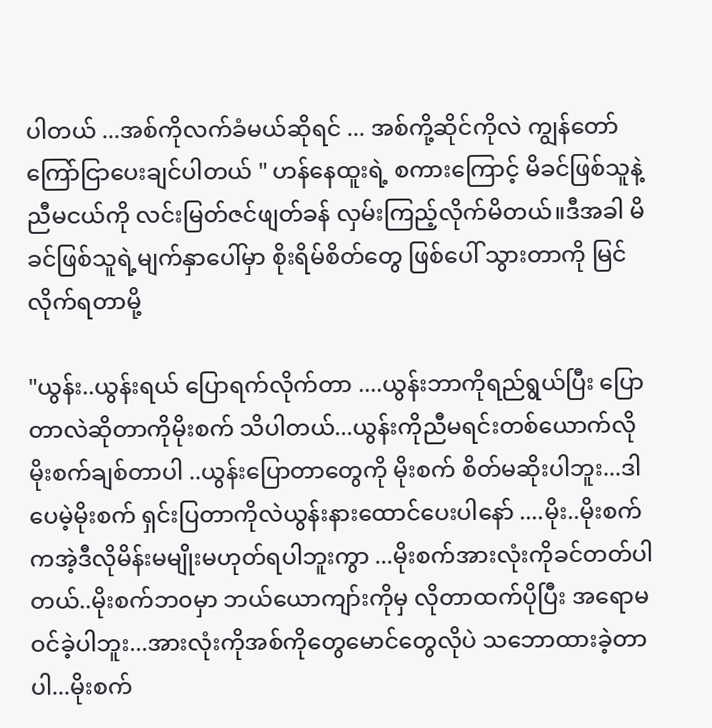ပါတယ် ...အစ်ကိုလက်ခံမယ်ဆိုရင် ... အစ်ကို့ဆိုင်ကိုလဲ ကျွန်တော်ကြော်ငြာပေးချင်ပါတယ် " ဟန်နေထူးရဲ့ စကားကြောင့် မိခင်ဖြစ်သူနဲ့ညီမငယ်ကို လင်းမြတ်ဇင်ဖျတ်ခန် လှမ်းကြည့်လိုက်မိတယ်။ဒီအခါ မိခင်ဖြစ်သူရဲ့မျက်နှာပေါ်မှာ စိုးရိမ်စိတ်တွေ ဖြစ်ပေါ် သွားတာကို မြင်လိုက်ရတာမို့

"ယွန်း..ယွန်းရယ် ပြောရက်လိုက်တာ ....ယွန်းဘာကိုရည်ရွယ်ပြီး ပြောတာလဲဆိုတာကိုမိုးစက် သိပါတယ်...ယွန်းကိုညီမရင်းတစ်ယောက်လို မိုးစက်ချစ်တာပါ ..ယွန်းပြောတာတွေကို မိုးစက် စိတ်မဆိုးပါဘူး...ဒါပေမဲ့မိုးစက် ရှင်းပြတာကိုလဲယွန်းနားထောင်ပေးပါနော် ....မိုး..မိုးစက်ကအဲ့ဒီလိုမိန်းမမျိုးမဟုတ်ရပါဘူးကွာ ...မိုးစက်အားလုံးကိုခင်တတ်ပါတယ်..မိုးစက်ဘ၀မှာ ဘယ်ယောကျာ်းကိုမှ လိုတာထက်ပိုပြီး အရောမဝင်ခဲ့ပါဘူး...အားလုံးကိုအစ်ကိုတွေမောင်တွေလိုပဲ သဘောထားခဲ့တာပါ...မိုးစက်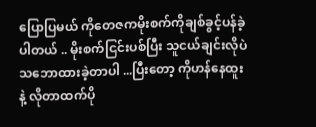ပြောပြမယ် ကိုတေဇကမိုးစက်ကိုချစ်ခွင့်ပန်ခဲ့ပါတယ် .. မိုးစက်ငြင်းပစ်ပြီး သူငယ်ချင်းလိုပဲသဘောထားခဲ့တာပါ ...ပြီးတော့ ကိုဟန်နေထူးနဲ့ လိုတာထက်ပို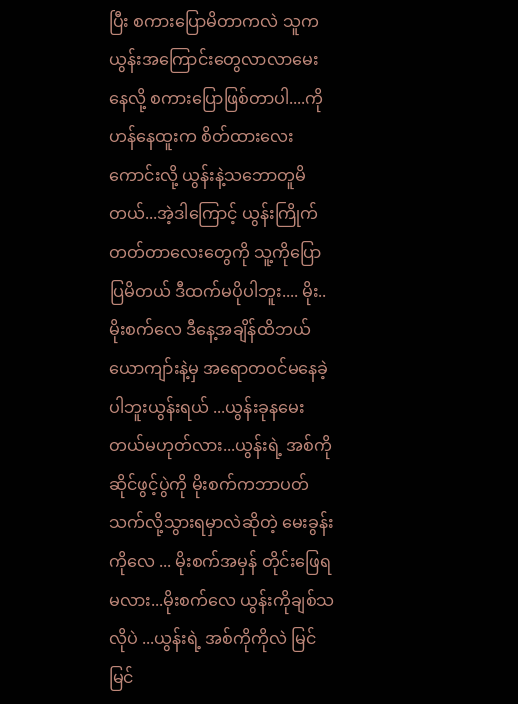ပြီး စကားပြောမိတာကလဲ သူကယွန်းအကြောင်းတွေလာလာမေးနေလို့ စကားပြောဖြစ်တာပါ....ကိုဟန်နေထူးက စိတ်ထားလေးကောင်းလို့ ယွန်းနဲ့သဘောတူမိတယ်...အဲ့ဒါကြောင့် ယွန်းကြိုက်တတ်တာလေးတွေကို သူ့ကိုပြောပြမိတယ် ဒီထက်မပိုပါဘူး.... မိုး..မိုးစက်လေ ဒီနေ့အချိန်ထိဘယ်ယောကျာ်းနဲ့မှ အရောတဝင်မနေခဲ့ပါဘူးယွန်းရယ် ...ယွန်းခုနမေးတယ်မဟုတ်လား...ယွန်းရဲ့ အစ်ကိုဆိုင်ဖွင့်ပွဲကို မိုးစက်ကဘာပတ်သက်လို့သွားရမှာလဲဆိုတဲ့ မေးခွန်းကိုလေ ... မိုးစက်အမှန် တိုင်းဖြေရမလား...မိုးစက်လေ ယွန်းကိုချစ်သလိုပဲ ...ယွန်းရဲ့ အစ်ကိုကိုလဲ မြင်မြင်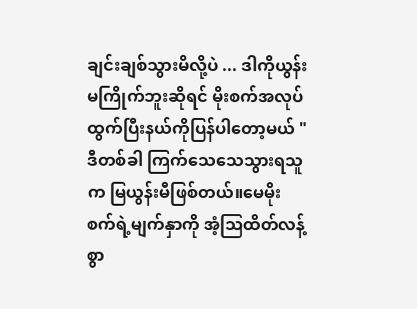ချင်းချစ်သွားမိလို့ပဲ ... ဒါကိုယွန်းမကြိုက်ဘူးဆိုရင် မိုးစက်အလုပ်ထွက်ပြီးနယ်ကိုပြန်ပါတော့မယ် " ဒီတစ်ခါ ကြက်သေသေသွားရသူက မြယွန်းမီဖြစ်တယ်။မေမိုးစက်ရဲ့မျက်နှာကို အံ့ဩထိတ်လန့် စွာ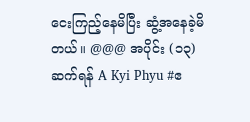ငေးကြည့်နေမိပြီး ဆွံ့အနေခဲ့မိတယ်။ @@@ အပိုင်း (၁၃) ဆက်ရန် A Kyi Phyu #ဧ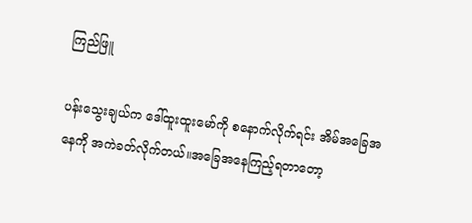ကြည်ဖြူ

ပန်းသွေးချယ်က ဒေါ်ထူးထူးမော်ကို စနောက်လိုက်ရင်း အိမ်အခြေအနေကို အကဲခတ်လိုက်တယ်။အခြေအနေကြည့်ရတာတော့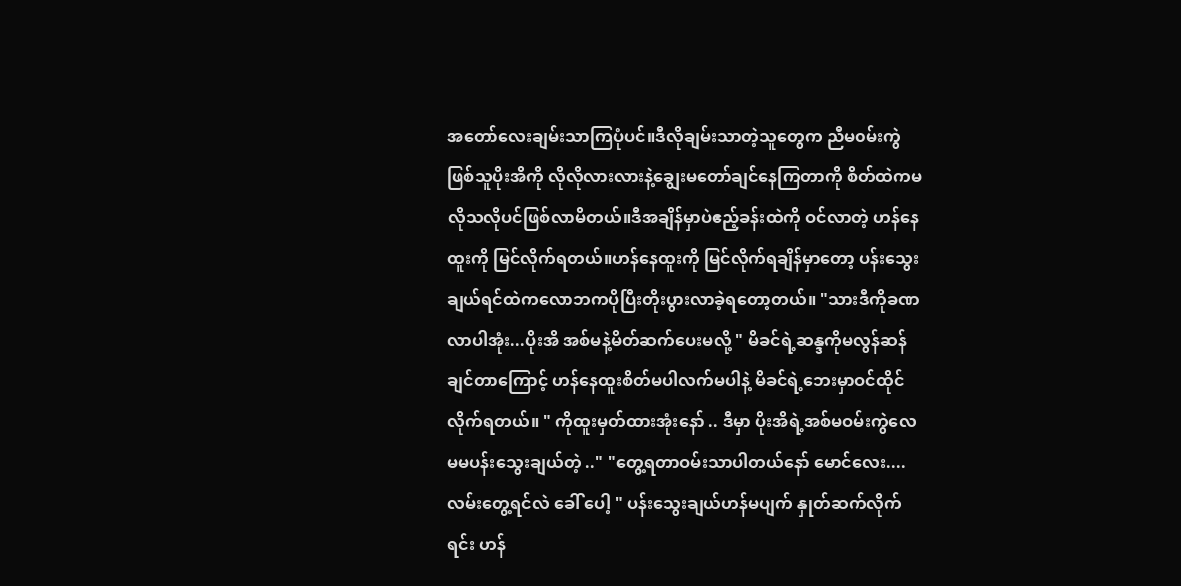အတော်လေးချမ်းသာကြပုံပင်။ဒီလိုချမ်းသာတဲ့သူတွေက ညီမ၀မ်းကွဲဖြစ်သူပိုးအိကို လိုလိုလားလားနဲ့ချွေးမတော်ချင်နေကြတာကို စိတ်ထဲကမလိုသလိုပင်ဖြစ်လာမိတယ်။ဒီအချိန်မှာပဲဧည့်ခန်းထဲကို ဝင်လာတဲ့ ဟန်နေထူးကို မြင်လိုက်ရတယ်။ဟန်နေထူးကို မြင်လိုက်ရချိန်မှာတော့ ပန်းသွေးချယ်ရင်ထဲကလောဘကပိုပြီးတိုးပွားလာခဲ့ရတော့တယ်။ "သားဒီကိုခဏလာပါအုံး...ပိုးအိ အစ်မနဲ့မိတ်ဆက်ပေးမလို့ " မိခင်ရဲ့ဆန္ဒကိုမလွန်ဆန်ချင်တာကြောင့် ဟန်နေထူးစိတ်မပါလက်မပါနဲ့ မိခင်ရဲ့ဘေးမှာဝင်ထိုင်လိုက်ရတယ်။ " ကိုထူးမှတ်ထားအုံးနော် .. ဒီမှာ ပိုးအိရဲ့အစ်မဝမ်းကွဲလေ မမပန်းသွေးချယ်တဲ့ .." "တွေ့ရတာဝမ်းသာပါတယ်နော် မောင်လေး.... လမ်းတွေ့ရင်လဲ ခေါ် ပေါ့ " ပန်းသွေးချယ်ဟန်မပျက် နှုတ်ဆက်လိုက်ရင်း ဟန်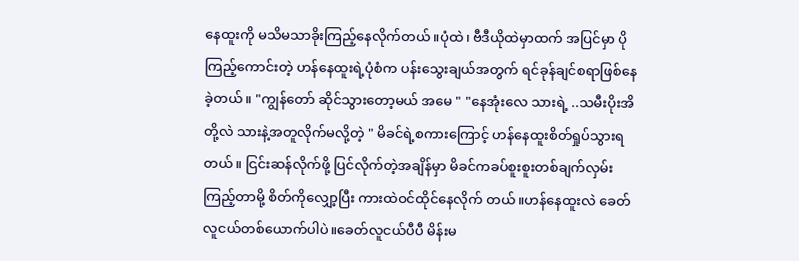နေထူးကို မသိမသာခိုးကြည့်နေလိုက်တယ်။ပုံထဲ၊ ဗီဒီယိုထဲမှာထက် အပြင်မှာ ပိုကြည့်ကောင်းတဲ့ ဟန်နေထူးရဲ့ပုံစံက ပန်းသွေးချယ်အတွက် ရင်ခုန်ချင်စရာဖြစ်နေခဲ့တယ်။ "ကျွန်တော် ဆိုင်သွားတော့မယ် အမေ " "နေအုံးလေ သားရဲ့ ..သမီးပိုးအိတို့လဲ သားနဲ့အတူလိုက်မလို့တဲ့ " မိခင်ရဲ့စကားကြောင့် ဟန်နေထူးစိတ်ရှုပ်သွားရတယ်။ ငြင်းဆန်လိုက်ဖို့ ပြင်လိုက်တဲ့အချိန်မှာ မိခင်ကခပ်စူးစူးတစ်ချက်လှမ်းကြည့်တာမို့ စိတ်ကိုလျှော့ပြီး ကားထဲဝင်ထိုင်နေလိုက် တယ်။ဟန်နေထူးလဲ ခေတ်လူငယ်တစ်ယောက်ပါပဲ။ခေတ်လူငယ်ပီပီ မိန်းမ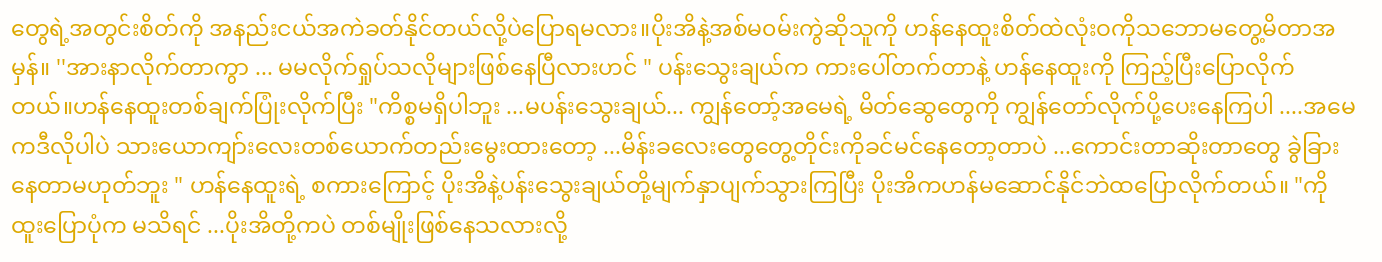တွေရဲ့အတွင်းစိတ်ကို အနည်းငယ်အကဲခတ်နိုင်တယ်လို့ပဲပြောရမလား။ပိုးအိနဲ့အစ်မ၀မ်းကွဲဆိုသူကို ဟန်နေထူးစိတ်ထဲလုံးဝကိုသဘောမတွေ့မိတာအမှန်။ ''အားနာလိုက်တာကွာ ... မမလိုက်ရှုပ်သလိုများဖြစ်နေပြီလားဟင် " ပန်းသွေးချယ်က ကားပေါ်တက်တာနဲ့ ဟန်နေထူးကို ကြည့်ပြီးပြောလိုက်တယ်။ဟန်နေထူးတစ်ချက်ပြုံးလိုက်ပြီး "ကိစ္စမရှိပါဘူး ...မပန်းသွေးချယ်... ကျွန်တော့်အမေရဲ့ မိတ်ဆွေတွေကို ကျွန်တော်လိုက်ပို့ပေးနေကြပါ ....အမေကဒီလိုပါပဲ သားယောကျာ်းလေးတစ်ယောက်တည်းမွေးထားတော့ ...မိန်းခလေးတွေတွေ့တိုင်းကိုခင်မင်နေတော့တာပဲ ...ကောင်းတာဆိုးတာတွေ ခွဲခြားနေတာမဟုတ်ဘူး " ဟန်နေထူးရဲ့ စကားကြောင့် ပိုးအိနဲ့ပန်းသွေးချယ်တို့မျက်နှာပျက်သွားကြပြီး ပိုးအိကဟန်မဆောင်နိုင်ဘဲထပြောလိုက်တယ်။ "ကိုထူးပြောပုံက မသိရင် ...ပိုးအိတို့ကပဲ တစ်မျိုးဖြစ်နေသလားလို့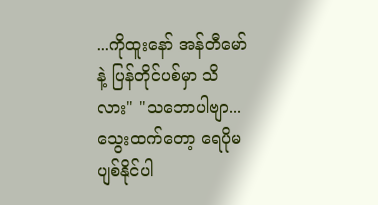...ကိုထူးနော် အန်တီမော်နဲ့ ပြန်တိုင်ပစ်မှာ သိလား" "သဘောပါဗျာ...သွေးထက်တော့ ရေပိုမပျစ်နိုင်ပါ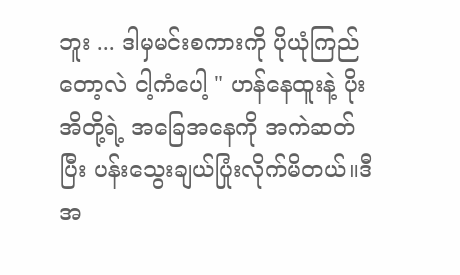ဘူး ... ဒါမှမင်းစကားကို ပိုယုံကြည်တော့လဲ ငါ့ကံပေါ့ " ဟန်နေထူးနဲ့ ပိုးအိတို့ရဲ့ အခြေအနေကို အကဲဆတ်ပြီး ပန်းသွေးချယ်ပြုံးလိုက်မိတယ်။ဒီအ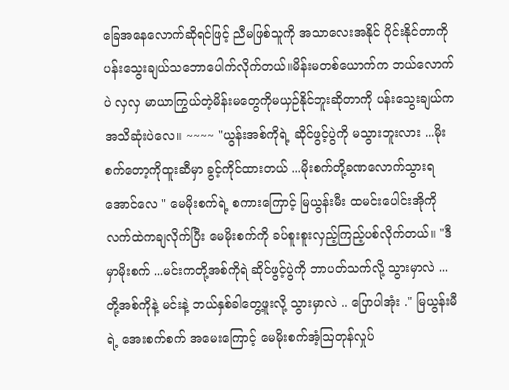ခြေအနေလောက်ဆိုရင်ဖြင့် ညီမဖြစ်သူကို အသာလေးအနိုင် ပိုင်းနိုင်တာကို ပန်းသွေးချယ်သဘောပေါက်လိုက်တယ်။မိန်းမတစ်ယောက်က ဘယ်လောက်ပဲ လှလှ မာယာကြွယ်တဲ့မိန်းမတွေကိုမယှဉ်နိုင်ဘူးဆိုတာကို ပန်းသွေးချယ်ကအသိဆုံးပဲလေ။ ~~~~ "ယွန်းအစ်ကိုရဲ့ ဆိုင်ဖွင့်ပွဲကို မသွားဘူးလား ...မိုးစက်တော့ကိုထူးဆီမှာ ခွင့်ကိုင်ထားတယ် ...မိုးစက်တို့ခဏလောက်သွားရအောင်လေ " မေမိုးစက်ရဲ့ စကားကြောင့် မြယွန်းမီး ထမင်းပေါင်းအိုကို လက်ထဲကချလိုက်ပြီး မေမိုးစက်ကို ခပ်စူးစူးလှည့်ကြည့်ပစ်လိုက်တယ်။ "ဒီမှာမိုးစက် ...မင်းကတို့အစ်ကိုရဲ ဆိုင်ဖွင့်ပွဲကို ဘာပတ်သက်လို့ သွားမှာလဲ ... တို့အစ်ကိုနဲ့ မင်းနဲ့ ဘယ်နှစ်ခါတွေ့ဖူးလို့ သွားမှာလဲ .. ပြောပါအုံး ." မြယွန်းမီရဲ့ အေးစက်စက် အမေးကြောင့် မေမိုးစက်အံ့ဩတုန်လှုပ်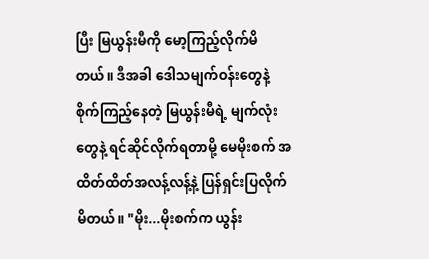ပြီး မြယွန်းမီကို မော့ကြည့်လိုက်မိတယ်။ ဒီအခါ ဒေါသမျက်ဝန်းတွေနဲ့ စိုက်ကြည့်နေတဲ့ မြယွန်းမီရဲ့ မျက်လုံးတွေနဲ့ ရင်ဆိုင်လိုက်ရတာမို့ မေမိုးစက် အထိတ်ထိတ်အလန့်လန့်နဲ့ ပြန်ရှင်းပြလိုက်မိတယ်။ "မိုး...မိုးစက်က ယွန်း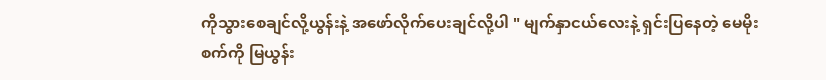ကိုသွားစေချင်လို့ယွန်းနဲ့ အဖော်လိုက်ပေးချင်လို့ပါ " မျက်နှာငယ်လေးနဲ့ ရှင်းပြနေတဲ့ မေမိုးစက်ကို မြယွန်း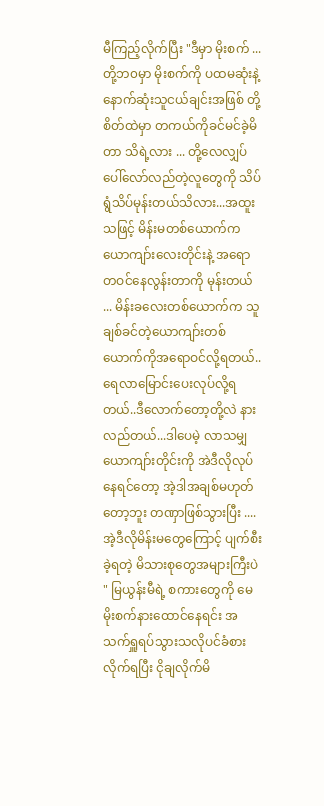မီကြည့်လိုက်ပြီး "ဒီမှာ မိုးစက် ... တို့ဘ၀မှာ မိုးစက်ကို ပထမဆုံးနဲ့နောက်ဆုံးသူငယ်ချင်းအဖြစ် တို့စိတ်ထဲမှာ တကယ်ကိုခင်မင်ခဲ့မိတာ သိရဲ့လား ... တို့လေလျှပ်ပေါ်လော်လည်တဲ့လူတွေကို သိပ်ရွံသိပ်မုန်းတယ်သိလား...အထူးသဖြင့် မိန်းမတစ်ယောက်က ယောကျာ်းလေးတိုင်းနဲ့ အရောတဝင်နေလွန်းတာကို မုန်းတယ် ... မိန်းခလေးတစ်ယောက်က သူချစ်ခင်တဲ့ယောကျာ်းတစ်ယောက်ကိုအရောဝင်လို့ရတယ်..ရေလာမြောင်းပေးလုပ်လို့ရတယ်..ဒီလောက်တော့တို့လဲ နားလည်တယ်...ဒါပေမဲ့ လာသမျှယောကျာ်းတိုင်းကို အဲဒီလိုလုပ်နေရင်တော့ အဲ့ဒါအချစ်မဟုတ်တော့ဘူး တဏှာဖြစ်သွားပြီး ....အဲ့ဒီလိုမိန်းမတွေကြောင့် ပျက်စီးခဲ့ရတဲ့ မိသားစုတွေအများကြီးပဲ " မြယွန်းမီရဲ့ စကားတွေကို မေမိုးစက်နားထောင်နေရင်း အသက်ရှူရပ်သွားသလိုပင်ခံစား လိုက်ရပြီး ငိုချလိုက်မိ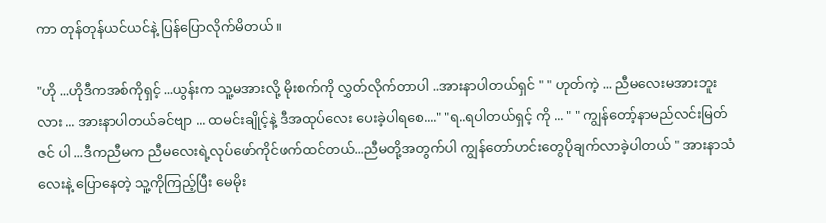ကာ တုန်တုန်ယင်ယင်နဲ့ ပြန်ပြောလိုက်မိတယ်။

"ဟို ...ဟိုဒီကအစ်ကိုရှင့် ...ယွန်းက သူ့မအားလို့ မိုးစက်ကို လွှတ်လိုက်တာပါ ..အားနာပါတယ်ရှင် " " ဟုတ်ကဲ့ ... ညီမလေးမအားဘူးလား ... အားနာပါတယ်ခင်ဗျာ ... ထမင်းချိုင့်နဲ့ ဒီအထုပ်လေး ပေးခဲ့ပါရစေ...." "ရ..ရပါတယ်ရှင့် ကို ... " " ကျွန်တော့်နာမည်လင်းမြတ်ဇင် ပါ ...ဒီကညီမက ညီမလေးရဲ့လုပ်ဖော်ကိုင်ဖက်ထင်တယ်...ညီမတို့အတွက်ပါ ကျွန်တော်ဟင်းတွေပိုချက်လာခဲ့ပါတယ် " အားနာသံလေးနဲ့ ပြောနေတဲ့ သူ့ကိုကြည့်ပြီး မေမိုး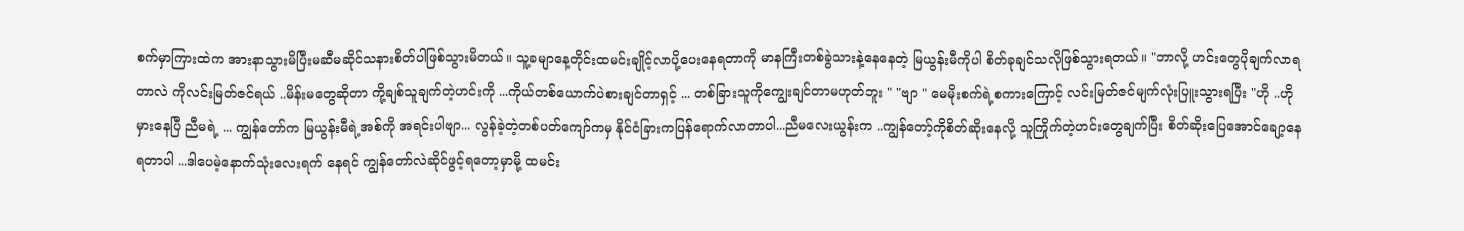စက်မှာကြားထဲက အားနာသွားမိပြီးမဆီမဆိုင်သနားစိတ်ပါဖြစ်သွားမိတယ်။ သူ့ခမျာနေ့တိုင်းထမင်းချိုင့်လာပို့ပေးနေရတာကို မာနကြီးတစ်ခွဲသားနဲ့နေနေတဲ့ မြယွန်းမီကိုပါ စိတ်ခုချင်သလိုဖြစ်သွားရတယ်။ "ဘာလို့ ဟင်းတွေပိုချက်လာရတာလဲ ကိုလင်းမြတ်ဇင်ရယ် ..မိန်းမတွေဆိုတာ ကို့ချစ်သူချက်တဲ့ဟင်းကို ...ကိုယ်တစ်ယောက်ပဲစားချင်တာရှင့် ... တစ်ခြားသူကိုကျွေးချင်တာမဟုတ်ဘူး " "ဗျာ " မေမိုးစက်ရဲ့စကားကြောင့် လင်းမြတ်ဇင်မျက်လုံးပြူးသွားရပြီး "ဟို ..ဟိုမှားနေပြီ ညီမရဲ့ ... ကျွန်တော်က မြယွန်းမီရဲ့အစ်ကို အရင်းပါဗျာ... လွန်ခဲ့တဲ့တစ်ပတ်ကျော်ကမှ နိုင်ငံခြားကပြန်ရောက်လာတာပါ...ညီမလေးယွန်းက ..ကျွန်တော့်ကိုစိတ်ဆိုးနေလို့ သူကြိုက်တဲ့ဟင်းတွေချက်ပြီး စိတ်ဆိုးပြေအောင်ချော့နေရတာပါ ...ဒါပေမဲ့နောက်သုံးလေးရက် နေရင် ကျွန်တော်လဲဆိုင်ဖွင့်ရတော့မှာမို့ ထမင်း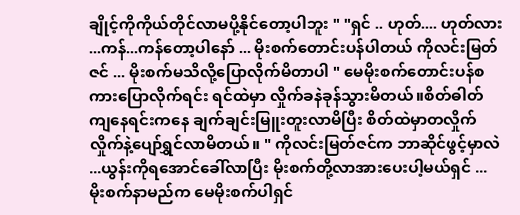ချိုင့်ကိုကိုယ်တိုင်လာမပို့နိုင်တော့ပါဘူး " "ရှင် .. ဟုတ်.... ဟုတ်လား ...ကန်...ကန်တော့ပါနော် ... မိုးစက်တောင်းပန်ပါတယ် ကိုလင်းမြတ်ဇင် ... မိုးစက်မသိလို့ပြောလိုက်မိတာပါ " မေမိုးစက်တောင်းပန်စကားပြောလိုက်ရင်း ရင်ထဲမှာ လှိုက်ခနဲခုန်သွားမိတယ်။စိတ်ဓါတ်ကျနေရင်းကနေ ချက်ချင်းမြူးတူးလာမိပြီး စိတ်ထဲမှာတလှိုက်လှိုက်နဲ့ပျော်ရွှင်လာမိတယ်။ " ကိုလင်းမြတ်ဇင်က ဘာဆိုင်ဖွင့်မှာလဲ ...ယွန်းကိုရအောင်ခေါ်လာပြီး မိုးစက်တို့လာအားပေးပါ့မယ်ရှင် ... မိုးစက်နာမည်က မေမိုးစက်ပါရှင်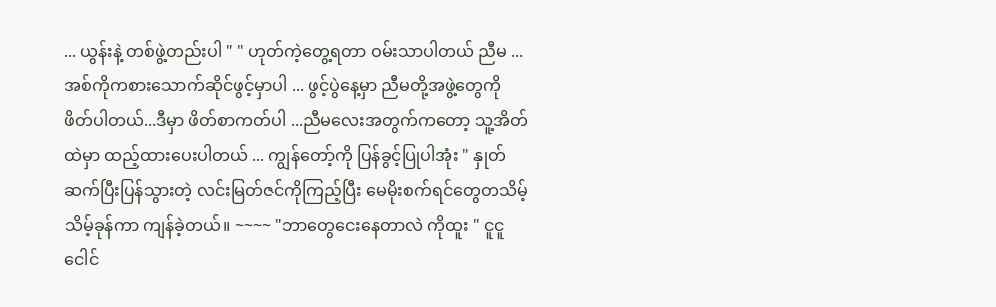... ယွန်းနဲ့ တစ်ဖွဲ့တည်းပါ " " ဟုတ်ကဲ့တွေ့ရတာ ဝမ်းသာပါတယ် ညီမ ... အစ်ကိုကစားသောက်ဆိုင်ဖွင့်မှာပါ ... ဖွင့်ပွဲနေ့မှာ ညီမတို့အဖွဲ့တွေကိုဖိတ်ပါတယ်...ဒီမှာ ဖိတ်စာကတ်ပါ ...ညီမလေးအတွက်ကတော့ သူ့အိတ်ထဲမှာ ထည့်ထားပေးပါတယ် ... ကျွန်တော့်ကို ပြန်ခွင့်ပြုပါအုံး " နှုတ်ဆက်ပြီးပြန်သွားတဲ့ လင်းမြတ်ဇင်ကိုကြည့်ပြီး မေမိုးစက်ရင်တွေတသိမ့်သိမ့်ခုန်ကာ ကျန်ခဲ့တယ်။ ~~~~ "ဘာတွေငေးနေတာလဲ ကိုထူး " ငူငူငေါင်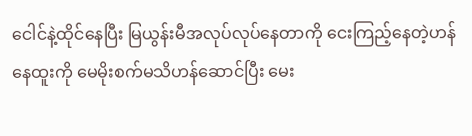ငေါင်နဲ့ထိုင်နေပြီး မြယွန်းမီအလုပ်လုပ်နေတာကို ငေးကြည့်နေတဲ့ဟန်နေထူးကို မေမိုးစက်မသိဟန်ဆောင်ပြီး မေး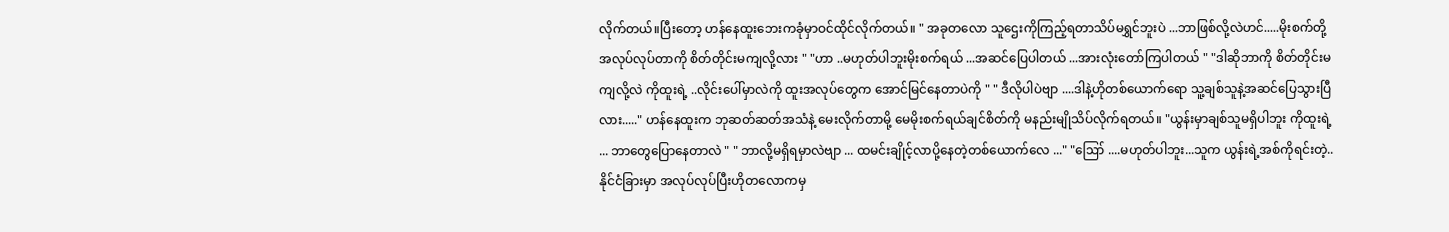လိုက်တယ်။ပြီးတော့ ဟန်နေထူးဘေးကခုံမှာဝင်ထိုင်လိုက်တယ်။ " အခုတလော သူဌေးကိုကြည့်ရတာသိပ်မရွှင်ဘူးပဲ ...ဘာဖြစ်လို့လဲဟင်.....မိုးစက်တို့အလုပ်လုပ်တာကို စိတ်တိုင်းမကျလို့လား " "ဟာ ..မဟုတ်ပါဘူးမိုးစက်ရယ် ...အဆင်ပြေပါတယ် ...အားလုံးတော်ကြပါတယ် " "ဒါဆိုဘာကို စိတ်တိုင်းမကျလို့လဲ ကိုထူးရဲ့ ..လိုင်းပေါ်မှာလဲကို ထူးအလုပ်တွေက အောင်မြင်နေတာပဲကို " " ဒီလိုပါပဲဗျာ ....ဒါနဲ့ဟိုတစ်ယောက်ရော သူ့ချစ်သူနဲ့အဆင်ပြေသွားပြီလား....." ဟန်နေထူးက ဘုဆတ်ဆတ်အသံနဲ့ မေးလိုက်တာမို့ မေမိုးစက်ရယ်ချင်စိတ်ကို မနည်းမျိုသိပ်လိုက်ရတယ်။ "ယွန်းမှာချစ်သူမရှိပါဘူး ကိုထူးရဲ့ ... ဘာတွေပြောနေတာလဲ " " ဘာလို့မရှိရမှာလဲဗျာ ... ထမင်းချိုင့်လာပို့နေတဲ့တစ်ယောက်လေ ..." "ဪ ....မဟုတ်ပါဘူး...သူက ယွန်းရဲ့အစ်ကိုရင်းတဲ့.. နိုင်ငံခြားမှာ အလုပ်လုပ်ပြီးဟိုတလောကမှ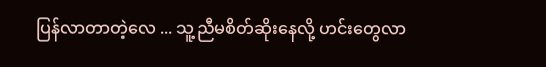ပြန်လာတာတဲ့လေ ... သူ့ညီမစိတ်ဆိုးနေလို့ ဟင်းတွေလာ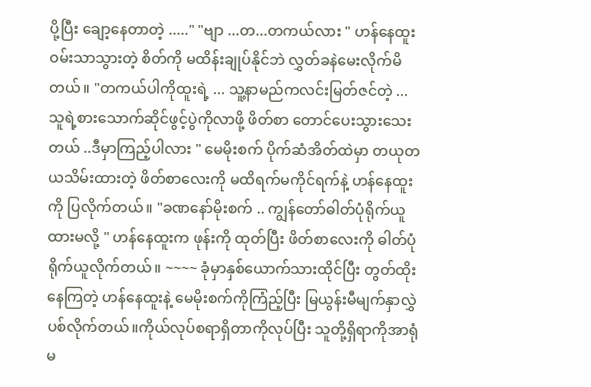ပို့ပြီး ချော့နေတာတဲ့ ....." "ဗျာ ...တ...တကယ်လား " ဟန်နေထူးဝမ်းသာသွားတဲ့ စိတ်ကို မထိန်းချုပ်နိုင်ဘဲ လွှတ်ခနဲမေးလိုက်မိတယ်။ "တကယ်ပါကိုထူးရဲ့ ... သူ့နာမည်ကလင်းမြတ်ဇင်တဲ့ ...သူရဲ့စားသောက်ဆိုင်ဖွင့်ပွဲကိုလာဖို့ ဖိတ်စာ တောင်ပေးသွားသေးတယ် ..ဒီမှာကြည့်ပါလား " မေမိုးစက် ပိုက်ဆံအိတ်ထဲမှာ တယုတယသိမ်းထားတဲ့ ဖိတ်စာလေးကို မထိရက်မကိုင်ရက်နဲ့ ဟန်နေထူးကို ပြလိုက်တယ်။ "ခဏနော်မိုးစက် .. ကျွန်တော်ဓါတ်ပုံရိုက်ယူထားမလို့ " ဟန်နေထူးက ဖုန်းကို ထုတ်ပြီး ဖိတ်စာလေးကို ဓါတ်ပုံရိုက်ယူလိုက်တယ်။ ~~~~ ခုံမှာနှစ်ယောက်သားထိုင်ပြီး တွတ်ထိုးနေကြတဲ့ ဟန်နေထူးနဲ့ မေမိုးစက်ကိုကြံည့်ပြီး မြယွန်းမီမျက်နှာလွှဲပစ်လိုက်တယ်။ကိုယ်လုပ်စရာရှိတာကိုလုပ်ပြီး သူတို့ရှိရာကိုအာရုံမ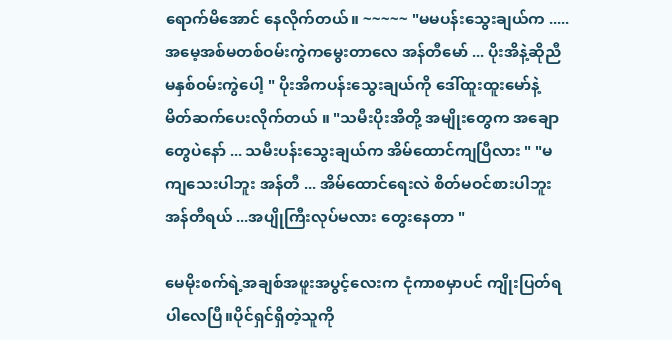ရောက်မိအောင် နေလိုက်တယ်။ ~~~~~ "မမပန်းသွေးချယ်က ..... အမေ့အစ်မတစ်ဝမ်းကွဲကမွေးတာလေ အန်တီမော် ... ပိုးအိနဲ့ဆိုညီမနှစ်ဝမ်းကွဲပေါ့ " ပိုးအိကပန်းသွေးချယ်ကို ဒေါ်ထူးထူးမော်နဲ့ မိတ်ဆက်ပေးလိုက်တယ် ။ "သမီးပိုးအိတို့ အမျိုးတွေက အချောတွေပဲနော် ... သမီးပန်းသွေးချယ်က အိမ်ထောင်ကျပြီလား " "မကျသေးပါဘူး အန်တီ ... အိမ်ထောင်ရေးလဲ စိတ်မဝင်စားပါဘူး အန်တီရယ် ...အပျိုကြီးလုပ်မလား တွေးနေတာ "

မေမိုးစက်ရဲ့အချစ်အဖူးအပွင့်လေးက ငုံကာစမှာပင် ကျိုးပြတ်ရပါလေပြီ။ပိုင်ရှင်ရှိတဲ့သူကို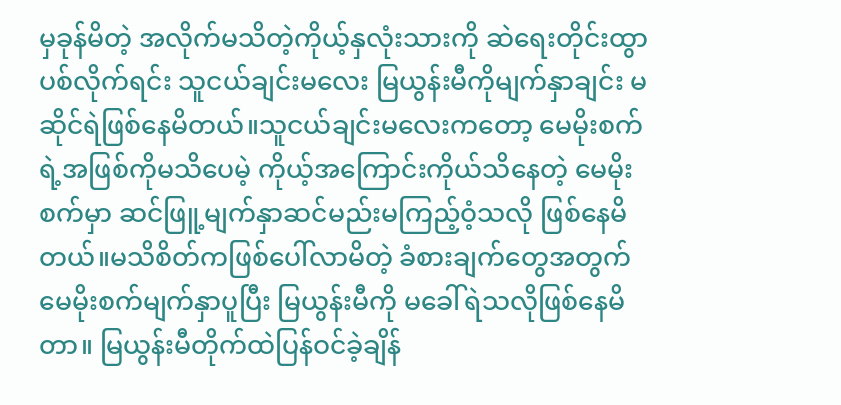မှခုန်မိတဲ့ အလိုက်မသိတဲ့ကိုယ့်နှလုံးသားကို ဆဲရေးတိုင်းထွာပစ်လိုက်ရင်း သူငယ်ချင်းမလေး မြယွန်းမီကိုမျက်နှာချင်း မဆိုင်ရဲဖြစ်နေမိတယ်။သူငယ်ချင်းမလေးကတော့ မေမိုးစက်ရဲ့အဖြစ်ကိုမသိပေမဲ့ ကိုယ့်အကြောင်းကိုယ်သိနေတဲ့ မေမိုးစက်မှာ ဆင်ဖြူ့မျက်နှာဆင်မည်းမကြည့်ဝံ့သလို ဖြစ်နေမိတယ်။မသိစိတ်ကဖြစ်ပေါ်လာမိတဲ့ ခံစားချက်တွေအတွက် မေမိုးစက်မျက်နှာပူပြီး မြယွန်းမီကို မခေါ်ရဲသလိုဖြစ်နေမိတာ။ မြယွန်းမီတိုက်ထဲပြန်ဝင်ခဲ့ချိန်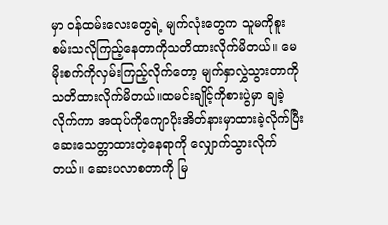မှာ ၀န်ထမ်းလေးတွေရဲ့ မျက်လုံးတွေက သူမကိုစူးစမ်းသလိုကြည့်နေတာကိုသတိထားလိုက်မိတယ်။ မေမိုးစက်ကိုလှမ်းကြည့်လိုက်တော့ မျက်နှာလွှဲသွားတာကို သတိထားလိုက်မိတယ်။ထမင်းချိုင့်ကိုစားပွဲမှာ ချခဲ့လိုက်ကာ အထုပ်ကိုကျောပိုးအိတ်နားမှာထားခဲ့လိုက်ပြီး ဆေးသေတ္တာထားတဲ့နေရာကို လျှောက်သွားလိုက်တယ်။ ဆေးပလာစတာကို မြ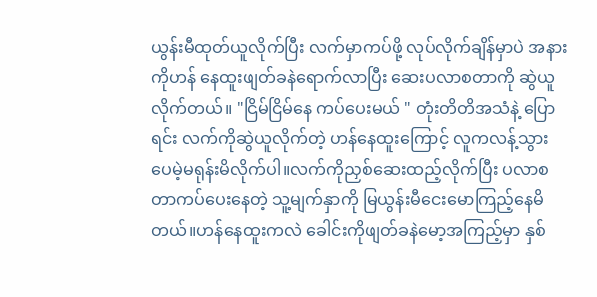ယွန်းမီထုတ်ယူလိုက်ပြီး လက်မှာကပ်ဖို့ လုပ်လိုက်ချိန်မှာပဲ အနားကိုဟန် နေထူးဖျတ်ခနဲရောက်လာပြီး ဆေးပလာစတာကို ဆွဲယူလိုက်တယ်။ "ငြိမ်ငြိမ်နေ ကပ်ပေးမယ် " တုံးတိတိအသံနဲ့ ပြောရင်း လက်ကိုဆွဲယူလိုက်တဲ့ ဟန်နေထူးကြောင့် လူကလန့်သွားပေမဲ့မရုန်းမိလိုက်ပါ။လက်ကိုညှစ်ဆေးထည့်လိုက်ပြီး ပလာစတာကပ်ပေးနေတဲ့ သူ့မျက်နှာကို မြယွန်းမီငေးမောကြည့်နေမိတယ်။ဟန်နေထူးကလဲ ခေါင်းကိုဖျတ်ခနဲမော့အကြည့်မှာ နှစ်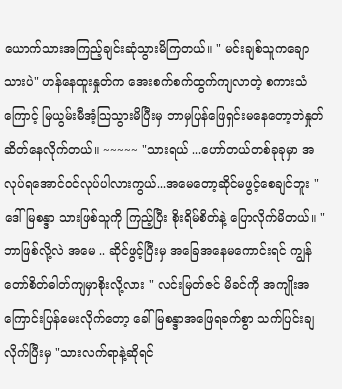ယောက်သားအကြည့်ချင်းဆုံသွားမိကြတယ်။ " မင်းချစ်သူကချောသားပဲ" ဟန်နေထူးနှုတ်က အေးစက်စက်ထွက်ကျလာတဲ့ စကားသံကြောင့် မြယွမ်းမီအံ့သြသွားမိပြီးမှ ဘာမှပြန်ဖြေရှင်းမနေတော့ဘဲနှုတ်ဆိတ်နေလိုက်တယ်။ ~~~~~ "သားရယ် ...ဟော်တယ်တစ်ခုခုမှာ အလုပ်ရအောင်ဝင်လုပ်ပါလားကွယ်...အမေတော့ဆိုင်မဖွင့်စေချင်ဘူး " ဒေါ်မြစန္ဒာ သားဖြစ်သူကို ကြည့်ပြီး စိုးရိမ်စိတ်နဲ့ ပြောလိုက်မိတယ်။ "ဘာဖြစ်လို့လဲ အမေ .. ဆိုင်ဖွင့်ပြီးမှ အခြေအနေမကောင်းရင် ကျွန်တော်စိတ်ဓါတ်ကျမှာစိုးလို့လား " လင်းမြတ်ဇင် မိခင်ကို အကျိုးအကြောင်းပြန်မေးလိုက်တော့ ခေါ်မြစန္ဒာအဖြေရခက်စွာ သက်ပြင်းချလိုက်ပြီးမှ "သားလက်ရာနဲ့ဆိုရင်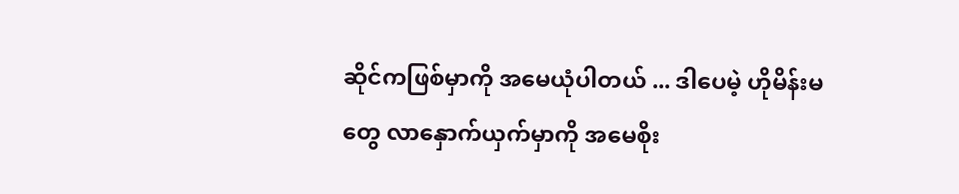ဆိုင်ကဖြစ်မှာကို အမေယုံပါတယ် ... ဒါပေမဲ့ ဟိုမိန်းမတွေ လာနှောက်ယှက်မှာကို အမေစိုး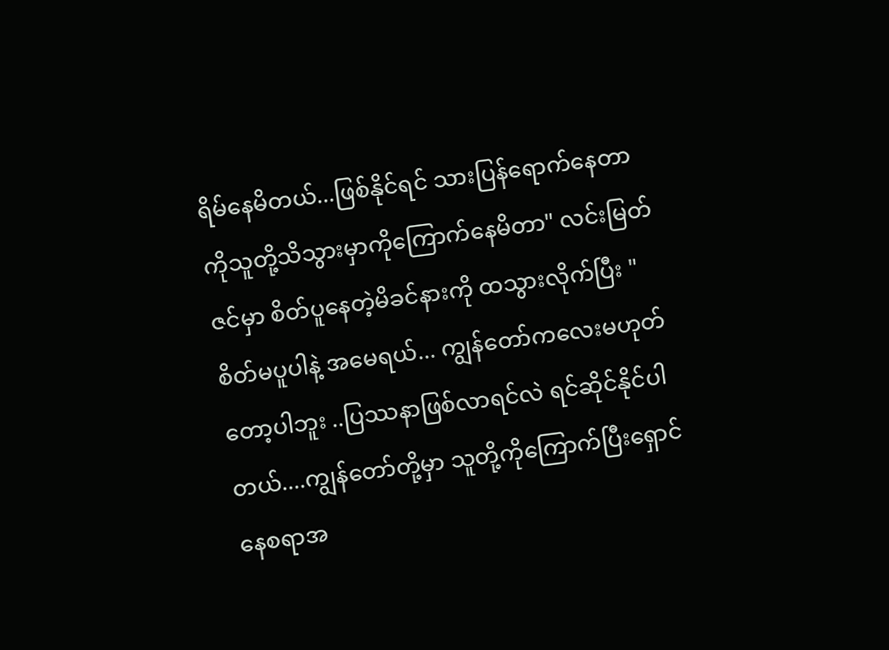ရိမ်နေမိတယ်...ဖြစ်နိုင်ရင် သားပြန်ရောက်နေတာကိုသူတို့သိသွားမှာကိုကြောက်နေမိတာ" လင်းမြတ်ဇင်မှာ စိတ်ပူနေတဲ့မိခင်နားကို ထသွားလိုက်ပြီး " စိတ်မပူပါနဲ့ အမေရယ်... ကျွန်တော်ကလေးမဟုတ်တော့ပါဘူး ..ပြဿနာဖြစ်လာရင်လဲ ရင်ဆိုင်နိုင်ပါတယ်....ကျွန်တော်တို့မှာ သူတို့ကိုကြောက်ပြီးရှောင်နေစရာအ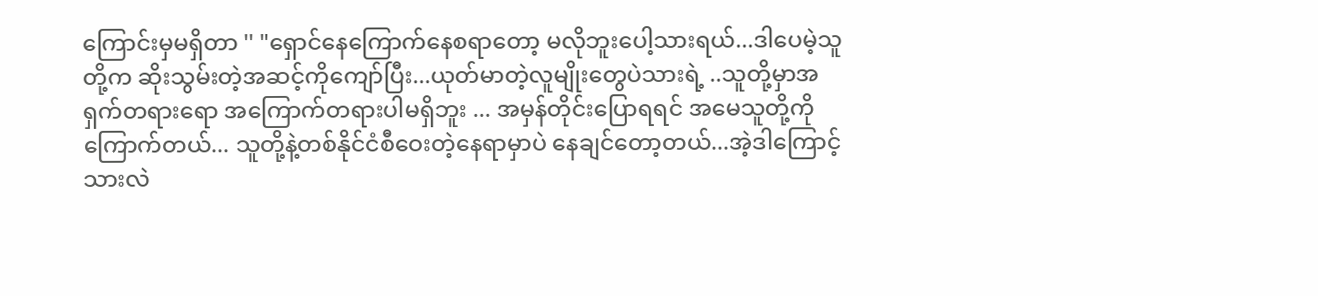ကြောင်းမှမရှိတာ '' "ရှောင်နေကြောက်နေစရာတော့ မလိုဘူးပေါ့သားရယ်...ဒါပေမဲ့သူတို့က ဆိုးသွမ်းတဲ့အဆင့်ကိုကျော်ပြီး...ယုတ်မာတဲ့လူမျိုးတွေပဲသားရဲ့ ..သူတို့မှာအရှက်တရားရော အကြောက်တရားပါမရှိဘူး ... အမှန်တိုင်းပြောရရင် အမေသူတို့ကိုကြောက်တယ်... သူတို့နဲ့တစ်နိုင်ငံစီဝေးတဲ့နေရာမှာပဲ နေချင်တော့တယ်...အဲ့ဒါကြောင့် သားလဲ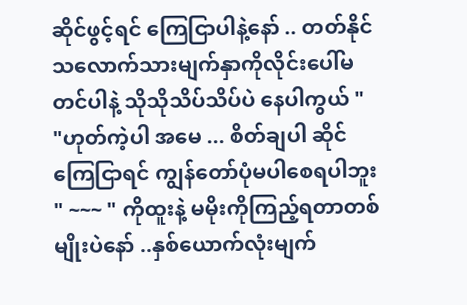ဆိုင်ဖွင့်ရင် ကြေငြာပါနဲ့နော် .. တတ်နိုင်သလောက်သားမျက်နှာကိုလိုင်းပေါ်မတင်ပါနဲ့ သိုသိုသိပ်သိပ်ပဲ နေပါကွယ် " "ဟုတ်ကဲ့ပါ အမေ ... စိတ်ချပါ ဆိုင်ကြေငြာရင် ကျွန်တော်ပုံမပါစေရပါဘူး " ~~~ " ကိုထူးနဲ့ မမိုးကိုကြည့်ရတာတစ်မျိုးပဲနော် ..နှစ်ယောက်လုံးမျက်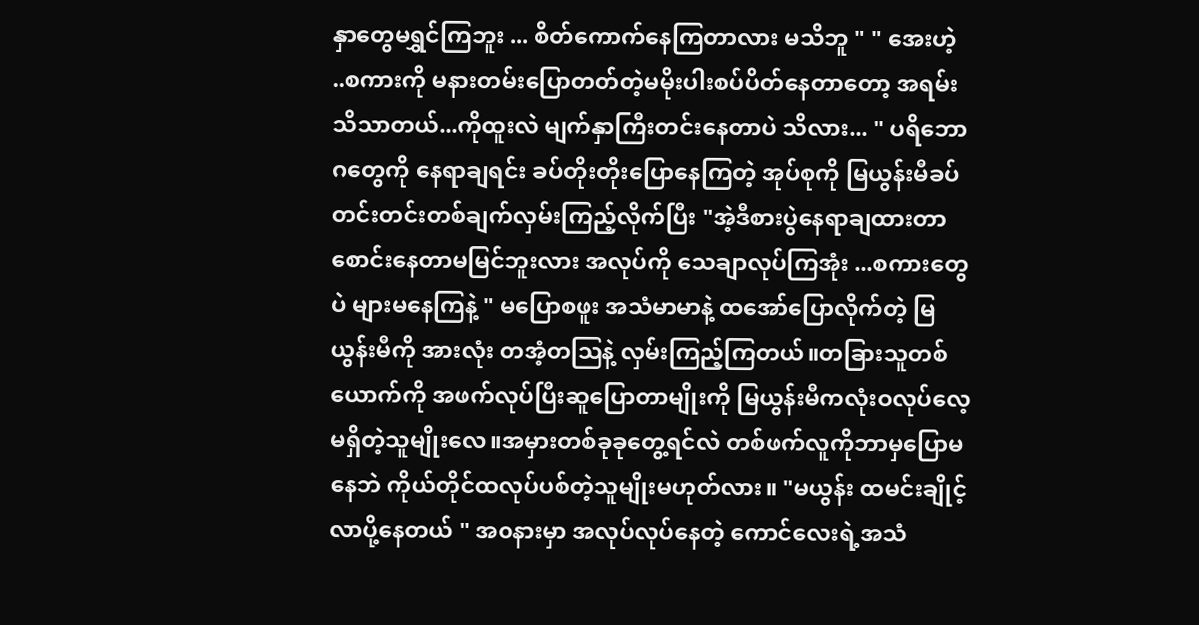နှာတွေမရွှင်ကြဘူး ... စိတ်ကောက်နေကြတာလား မသိဘူ " " အေးဟဲ့ ..စကားကို မနားတမ်းပြောတတ်တဲ့မမိုးပါးစပ်ပိတ်နေတာတော့ အရမ်းသိသာတယ်...ကိုထူးလဲ မျက်နှာကြီးတင်းနေတာပဲ သိလား... " ပရိဘောဂတွေကို နေရာချရင်း ခပ်တိုးတိုးပြောနေကြတဲ့ အုပ်စုကို မြယွန်းမီခပ်တင်းတင်းတစ်ချက်လှမ်းကြည့်လိုက်ပြီး "အဲ့ဒီစားပွဲနေရာချထားတာစောင်းနေတာမမြင်ဘူးလား အလုပ်ကို သေချာလုပ်ကြအုံး ...စကားတွေပဲ များမနေကြနဲ့ " မပြောစဖူး အသံမာမာနဲ့ ထအော်ပြောလိုက်တဲ့ မြယွန်းမီကို အားလုံး တအံ့တဩနဲ့ လှမ်းကြည့်ကြတယ်။တခြားသူတစ်ယောက်ကို အဖက်လုပ်ပြီးဆူပြောတာမျိုးကို မြယွန်းမီကလုံးဝလုပ်လေ့မရှိတဲ့သူမျိုးလေ။အမှားတစ်ခုခုတွေ့ရင်လဲ တစ်ဖက်လူကိုဘာမှပြောမနေဘဲ ကိုယ်တိုင်ထလုပ်ပစ်တဲ့သူမျိုးမဟုတ်လား။ "မယွန်း ထမင်းချိုင့်လာပို့နေတယ် " အ၀နားမှာ အလုပ်လုပ်နေတဲ့ ကောင်လေးရဲ့အသံ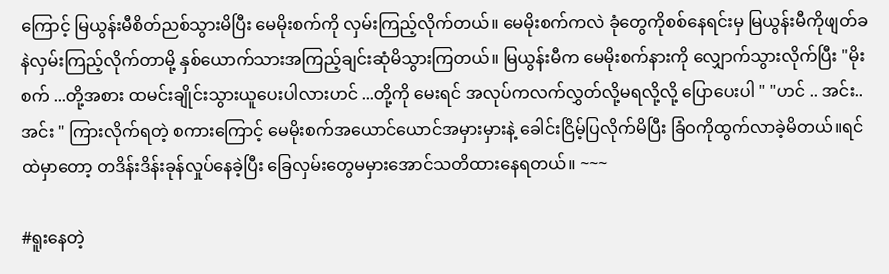ကြောင့် မြယွန်းမီစိတ်ညစ်သွားမိပြီး မေမိုးစက်ကို လှမ်းကြည့်လိုက်တယ်။ မေမိုးစက်ကလဲ ခုံတွေကိုစစ်နေရင်းမှ မြယွန်းမီကိုဖျတ်ခနဲလှမ်းကြည့်လိုက်တာမို့ နှစ်ယောက်သားအကြည့်ချင်းဆုံမိသွားကြတယ်။ မြယွန်းမီက မေမိုးစက်နားကို လျှောက်သွားလိုက်ပြီး "မိုးစက် ...တို့အစား ထမင်းချိုင်းသွားယူပေးပါလားဟင် ...တို့ကို မေးရင် အလုပ်ကလက်လွှတ်လို့မရလို့လို့ ပြောပေးပါ " "ဟင် .. အင်း..အင်း " ကြားလိုက်ရတဲ့ စကားကြောင့် မေမိုးစက်အယောင်ယောင်အမှားမှားနဲ့ ခေါင်းငြိမ့်ပြလိုက်မိပြီး ခြံဝကိုထွက်လာခဲ့မိတယ်။ရင်ထဲမှာတော့ တဒိန်းဒိန်းခုန်လှုပ်နေခဲ့ပြီး ခြေလှမ်းတွေမမှားအောင်သတိထားနေရတယ်။ ~~~

#ရူးနေတဲ့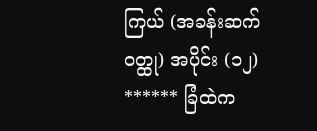ကြယ် (အခန်းဆက်ဝတ္ထု) အပိုင်း (၁၂) ****** ခြံထဲက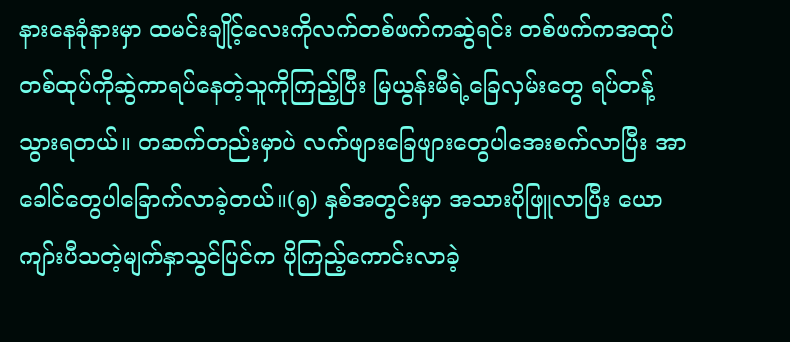နားနေခုံနားမှာ ထမင်းချိုင့်လေးကိုလက်တစ်ဖက်ကဆွဲရင်း တစ်ဖက်ကအထုပ်တစ်ထုပ်ကိုဆွဲကာရပ်နေတဲ့သူကိုကြည့်ပြီး မြယွန်းမီရဲ့ခြေလှမ်းတွေ ရပ်တန့်သွားရတယ်။ တဆက်တည်းမှာပဲ လက်ဖျားခြေဖျားတွေပါအေးစက်လာပြီး အာခေါင်တွေပါခြောက်လာခဲ့တယ်။(၅) နှစ်အတွင်းမှာ အသားပိုဖြူလာပြီး ယောကျာ်းပီသတဲ့မျက်နှာသွင်ပြင်က ပိုကြည့်ကောင်းလာခဲ့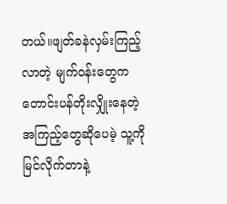တယ်။ဖျတ်ခနဲလှမ်းကြည့်လာတဲ့ မျက်ဝန်းတွေကတောင်းပန်တိုးလျှိုးနေတဲ့အကြည့်တွေဆိုပေမဲ့ သူ့ကိုမြင်လိုက်တာနဲ့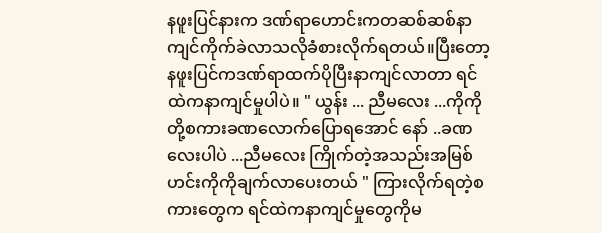နဖူးပြင်နားက ဒဏ်ရာဟောင်းကတဆစ်ဆစ်နာကျင်ကိုက်ခဲလာသလိုခံစားလိုက်ရတယ်။ပြီးတော့ နဖူးပြင်ကဒဏ်ရာထက်ပိုပြီးနာကျင်လာတာ ရင်ထဲကနာကျင်မှုပါပဲ။ " ယွန်း ... ညီမလေး ...ကိုကိုတို့စကားခဏလောက်ပြောရအောင် နော် ..ခဏလေးပါပဲ ...ညီမလေး ကြိုက်တဲ့အသည်းအမြစ်ဟင်းကိုကိုချက်လာပေးတယ် " ကြားလိုက်ရတဲ့စကားတွေက ရင်ထဲကနာကျင်မှုတွေကိုမ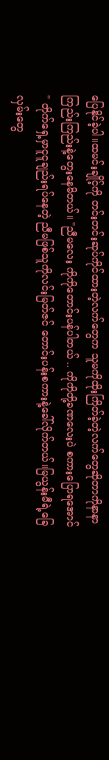ပြေနိုင်ခဲ့ပါ။ထမင်းချိုင့်ကို တင်းတင်းဆုပ်ကိုင်ထားတဲ့လက်တွေက သူမကိုထိုးကြိတ်ခဲ့တဲ့လက်တွေဆိုတာကိုနာနာကြည်းကြည်းနဲ့တွေးနေမိတယ်။ "ညီမလေး ကိုကိုတောင်းပန်ပါတယ် .. ကိုကိုတို့ခဏလေးပဲ စကားပြောရအောင် " တိုက်ရှေ့မှာငူငူချည်းရပ်နေတဲ့ ညီမဖြစ်သူကိုလင်းမြတ်ဇင် တောင်းပန်းစကားနဲ့ခေါ်လိုက်တယ်။မြယွန်းမီရဲ့ခြေလှမ်းတွေ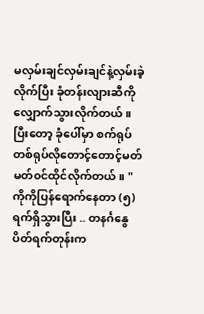မလှမ်းချင်လှမ်းချင်နဲ့လှမ်းခဲ့လိုက်ပြီး ခုံတန်းလျားဆီကိုလျှောက်သွားလိုက်တယ်။ပြီးတော့ ခုံပေါ်မှာ စက်ရုပ်တစ်ရုပ်လိုတောင့်တောင့်မတ်မတ်၀င်ထိုင်လိုက်တယ်။ "ကိုကိုပြန်ရောက်နေတာ (၅) ရက်ရှိသွားပြီး .. တနင်္ဂနွေပိတ်ရက်တုန်းက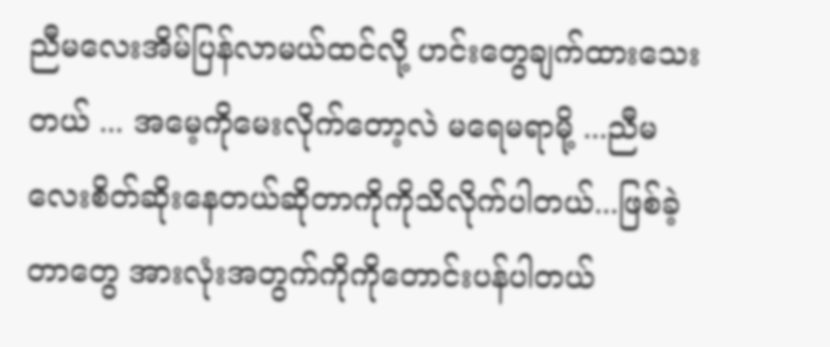ညီမလေးအိမ်ပြန်လာမယ်ထင်လို့ ဟင်းတွေချက်ထားသေးတယ် ... အမေ့ကိုမေးလိုက်တော့လဲ မရေမရာမို့ ...ညီမလေးစိတ်ဆိုးနေတယ်ဆိုတာကိုကိုသိလိုက်ပါတယ်...ဖြစ်ခဲ့တာတွေ အားလုံးအတွက်ကိုကိုတောင်းပန်ပါတယ်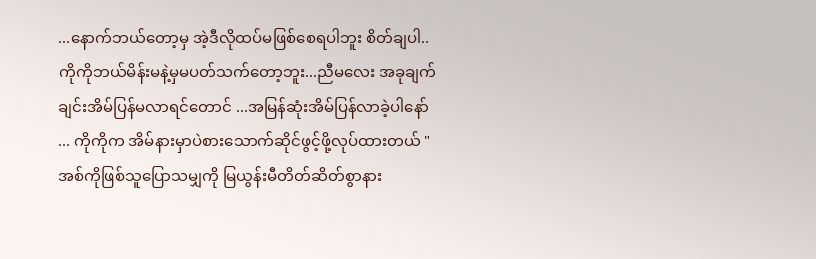...နောက်ဘယ်တော့မှ အဲ့ဒီလိုထပ်မဖြစ်စေရပါဘူး စိတ်ချပါ..ကိုကိုဘယ်မိန်းမနဲ့မှမပတ်သက်တော့ဘူး...ညီမလေး အခုချက်ချင်းအိမ်ပြန်မလာရင်တောင် ...အမြန်ဆုံးအိမ်ပြန်လာခဲ့ပါနော် ... ကိုကိုက အိမ်နားမှာပဲစားသောက်ဆိုင်ဖွင့်ဖို့လုပ်ထားတယ် " အစ်ကိုဖြစ်သူပြောသမျှကို မြယွန်းမီတိတ်ဆိတ်စွာနား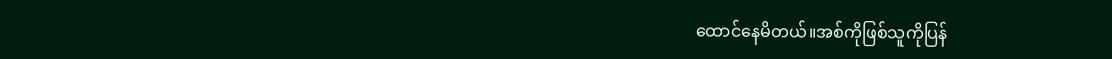ထောင်နေမိတယ်။အစ်ကိုဖြစ်သူကိုပြန်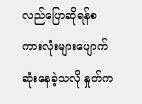လည်ပြောဆိုရန်စကားလုံးများပျောက်ဆုံးနေခဲ့သလို နှုတ်က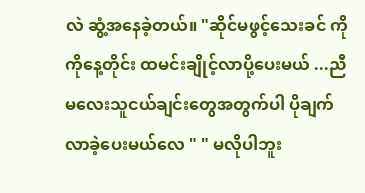လဲ ဆွံ့အနေခဲ့တယ်။ "ဆိုင်မဖွင့်သေးခင် ကိုကိုနေ့တိုင်း ထမင်းချိုင့်လာပို့ပေးမယ် ...ညီမလေးသူငယ်ချင်းတွေအတွက်ပါ ပိုချက်လာခဲ့ပေးမယ်လေ " " မလိုပါဘူး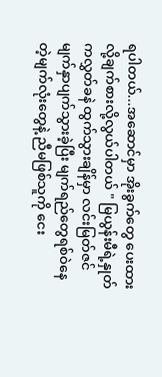ရပါတယ်...အဆောင်မှာ အိုးခွက်တွေ ပေးထားလို့ချက်စားလို့လွယ်ပါတယ် " မြယွန်းမီရဲ့နှုတ်ကလွှတ်ခနဲ ထွက်သွားချိန်မှာ လင်းမြတ်ဇင်မျက်နှာပျက်သွားခဲ့ပြီး မျက်ရည်တွေရစ်ဝဲနေတဲ့မျက်လုံးတွေနဲ့ ညီမဖြစ်သူကို ငေး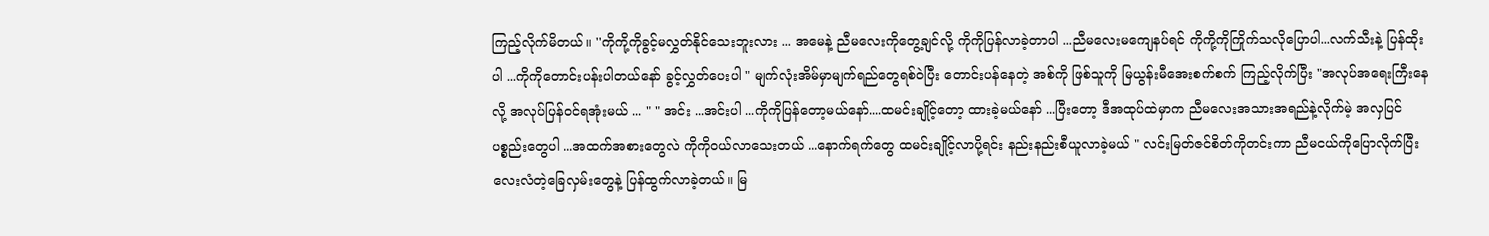ကြည့်လိုက်မိတယ်။ ''ကိုကို့ကိုခွင့်မလွှတ်နိုင်သေးဘူးလား ... အမေနဲ့ ညီမလေးကိုတွေ့ချင်လို့ ကိုကိုပြန်လာခဲ့တာပါ ...ညီမလေးမကျေနပ်ရင် ကိုကို့ကိုကြိုက်သလိုပြောပါ...လက်သီးနဲ့ ပြန်ထိုးပါ ...ကိုကိုတောင်းပန်းပါတယ်နော် ခွင့်လွှတ်ပေးပါ " မျက်လုံးအိမ်မှာမျက်ရည်တွေရစ်ဝဲပြီး တောင်းပန်နေတဲ့ အစ်ကို ဖြစ်သူကို မြယွန်းမီအေးစက်စက် ကြည့်လိုက်ပြီး "အလုပ်အရေးကြီးနေလို့ အလုပ်ပြန်ဝင်ရအုံးမယ် ... " " အင်း ...အင်းပါ ...ကိုကိုပြန်တော့မယ်နော်....ထမင်းချိုင့်တော့ ထားခဲ့မယ်နော် ...ပြီးတော့ ဒီအထုပ်ထဲမှာက ညီမလေးအသားအရည်နဲ့လိုက်မဲ့ အလှပြင်ပစ္စည်းတွေပါ ...အထက်အစားတွေလဲ ကိုကိုဝယ်လာသေးတယ် ...နောက်ရက်တွေ ထမင်းချိုင့်လာပို့ရင်း နည်းနည်းစီယူလာခဲ့မယ် " လင်းမြတ်ဇင်စိတ်ကိုတင်းကာ ညီမငယ်ကိုပြောလိုက်ပြီး လေးလံတဲ့ခြေလှမ်းတွေနဲ့ ပြန်ထွက်လာခဲ့တယ်။ မြ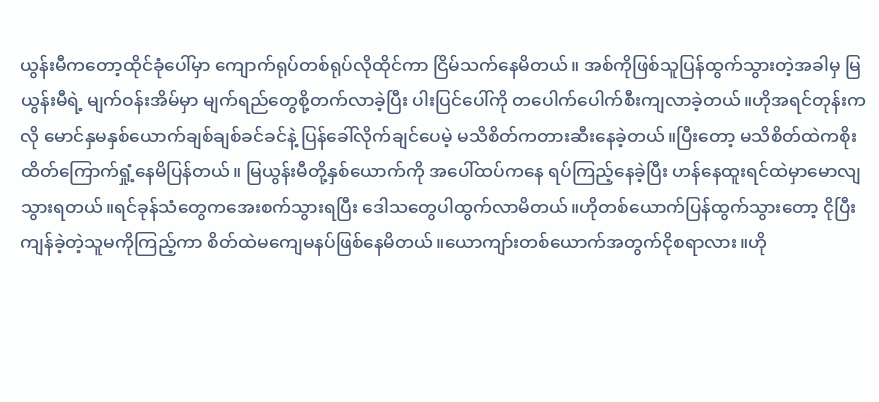ယွန်းမီကတော့ထိုင်ခုံပေါ်မှာ ကျောက်ရုပ်တစ်ရုပ်လိုထိုင်ကာ ငြိမ်သက်နေမိတယ်။ အစ်ကိုဖြစ်သူပြန်ထွက်သွားတဲ့အခါမှ မြ ယွန်းမီရဲ့ မျက်ဝန်းအိမ်မှာ မျက်ရည်တွေစို့တက်လာခဲ့ပြီး ပါးပြင်ပေါ်ကို တပေါက်ပေါက်စီးကျလာခဲ့တယ်။ဟိုအရင်တုန်းကလို မောင်နှမနှစ်ယောက်ချစ်ချစ်ခင်ခင်နဲ့ ပြန်ခေါ်လိုက်ချင်ပေမဲ့ မသိစိတ်ကတားဆီးနေခဲ့တယ်။ပြီးတော့ မသိစိတ်ထဲကစိုးထိတ်ကြောက်ရှုံ့နေမိပြန်တယ်။ မြယွန်းမီတို့နှစ်ယောက်ကို အပေါ်ထပ်ကနေ ရပ်ကြည့်နေခဲ့ပြီး ဟန်နေထူးရင်ထဲမှာမောလျသွားရတယ်။ရင်ခုန်သံတွေကအေးစက်သွားရပြီး ဒေါသတွေပါထွက်လာမိတယ်။ဟိုတစ်ယောက်ပြန်ထွက်သွားတော့ ငိုပြီးကျန်ခဲ့တဲ့သူမကိုကြည့်ကာ စိတ်ထဲမကျေမနပ်ဖြစ်နေမိတယ်။ယောကျာ်းတစ်ယောက်အတွက်ငိုစရာလား။ဟို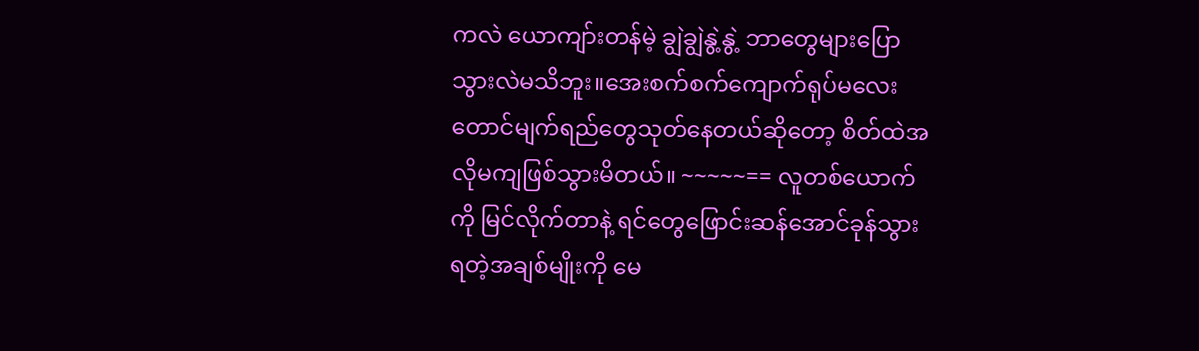ကလဲ ယောကျာ်းတန်မဲ့ ချွဲချွဲနွဲ့နွဲ့ ဘာတွေများပြောသွားလဲမသိဘူး။အေးစက်စက်ကျောက်ရုပ်မလေးတောင်မျက်ရည်တွေသုတ်နေတယ်ဆိုတော့ စိတ်ထဲအလိုမကျဖြစ်သွားမိတယ်။ ~~~~~== လူတစ်ယောက်ကို မြင်လိုက်တာနဲ့ ရင်တွေဖြောင်းဆန်အောင်ခုန်သွားရတဲ့အချစ်မျိုးကို မေ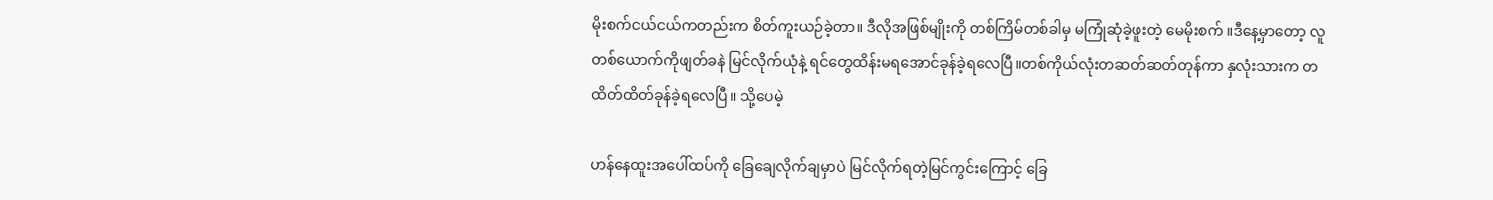မိုးစက်ငယ်ငယ်ကတည်းက စိတ်ကူးယဉ်ခဲ့တာ။ ဒီလိုအဖြစ်မျိုးကို တစ်ကြိမ်တစ်ခါမှ မကြုံဆုံခဲ့ဖူးတဲ့ မေမိုးစက် ။ဒီနေ့မှာတော့ လူတစ်ယောက်ကိုဖျတ်ခနဲ မြင်လိုက်ယုံနဲ့ ရင်တွေထိန်းမရအောင်ခုန်ခဲ့ရလေပြီ။တစ်ကိုယ်လုံးတဆတ်ဆတ်တုန်ကာ နှလုံးသားက တထိတ်ထိတ်ခုန်ခဲ့ရလေပြီ။ သို့ပေမဲ့

ဟန်နေထူးအပေါ်ထပ်ကို ခြေချေလိုက်ချမှာပဲ မြင်လိုက်ရတဲ့မြင်ကွင်းကြောင့် ခြေ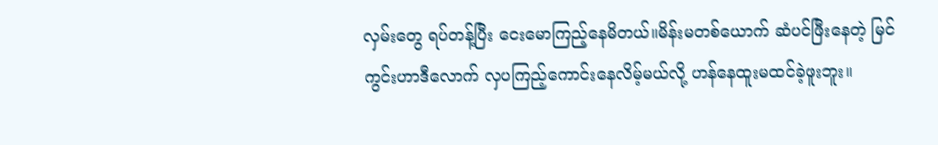လှမ်းတွေ ရပ်တန့်ပြီး ငေးမောကြည့်နေမိတယ်။မိန်းမတစ်ယောက် ဆံပင်ဖြီးနေတဲ့ မြင်ကွင်းဟာဒီလောက် လှပကြည့်ကောင်းနေလိမ့်မယ်လို့ ဟန်နေထူးမထင်ခဲ့ဖူးဘူး။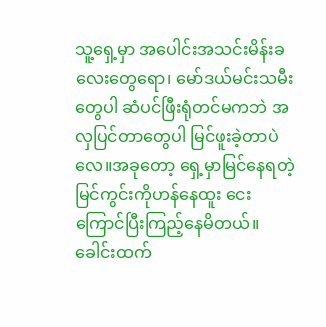သူ့ရှေ့မှာ အပေါင်းအသင်းမိန်းခလေးတွေရော၊ မော်ဒယ်မင်းသမီးတွေပါ ဆံပင်ဖြီးရုံတင်မကဘဲ အလှပြင်တာတွေပါ မြင်ဖူးခဲ့တာပဲလေ။အခုတော့ ရှေ့မှာမြင်နေရတဲ့ မြင်ကွင်းကိုဟန်နေထူး ငေးကြောင်ပြီးကြည့်နေမိတယ်။ခေါင်းထက်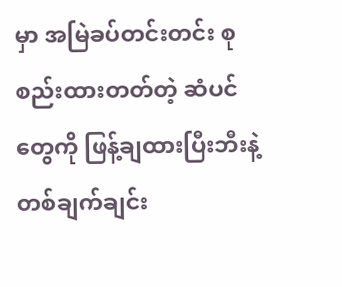မှာ အမြဲခပ်တင်းတင်း စုစည်းထားတတ်တဲ့ ဆံပင်တွေကို ဖြန့်ချထားပြီးဘီးနဲ့တစ်ချက်ချင်း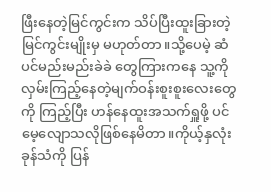ဖြီးနေတဲ့မြင်ကွင်းက သိပ်ပြီးထူးခြားတဲ့မြင်ကွင်းမျိုးမှ မဟုတ်တာ။သို့ပေမဲ့ ဆံပင်မည်းမည်းခဲခဲ တွေကြားကနေ သူ့ကိုလှမ်းကြည့်နေတဲ့မျက်ဝန်းစူးစူးလေးတွေကို ကြည့်ပြီး ဟန်နေထူးအသက်ရှူဖို့ ပင်မေ့လျောသလိုဖြစ်နေမိတာ။ကိုယ့်နှလုံးခုန်သံကို ပြန်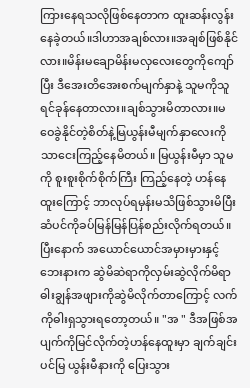ကြားနေရသလိုဖြစ်နေတာက ထူးဆန်းလွန်းနေခဲ့တယ်။ဒါဟာအချစ်လား။အချစ်ဖြစ်နိုင်လား။မိန်းမချောမိန်းမလှလေးတွေကိုကျော်ပြီး ဒီအေးတိအေးစက်မျက်နှာနဲ့ သူမကိုသူရင်ခုန်နေတာလား။ချစ်သွားမိတာလား။မဝေခွဲနိုင်တဲ့စိတ်နဲ့မြယွန်းမီမျက်နှာလေးကိုသာငေးကြည့်နေမိတယ်။ မြယွန်းမီမှာ သူမကို စူးစူးစိုက်စိုက်ကြီး ကြည့်နေတဲ့ ဟန်နေထူးကြောင့် ဘာလုပ်ရမှန်းမသိဖြစ်သွားမိပြီး ဆံပင်ကိုခပ်မြန်မြန်ပြန်စည်းလိုက်ရတယ်။ပြီးနောက် အယောင်ယောင်အမှားမှားနှင့်ဘေးနားက ဆွဲမိဆဲရာကိုလှမ်းဆွဲလိုက်မိရာ ဓါးချွန်အဖျားကိုဆွဲမိလိုက်တာကြောင့် လက်ကိုဓါးရှသွားရတော့တယ်။ "အ " ဒီအဖြစ်အပျက်ကိုမြင်လိုက်တဲ့ဟန်နေထူးမှာ ချက်ချင်းပင်မြ ယွန်းမီနားကို ပြေးသွား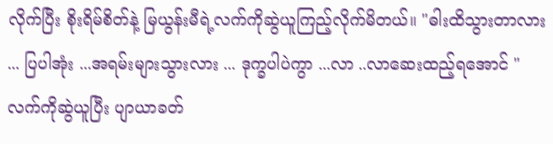လိုက်ပြီး စိုးရိမ်စိတ်နဲ့ မြယွန်းမီရဲ့လက်ကိုဆွဲယူကြည့်လိုက်မိတယ်။ "ဓါးထိသွားတာလား ... ပြပါအုံး ...အရမ်းများသွားလား ... ဒုက္ခပါပဲကွာ ...လာ ..လာဆေးထည့်ရအောင် " လက်ကိုဆွဲယူပြီး ပျာယာခတ်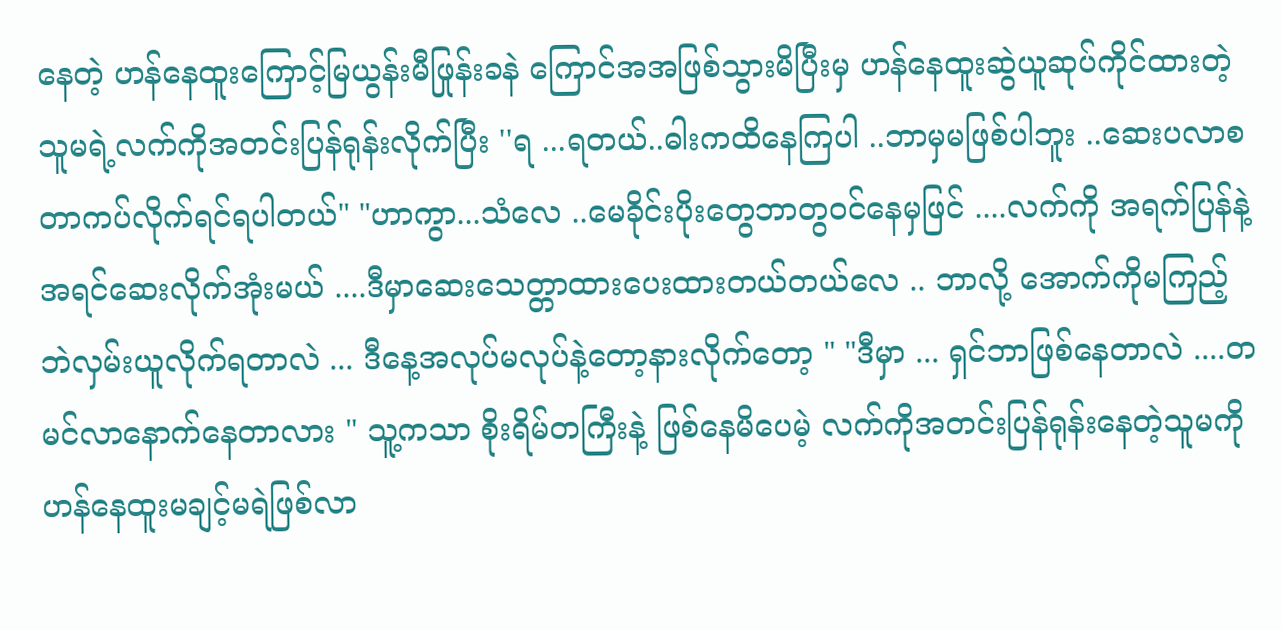နေတဲ့ ဟန်နေထူးကြောင့်မြယွန်းမီဖြုန်းခနဲ ကြောင်အအဖြစ်သွားမိပြီးမှ ဟန်နေထူးဆွဲယူဆုပ်ကိုင်ထားတဲ့ သူမရဲ့လက်ကိုအတင်းပြန်ရုန်းလိုက်ပြီး ''ရ ...ရတယ်..ဓါးကထိနေကြပါ ..ဘာမှမဖြစ်ပါဘူး ..ဆေးပလာစတာကပ်လိုက်ရင်ရပါတယ်" "ဟာကွာ...သံလေ ..မေခိုင်းပိုးတွေဘာတွဝင်နေမှဖြင် ....လက်ကို အရက်ပြန်နဲ့အရင်ဆေးလိုက်အုံးမယ် ....ဒီမှာဆေးသေတ္တာထားပေးထားတယ်တယ်လေ .. ဘာလို့ အောက်ကိုမကြည့်ဘဲလှမ်းယူလိုက်ရတာလဲ ... ဒီနေ့အလုပ်မလုပ်နဲ့တော့နားလိုက်တော့ " "ဒီမှာ ... ရှင်ဘာဖြစ်နေတာလဲ ....တမင်လာနောက်နေတာလား " သူ့ကသာ စိုးရိမ်တကြီးနဲ့ ဖြစ်နေမိပေမဲ့ လက်ကိုအတင်းပြန်ရုန်းနေတဲ့သူမကို ဟန်နေထူးမချင့်မရဲဖြစ်လာ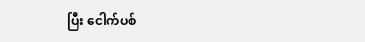ပြီး ငေါက်ပစ်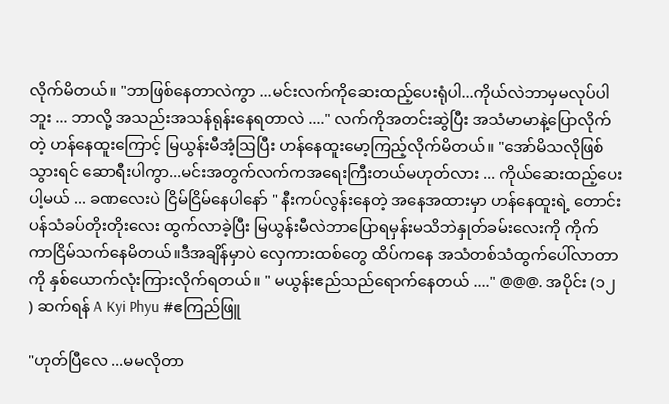လိုက်မိတယ်။ "ဘာဖြစ်နေတာလဲကွာ ...မင်းလက်ကိုဆေးထည့်ပေးရုံပါ...ကိုယ်လဲဘာမှမလုပ်ပါဘူး ... ဘာလို့ အသည်းအသန်ရုန်းနေရတာလဲ ...." လက်ကိုအတင်းဆွဲပြီး အသံမာမာနဲ့ပြောလိုက်တဲ့ ဟန်နေထူးကြောင့် မြယွန်းမီအံ့ဩပြီး ဟန်နေထူးမော့ကြည့်လိုက်မိတယ်။ "အော်မိသလိုဖြစ်သွားရင် ဆောရီးပါကွာ...မင်းအတွက်လက်ကအရေးကြီးတယ်မဟုတ်လား ... ကိုယ်ဆေးထည့်ပေးပါ့မယ် ... ခဏလေးပဲ ငြိမ်ငြိမ်နေပါနော် " နီးကပ်လွန်းနေတဲ့ အနေအထားမှာ ဟန်နေထူးရဲ့ တောင်းပန်သံခပ်တိုးတိုးလေး ထွက်လာခဲ့ပြီး မြယွန်းမီလဲဘာပြောရမှန်းမသိဘဲနှုတ်ခမ်းလေးကို ကိုက်ကာငြိမ်သက်နေမိတယ်။ဒီအချိန်မှာပဲ လှေကားထစ်တွေ ထိပ်ကနေ အသံတစ်သံထွက်ပေါ်လာတာကို နှစ်ယောက်လုံးကြားလိုက်ရတယ်။ " မယွန်းဧည်သည်ရောက်နေတယ် ...." @@@. အပိုင်း (၁၂ ) ဆက်ရန် A Kyi Phyu #ဧကြည်ဖြူ

"ဟုတ်ပြီလေ ...မမလိုတာ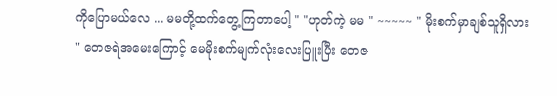ကိုပြောမယ်လေ ... မမတို့ထက်တွေ့ကြတာပေါ့ " "ဟုတ်ကဲ့ မမ " ~~~~~ " မိုးစက်မှာချစ်သူရှိလား " တေဇရဲအမေးကြောင့် မေမိုးစက်မျက်လုံးလေးပြူးပြီး တေဇ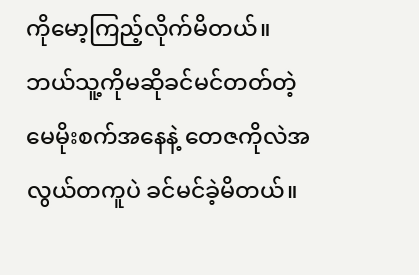ကိုမော့ကြည့်လိုက်မိတယ်။ဘယ်သူ့ကိုမဆိုခင်မင်တတ်တဲ့ မေမိုးစက်အနေနဲ့ တေဇကိုလဲအလွယ်တကူပဲ ခင်မင်ခဲ့မိတယ်။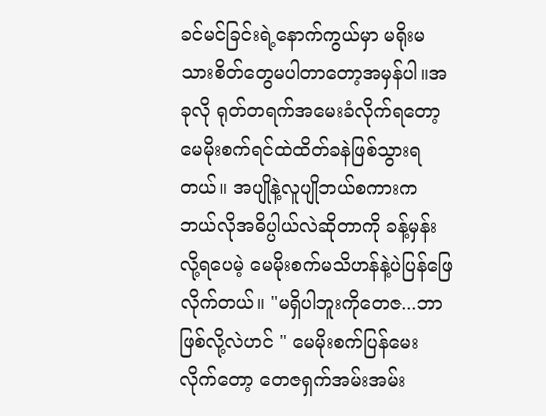ခင်မင်ခြင်းရဲ့နောက်ကွယ်မှာ မရိုးမသားစိတ်တွေမပါတာတော့အမှန်ပါ။အခုလို ရုတ်တရက်အမေးခံလိုက်ရတော့ မေမိုးစက်ရင်ထဲထိတ်ခနဲဖြစ်သွားရတယ်။ အပျိုနဲ့လူပျိုဘယ်စကားက ဘယ်လိုအဓိပ္ပါယ်လဲဆိုတာကို ခန့်မှန်းလို့ရပေမဲ့ မေမိုးစက်မသိဟန်နဲ့ပဲပြန်ဖြေလိုက်တယ်။ "မရှိပါဘူးကိုတေဇ...ဘာဖြစ်လို့လဲဟင် " မေမိုးစက်ပြန်မေးလိုက်တော့ တေဇရှက်အမ်းအမ်း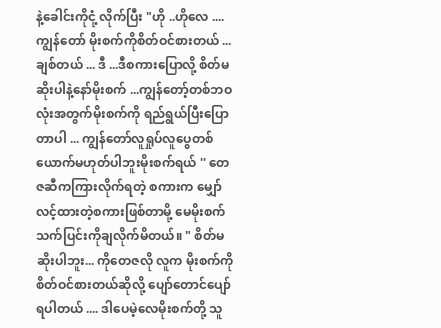နဲ့ခေါင်းကိုငုံ့ လိုက်ပြီး "ဟို ..ဟိုလေ .... ကျွန်တော် မိုးစက်ကိုစိတ်ဝင်စားတယ် ...ချစ်တယ် ... ဒီ ...ဒီစကားပြောလို့ စိတ်မဆိုးပါနဲ့နော်မိုးစက် ...ကျွန်တော့်တစ်ဘဝလုံးအတွက်မိုးစက်ကို ရည်ရွယ်ပြီးပြောတာပါ ... ကျွန်တော်လူရှုပ်လူပွေတစ်ယောက်မဟုတ်ပါဘူးမိုးစက်ရယ် '' တေဇဆီကကြားလိုက်ရတဲ့ စကားက မျှော်လင့်ထားတဲ့စကားဖြစ်တာမို့ မေမိုးစက်သက်ပြင်းကိုချလိုက်မိတယ်။ " စိတ်မဆိုးပါဘူး... ကိုတေဇလို လူက မိုးစက်ကိုစိတ်ဝင်စားတယ်ဆိုလို့ ပျော်တောင်ပျော်ရပါတယ် .... ဒါပေမဲ့လေမိုးစက်တို့ သူ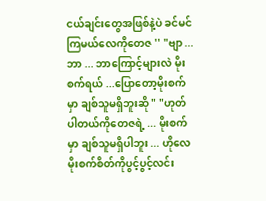ငယ်ချင်းတွေအဖြစ်နဲ့ပဲ ခင်မင်ကြမယ်လေကိုတေဇ '' "ဗျာ ... ဘာ ... ဘာကြောင့်များလဲ မိုးစက်ရယ် ...ပြောတော့မိုးစက်မှာ ချစ်သူမရှိဘူးဆို " "ဟုတ်ပါတယ်ကိုတေဇရဲ့ ... မိုးစက်မှာ ချစ်သူမရှိပါဘူး ... ဟိုလေ မိုးစက်စိတ်ကိုပွင့်ပွင့်လင်း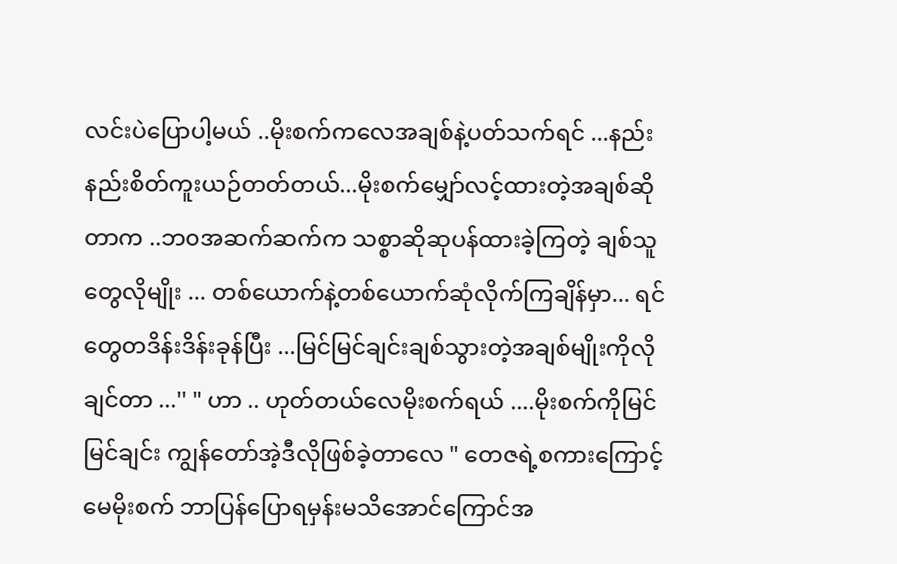လင်းပဲပြောပါ့မယ် ..မိုးစက်ကလေအချစ်နဲ့ပတ်သက်ရင် ...နည်းနည်းစိတ်ကူးယဉ်တတ်တယ်...မိုးစက်မျှော်လင့်ထားတဲ့အချစ်ဆိုတာက ..ဘ၀အဆက်ဆက်က သစ္စာဆိုဆုပန်ထားခဲ့ကြတဲ့ ချစ်သူတွေလိုမျိုး ... တစ်ယောက်နဲ့တစ်ယောက်ဆုံလိုက်ကြချိန်မှာ... ရင်တွေတဒိန်းဒိန်းခုန်ပြီး ...မြင်မြင်ချင်းချစ်သွားတဲ့အချစ်မျိုးကိုလိုချင်တာ ...'' " ဟာ .. ဟုတ်တယ်လေမိုးစက်ရယ် ....မိုးစက်ကိုမြင်မြင်ချင်း ကျွန်တော်အဲ့ဒီလိုဖြစ်ခဲ့တာလေ " တေဇရဲ့စကားကြောင့် မေမိုးစက် ဘာပြန်ပြောရမှန်းမသိအောင်ကြောင်အ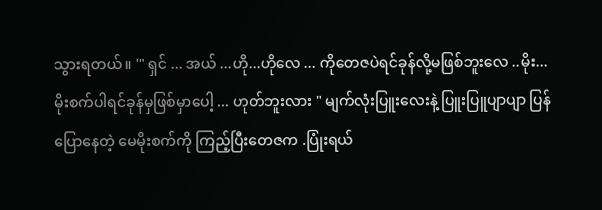သွားရတယ်။ '" ရှင် ... အယ် ...ဟို...ဟိုလေ ... ကိုတေဇပဲရင်ခုန်လို့မဖြစ်ဘူးလေ ..မိုး...မိုးစက်ပါရင်ခုန်မှဖြစ်မှာပေါ့ ... ဟုတ်ဘူးလား " မျက်လုံးပြူးလေးနဲ့ ပြူးပြူပျာပျာ ပြန်ပြောနေတဲ့ မေမိုးစက်ကို ကြည့်ပြီးတေဇက .ပြုံးရယ်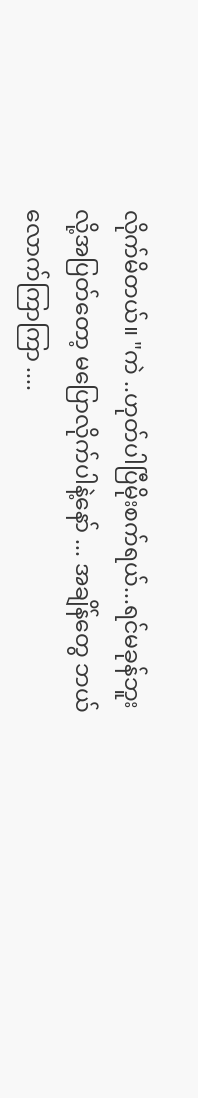လိုက်မိတယ်။ "ကဲ ..ဟုတ်ပါပြီမိုးစက်ရယ်...ရင်မခုန်ဘူးလို့အပြတ်တော့ မပြောလိုက်ပါနဲ့နော် ... အချိန်တွေ ဘယ်လောက်ကြာကြာ ....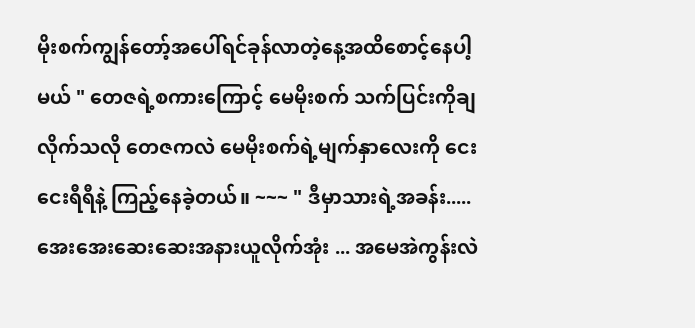မိုးစက်ကျွန်တော့်အပေါ်ရင်ခုန်လာတဲ့နေ့အထိစောင့်နေပါ့ မယ် " တေဇရဲ့စကားကြောင့် မေမိုးစက် သက်ပြင်းကိုချလိုက်သလို တေဇကလဲ မေမိုးစက်ရဲ့မျက်နှာလေးကို ငေးငေးရီရီနဲ့ ကြည့်နေခဲ့တယ်။ ~~~ " ဒီမှာသားရဲ့အခန်း.....အေးအေးဆေးဆေးအနားယူလိုက်အုံး ... အမေအဲကွန်းလဲ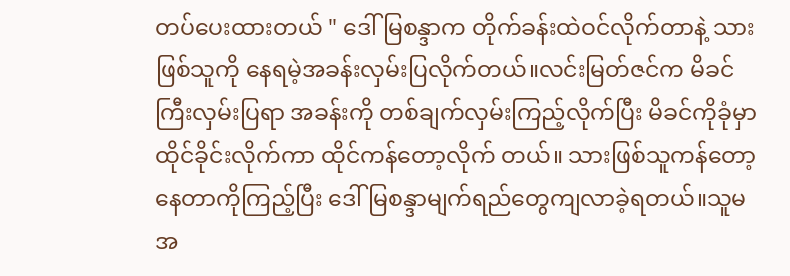တပ်ပေးထားတယ် " ဒေါ်မြစန္ဒာက တိုက်ခန်းထဲဝင်လိုက်တာနဲ့ သားဖြစ်သူကို နေရမဲ့အခန်းလှမ်းပြလိုက်တယ်။လင်းမြတ်ဇင်က မိခင်ကြီးလှမ်းပြရာ အခန်းကို တစ်ချက်လှမ်းကြည့်လိုက်ပြီး မိခင်ကိုခုံမှာထိုင်ခိုင်းလိုက်ကာ ထိုင်ကန်တော့လိုက် တယ်။ သားဖြစ်သူကန်တော့နေတာကိုကြည့်ပြီး ဒေါ်မြစန္ဒာမျက်ရည်တွေကျလာခဲ့ရတယ်။သူမအ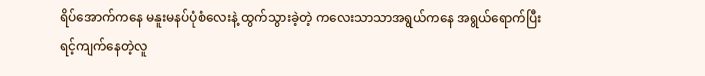ရိပ်အောက်ကနေ မနူးမနပ်ပုံစံလေးနဲ့ ထွက်သွားခဲ့တဲ့ ကလေးသာသာအရွယ်ကနေ အရွယ်ရောက်ပြီးရင့်ကျက်နေတဲ့လူ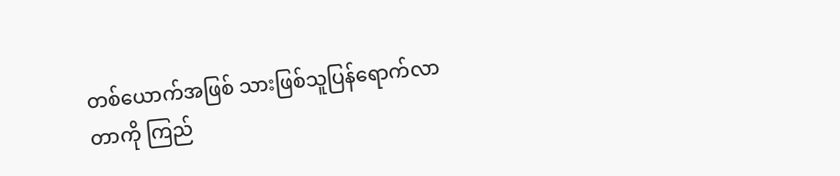တစ်ယောက်အဖြစ် သားဖြစ်သူပြန်ရောက်လာတာကို ကြည်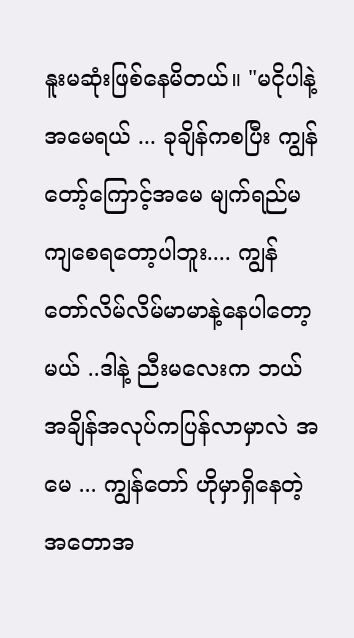နူးမဆုံးဖြစ်နေမိတယ်။ "မငိုပါနဲ့ အမေရယ် ... ခုချိန်ကစပြီး ကျွန်တော့်ကြောင့်အမေ မျက်ရည်မကျစေရတော့ပါဘူး.... ကျွန်တော်လိမ်လိမ်မာမာနဲ့နေပါတော့မယ် ..ဒါနဲ့ ညီးမလေးက ဘယ်အချိန်အလုပ်ကပြန်လာမှာလဲ အမေ ... ကျွန်တော် ဟိုမှာရှိနေတဲ့အတောအ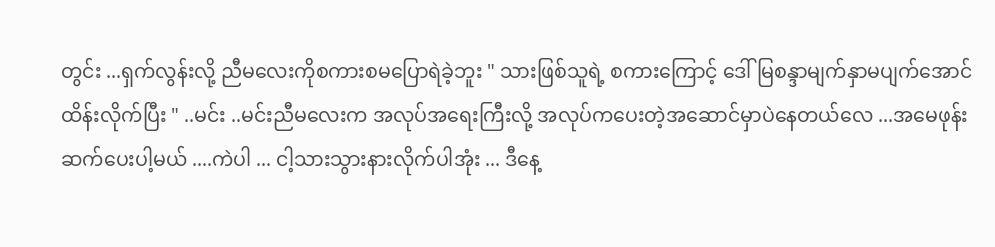တွင်း ...ရှက်လွန်းလို့ ညီမလေးကိုစကားစမပြောရဲခဲ့ဘူး " သားဖြစ်သူရဲ့ စကားကြောင့် ဒေါ်မြစန္ဒာမျက်နှာမပျက်အောင် ထိန်းလိုက်ပြီး " ..မင်း ..မင်းညီမလေးက အလုပ်အရေးကြီးလို့ အလုပ်ကပေးတဲ့အဆောင်မှာပဲနေတယ်လေ ...အမေဖုန်းဆက်ပေးပါ့မယ် ....ကဲပါ ... ငါ့သားသွားနားလိုက်ပါအုံး ... ဒီနေ့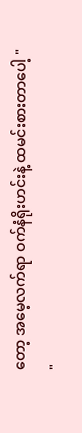တော့ အမေ့လက်ရာ ဝက်နံရိုးဟင်းနဲ့ ထမင်းစားတာပေါ့ " "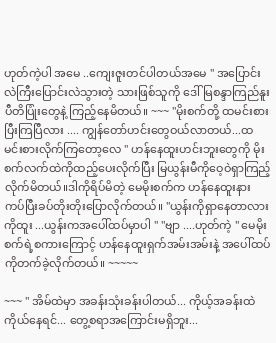ဟုတ်ကဲ့ပါ အမေ ..ကျေးဇူးတင်ပါတယ်အမေ " အပြောင်းလဲကြီးပြောင်းလဲသွားတဲ့ သားဖြစ်သူကို ဒေါ်မြစန္ဒာကြည်နူးပီတိပြုံးတွေနဲ့ ကြည့်နေမိတယ်။ ~~~ "မိုးစက်တို့ ထမင်းစားပြီးကြပြီလား .... ကျွန်တော်ဟင်းတွေဝယ်လာတယ်...ထမင်းစားလိုက်ကြတော့လေ " ဟန်နေထူးဟင်းဘူးတွေကို မိုးစက်လက်ထဲကိုထည့်ပေးလိုက်ပြီး မြယွန်းမီကိုဝေ့ဝဲရှာကြည့်လိုက်မိတယ်။ဒါကိုရိပ်မိတဲ့ မေမိုးစက်က ဟန်နေထူးနားကပ်ပြီးခပ်တိုးတိုးပြောလိုက်တယ်။ "ယွန်းကိုရှာနေတာလား ကိုထူး ...ယွန်းကအပေါ်ထပ်မှာပါ " "ဗျာ ....ဟုတ်ကဲ့ " မေမိုးစက်ရဲ့စကားကြောင့် ဟန်နေထူးရှက်အမ်းအမ်းနဲ့ အပေါ်ထပ်ကိုတက်ခဲ့လိုက်တယ်။ ~~~~~

~~~ " အိမ်ထဲမှာ အခန်းသုံးခန်းပါတယ်... ကိုယ့်အခန်းထဲကိုယ်နေရင်... တွေ့စရာအကြောင်းမရှိဘူး...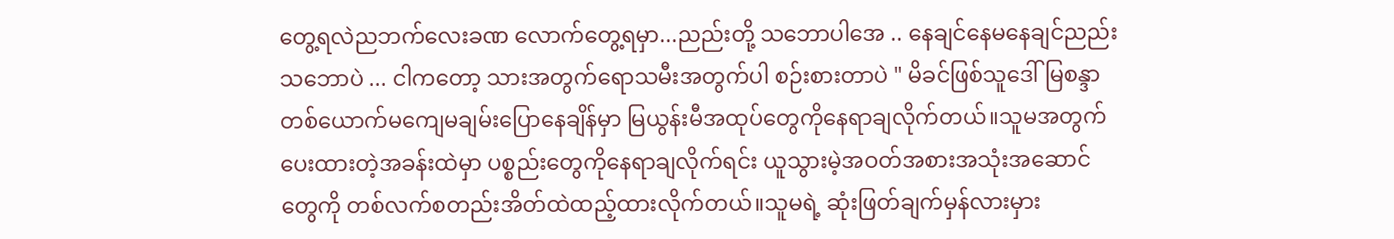တွေ့ရလဲညဘက်လေးခဏ လောက်တွေ့ရမှာ...ညည်းတို့ သဘောပါအေ .. နေချင်နေမနေချင်ညည်းသဘောပဲ ... ငါကတော့ သားအတွက်ရောသမီးအတွက်ပါ စဉ်းစားတာပဲ " မိခင်ဖြစ်သူဒေါ်မြစန္ဒာတစ်ယောက်မကျေမချမ်းပြောနေချိန်မှာ မြယွန်းမီအထုပ်တွေကိုနေရာချလိုက်တယ်။သူမအတွက်ပေးထားတဲ့အခန်းထဲမှာ ပစ္စည်းတွေကိုနေရာချလိုက်ရင်း ယူသွားမဲ့အဝတ်အစားအသုံးအဆောင်တွေကို တစ်လက်စတည်းအိတ်ထဲထည့်ထားလိုက်တယ်။သူမရဲ့ ဆုံးဖြတ်ချက်မှန်လားမှား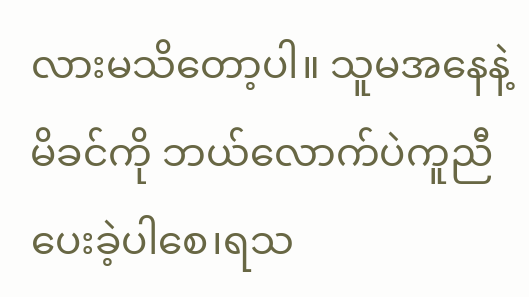လားမသိတော့ပါ။ သူမအနေနဲ့ မိခင်ကို ဘယ်လောက်ပဲကူညီပေးခဲ့ပါစေ၊ရသ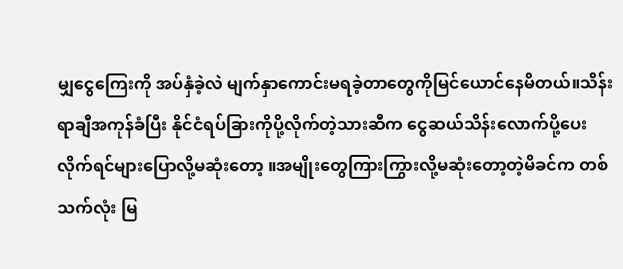မျှငွေကြေးကို အပ်နှံခဲ့လဲ မျက်နှာကောင်းမရခဲ့တာတွေကိုမြင်ယောင်နေမိတယ်။သိန်းရာချီအကုန်ခံပြီး နိုင်ငံရပ်ခြားကိုပို့လိုက်တဲ့သားဆီက ငွေဆယ်သိန်းလောက်ပို့ပေးလိုက်ရင်များပြောလို့မဆုံးတော့ ။အမျိုးတွေကြားကြွားလို့မဆုံးတော့တဲ့မိခင်က တစ်သက်လုံး မြ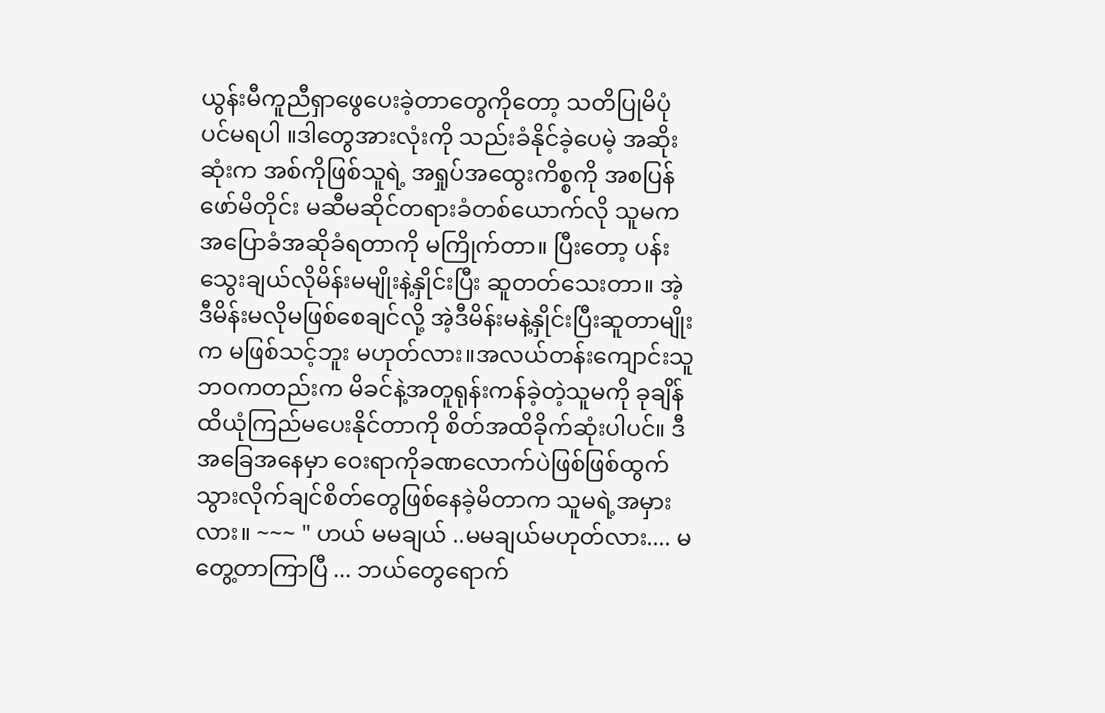ယွန်းမီကူညီရှာဖွေပေးခဲ့တာတွေကိုတော့ သတိပြုမိပုံပင်မရပါ ။ဒါတွေအားလုံးကို သည်းခံနိုင်ခဲ့ပေမဲ့ အဆိုးဆုံးက အစ်ကိုဖြစ်သူရဲ့ အရှုပ်အထွေးကိစ္စကို အစပြန်ဖော်မိတိုင်း မဆီမဆိုင်တရားခံတစ်ယောက်လို သူမကအပြောခံအဆိုခံရတာကို မကြိုက်တာ။ ပြီးတော့ ပန်းသွေးချယ်လိုမိန်းမမျိုးနဲ့နှိုင်းပြီး ဆူတတ်သေးတာ။ အဲ့ဒီမိန်းမလိုမဖြစ်စေချင်လို့ အဲ့ဒီမိန်းမနဲ့နှိုင်းပြီးဆူတာမျိုးက မဖြစ်သင့်ဘူး မဟုတ်လား။အလယ်တန်းကျောင်းသူဘဝကတည်းက မိခင်နဲ့အတူရုန်းကန်ခဲ့တဲ့သူမကို ခုချိန်ထိယုံကြည်မပေးနိုင်တာကို စိတ်အထိခိုက်ဆုံးပါပင်။ ဒီအခြေအနေမှာ ဝေးရာကိုခဏလောက်ပဲဖြစ်ဖြစ်ထွက်သွားလိုက်ချင်စိတ်တွေဖြစ်နေခဲ့မိတာက သူမရဲ့အမှားလား။ ~~~ " ဟယ် မမချယ် ..မမချယ်မဟုတ်လား.... မတွေ့တာကြာပြီ ... ဘယ်တွေရောက်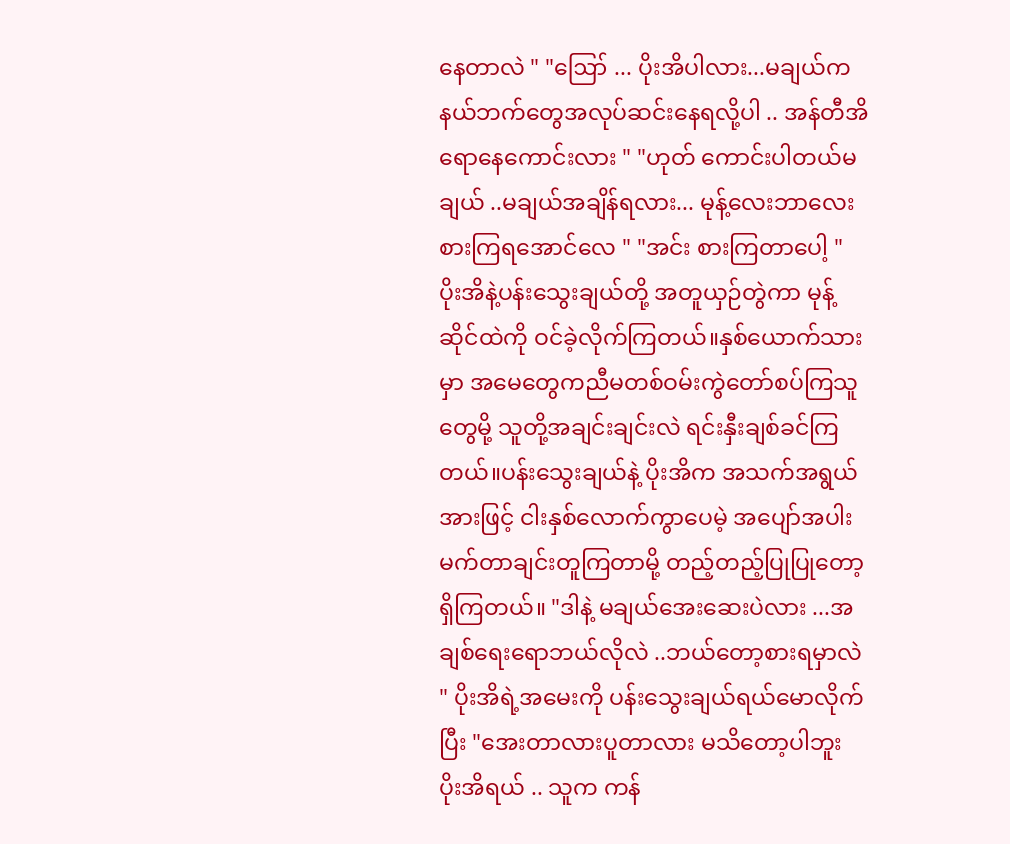နေတာလဲ " "ဪ ... ပိုးအိပါလား...မချယ်က နယ်ဘက်တွေအလုပ်ဆင်းနေရလို့ပါ .. အန်တီအိရောနေကောင်းလား " "ဟုတ် ကောင်းပါတယ်မချယ် ..မချယ်အချိန်ရလား... မုန့်လေးဘာလေးစားကြရအောင်လေ " "အင်း စားကြတာပေါ့ " ပိုးအိနဲ့ပန်းသွေးချယ်တို့ အတူယှဉ်တွဲကာ မုန့်ဆိုင်ထဲကို ဝင်ခဲ့လိုက်ကြတယ်။နှစ်ယောက်သားမှာ အမေတွေကညီမတစ်ဝမ်းကွဲတော်စပ်ကြသူတွေမို့ သူတို့အချင်းချင်းလဲ ရင်းနှီးချစ်ခင်ကြတယ်။ပန်းသွေးချယ်နဲ့ ပိုးအိက အသက်အရွယ်အားဖြင့် ငါးနှစ်လောက်ကွာပေမဲ့ အပျော်အပါးမက်တာချင်းတူကြတာမို့ တည့်တည့်ပြုပြုတော့ရှိကြတယ်။ "ဒါနဲ့ မချယ်အေးဆေးပဲလား ...အချစ်ရေးရောဘယ်လိုလဲ ..ဘယ်တော့စားရမှာလဲ " ပိုးအိရဲ့အမေးကို ပန်းသွေးချယ်ရယ်မောလိုက်ပြီး "အေးတာလားပူတာလား မသိတော့ပါဘူး ပိုးအိရယ် .. သူက ကန်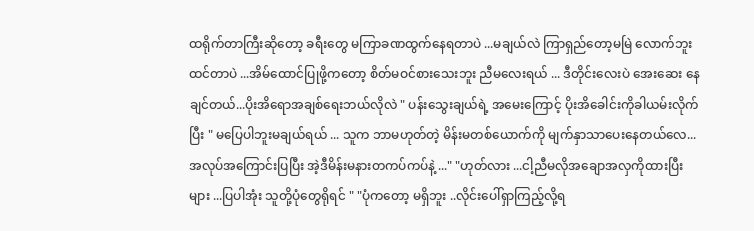ထရိုက်တာကြီးဆိုတော့ ခရီးတွေ မကြာခဏထွက်နေရတာပဲ ...မချယ်လဲ ကြာရှည်တော့မမြဲ လောက်ဘူးထင်တာပဲ ...အိမ်ထောင်ပြုဖို့ကတော့ စိတ်မဝင်စားသေးဘူး ညီမလေးရယ် ... ဒီတိုင်းလေးပဲ အေးဆေး နေချင်တယ်...ပိုးအိရောအချစ်ရေးဘယ်လိုလဲ " ပန်းသွေးချယ်ရဲ့ အမေးကြောင့် ပိုးအိခေါင်းကိုခါယမ်းလိုက်ပြီး " မပြေပါဘူးမချယ်ရယ် ... သူက ဘာမဟုတ်တဲ့ မိန်းမတစ်ယောက်ကို မျက်နှာသာပေးနေတယ်လေ... အလုပ်အကြောင်းပြပြီး အဲ့ဒီမိန်းမနားတကပ်ကပ်နဲ့ ..." "ဟုတ်လား ...ငါ့ညီမလိုအချောအလှကိုထားပြီးများ ...ပြပါအုံး သူတို့ပုံတွေရိုရင် " "ပုံကတော့ မရှိဘူး ..လိုင်းပေါ်ရှာကြည့်လို့ရ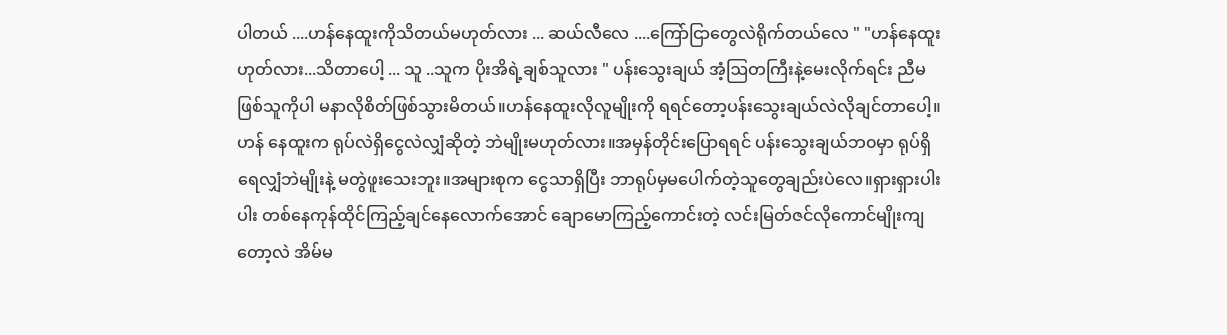ပါတယ် ....ဟန်နေထူးကိုသိတယ်မဟုတ်လား ... ဆယ်လီလေ ....ကြော်ငြာတွေလဲရိုက်တယ်လေ " "ဟန်နေထူးဟုတ်လား...သိတာပေါ့ ... သူ ..သူက ပိုးအိရဲ့ချစ်သူလား " ပန်းသွေးချယ် အံ့ဩတကြီးနဲ့မေးလိုက်ရင်း ညီမဖြစ်သူကိုပါ မနာလိုစိတ်ဖြစ်သွားမိတယ်။ဟန်နေထူးလိုလူမျိုးကို ရရင်တော့ပန်းသွေးချယ်လဲလိုချင်တာပေါ့။ဟန် နေထူးက ရုပ်လဲရှိငွေလဲလျှံဆိုတဲ့ ဘဲမျိုးမဟုတ်လား။အမှန်တိုင်းပြောရရင် ပန်းသွေးချယ်ဘ၀မှာ ရုပ်ရှိရေလျှံဘဲမျိုးနဲ့ မတွဲဖူးသေးဘူး။အများစုက ငွေသာရှိပြီး ဘာရုပ်မှမပေါက်တဲ့သူတွေချည်းပဲလေ။ရှားရှားပါးပါး တစ်နေကုန်ထိုင်ကြည့်ချင်နေလောက်အောင် ချောမောကြည့်ကောင်းတဲ့ လင်းမြတ်ဇင်လိုကောင်မျိုးကျတော့လဲ အိမ်မ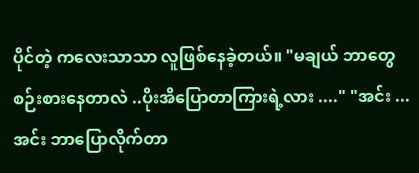ပိုင်တဲ့ ကလေးသာသာ လူဖြစ်နေခဲ့တယ်။ "မချယ် ဘာတွေစဉ်းစားနေတာလဲ ..ပိုးအိပြောတာကြားရဲ့လား ...." "အင်း ... အင်း ဘာပြောလိုက်တာ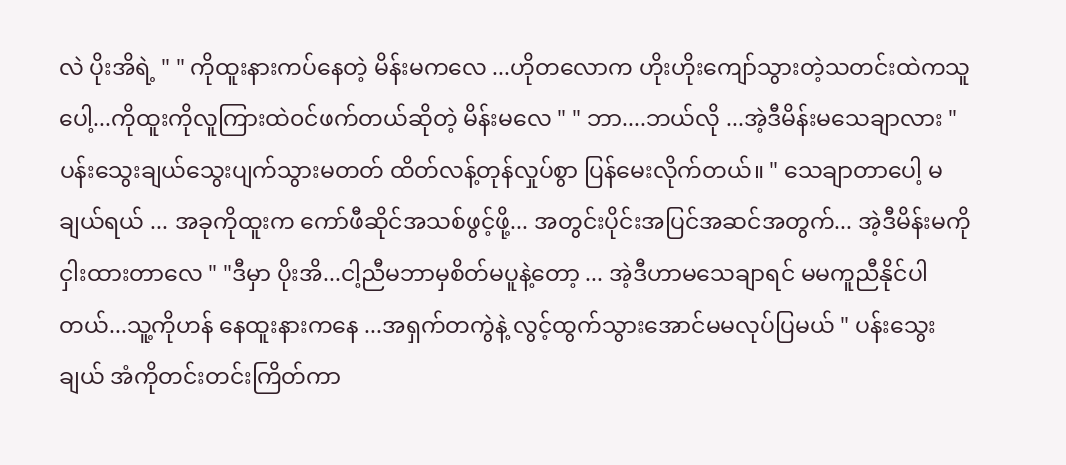လဲ ပိုးအိရဲ့ " " ကိုထူးနားကပ်နေတဲ့ မိန်းမကလေ ...ဟိုတလောက ဟိုးဟိုးကျော်သွားတဲ့သတင်းထဲကသူပေါ့...ကိုထူးကိုလူကြားထဲ၀င်ဖက်တယ်ဆိုတဲ့ မိန်းမလေ " " ဘာ....ဘယ်လို ...အဲ့ဒီမိန်းမသေချာလား " ပန်းသွေးချယ်သွေးပျက်သွားမတတ် ထိတ်လန့်တုန်လှုပ်စွာ ပြန်မေးလိုက်တယ်။ " သေချာတာပေါ့ မချယ်ရယ် ... အခုကိုထူးက ကော်ဖီဆိုင်အသစ်ဖွင့်ဖို့... အတွင်းပိုင်းအပြင်အဆင်အတွက်... အဲ့ဒီမိန်းမကိုငှါးထားတာလေ " "ဒီမှာ ပိုးအိ...ငါ့ညီမဘာမှစိတ်မပူနဲ့တော့ ... အဲ့ဒီဟာမသေချာရင် မမကူညီနိုင်ပါတယ်...သူ့ကိုဟန် နေထူးနားကနေ ...အရှက်တကွဲနဲ့ လွင့်ထွက်သွားအောင်မမလုပ်ပြမယ် " ပန်းသွေးချယ် အံကိုတင်းတင်းကြိတ်ကာ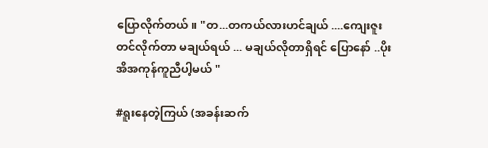ပြောလိုက်တယ်။ "တ...တကယ်လားဟင်ချယ် ....ကျေးဇူးတင်လိုက်တာ မချယ်ရယ် ... မချယ်လိုတာရှိရင် ပြောနော် ..ပိုးအိအကုန်ကူညီပါ့မယ် "

#ရူးနေတဲ့ကြယ် (အခန်းဆက်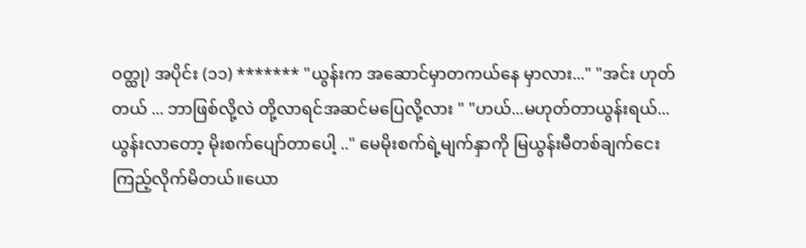ဝတ္ထု) အပိုင်း (၁၁) ******* "ယွန်းက အဆောင်မှာတကယ်နေ မှာလား..." "အင်း ဟုတ်တယ် ... ဘာဖြစ်လို့လဲ တို့လာရင်အဆင်မပြေလို့လား " "ဟယ်...မဟုတ်တာယွန်းရယ်...ယွန်းလာတော့ မိုးစက်ပျော်တာပေါ့ .." မေမိုးစက်ရဲ့မျက်နှာကို မြယွန်းမီတစ်ချက်ငေးကြည့်လိုက်မိတယ်။ယော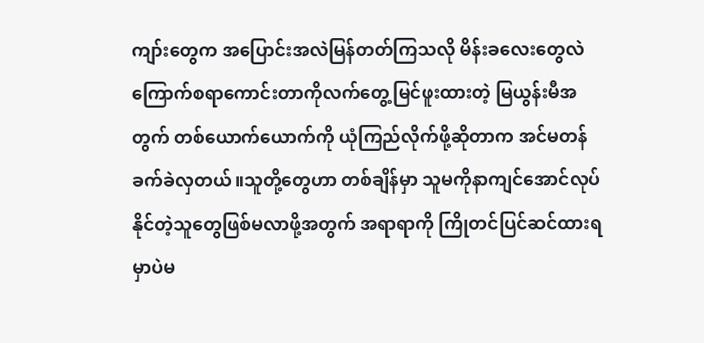ကျာ်းတွေက အပြောင်းအလဲမြန်တတ်ကြသလို မိန်းခလေးတွေလဲ ကြောက်စရာကောင်းတာကိုလက်တွေ့မြင်ဖူးထားတဲ့ မြယွန်းမီအတွက် တစ်ယောက်ယောက်ကို ယုံကြည်လိုက်ဖို့ဆိုတာက အင်မတန်ခက်ခဲလှတယ်။သူတို့တွေဟာ တစ်ချိန်မှာ သူမကိုနာကျင်အောင်လုပ်နိုင်တဲ့သူတွေဖြစ်မလာဖို့အတွက် အရာရာကို ကြိုတင်ပြင်ဆင်ထားရမှာပဲမ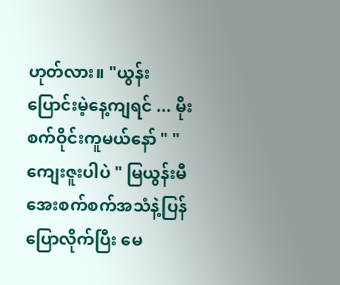ဟုတ်လား။ "ယွန်းပြောင်းမဲ့နေ့ကျရင် ... မိုးစက်ဝိုင်းကူမယ်နော် " "ကျေးဇူးပါပဲ " မြယွန်းမီအေးစက်စက်အသံနဲ့ပြန်ပြောလိုက်ပြီး မေ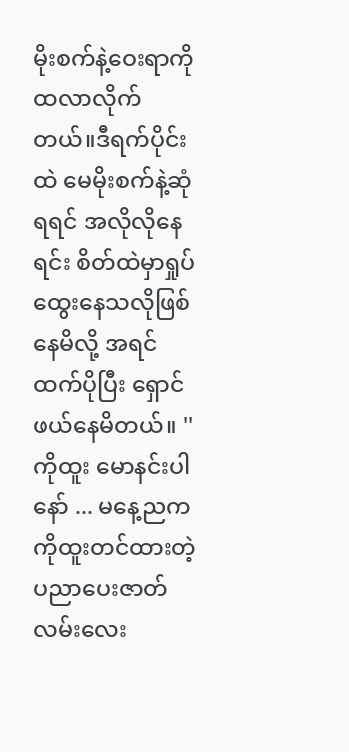မိုးစက်နဲ့ဝေးရာကို ထလာလိုက်တယ်။ဒီရက်ပိုင်းထဲ မေမိုးစက်နဲ့ဆုံရရင် အလိုလိုနေရင်း စိတ်ထဲမှာရှုပ်ထွေးနေသလိုဖြစ်နေမိလို့ အရင်ထက်ပိုပြီး ရှောင်ဖယ်နေမိတယ်။ '' ကိုထူး မောနင်းပါနော် ... မနေ့ညကကိုထူးတင်ထားတဲ့ ပညာပေးဇာတ်လမ်းလေး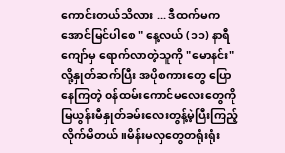ကောင်းတယ်သိလား ... ဒီထက်မက အောင်မြင်ပါစေ " နေ့လယ် (၁၁) နာရီကျော်မှ ရောက်လာတဲ့သူကို "မောနင်း" လို့နှုတ်ဆက်ပြီး အပိုစကားတွေ ပြောနေကြတဲ့ ၀န်ထမ်းကောင်မလေးတွေကို မြယွန်းမီနှုတ်ခမ်းလေးတွန့်မဲ့ပြီးကြည့်လိုက်မိတယ်။မိန်းမလှတွေတရုံးရုံး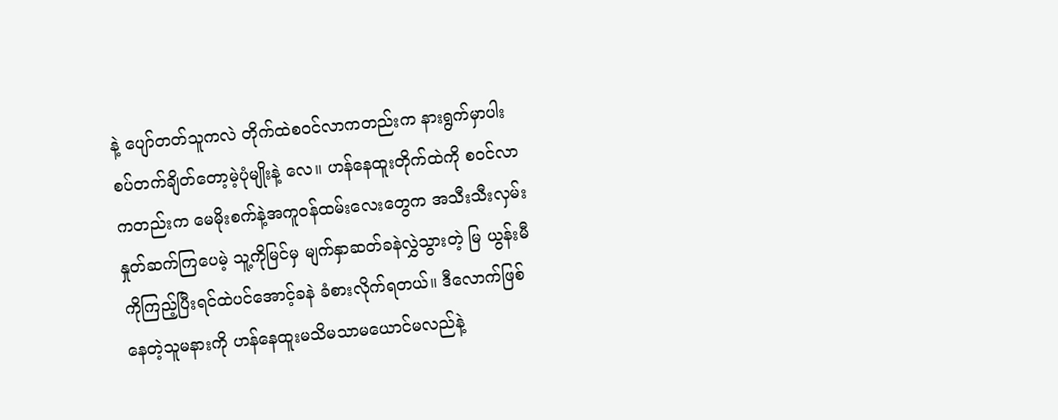နဲ့ ပျော်တတ်သူကလဲ တိုက်ထဲစဝင်လာကတည်းက နားရွက်မှာပါးစပ်တက်ချိတ်တော့မဲ့ပုံမျိုးနဲ့ လေ။ ဟန်နေထူးတိုက်ထဲကို စဝင်လာကတည်းက မေမိုးစက်နဲ့အကူဝန်ထမ်းလေးတွေက အသီးသီးလှမ်းနှုတ်ဆက်ကြပေမဲ့ သူ့ကိုမြင်မှ မျက်နှာဆတ်ခနဲလွှဲသွားတဲ့ မြ ယွန်းမီကိုကြည့်ပြီးရင်ထဲပင်အောင့်ခနဲ ခံစားလိုက်ရတယ်။ ဒီလောက်ဖြစ်နေတဲ့သူမနားကို ဟန်နေထူးမသိမသာမယောင်မလည်နဲ့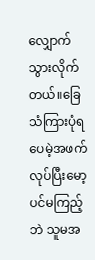လျှောက်သွားလိုက်တယ်။ခြေသံကြားပုံရပေမဲ့အဖက်လုပ်ပြီးမော့ပင်မကြည့်ဘဲ သူမအ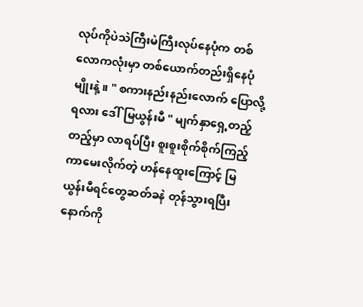လုပ်ကိုပဲသဲကြီးမဲကြီးလုပ်နေပုံက တစ်လောကလုံးမှာ တစ်ယောက်တည်းရှိနေပုံမျိုးနဲ့။ " စကားနည်းနည်းလောက် ပြောလို့ရလား ဒေါ်မြယွန်းမီ " မျက်နှာရှေ့တည့်တည့်မှာ လာရပ်ပြီး စူးစူးစိုက်စိုက်ကြည့်ကာမေးလိုက်တဲ့ ဟန်နေထူးကြောင့် မြယွန်းမီရင်တွေဆတ်ခနဲ တုန်သွားရပြီး နောက်ကို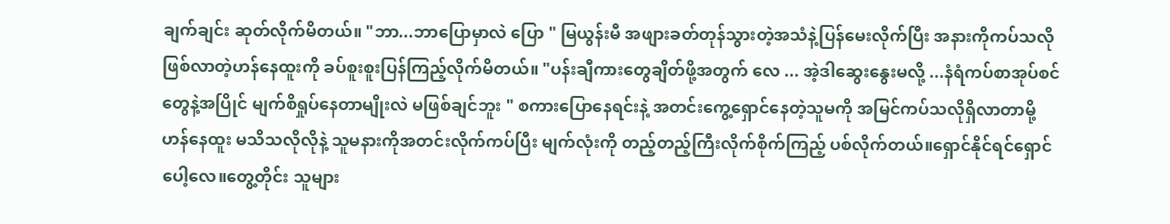ချက်ချင်း ဆုတ်လိုက်မိတယ်။ "ဘာ...ဘာပြောမှာလဲ ပြော " မြယွန်းမီ အဖျားခတ်တုန်သွားတဲ့အသံနဲ့ပြန်မေးလိုက်ပြီး အနားကိုကပ်သလိုဖြစ်လာတဲ့ဟန်နေထူးကို ခပ်စူးစူးပြန်ကြည့်လိုက်မိတယ်။ "ပန်းချီကားတွေချိတ်ဖို့အတွက် လေ ... အဲ့ဒါဆွေးနွေးမလို့ ...နံရံကပ်စာအုပ်စင်တွေနဲ့အပြိုင် မျက်စိရှုပ်နေတာမျိုးလဲ မဖြစ်ချင်ဘူး " စကားပြောနေရင်းနဲ့ အတင်းကွေ့ရှောင်နေတဲ့သူမကို အမြင်ကပ်သလိုရှိလာတာမို့ ဟန်နေထူး မသိသလိုလိုနဲ့ သူမနားကိုအတင်းလိုက်ကပ်ပြီး မျက်လုံးကို တည့်တည့်ကြီးလိုက်စိုက်ကြည့် ပစ်လိုက်တယ်။ရှောင်နိုင်ရင်ရှောင်ပေါ့လေ။တွေ့တိုင်း သူများ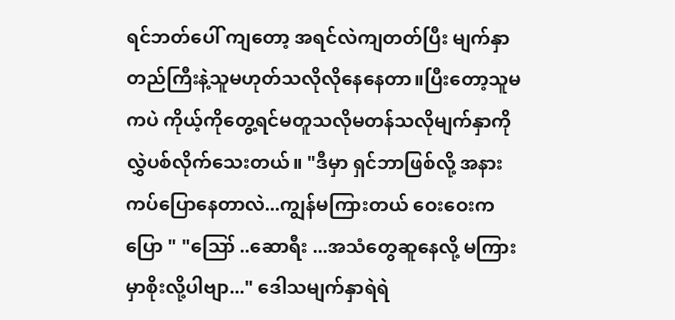ရင်ဘတ်ပေါ် ကျတော့ အရင်လဲကျတတ်ပြီး မျက်နှာတည်ကြီးနဲ့သူမဟုတ်သလိုလိုနေနေတာ။ပြီးတော့သူမကပဲ ကိုယ့်ကိုတွေ့ရင်မတူသလိုမတန်သလိုမျက်နှာကိုလွှဲပစ်လိုက်သေးတယ်။ "ဒီမှာ ရှင်ဘာဖြစ်လို့ အနားကပ်ပြောနေတာလဲ...ကျွန်မကြားတယ် ဝေးဝေးကပြော " "ဪ ..ဆောရီး ...အသံတွေဆူနေလို့ မကြားမှာစိုးလို့ပါဗျာ..." ဒေါသမျက်နှာရဲရဲ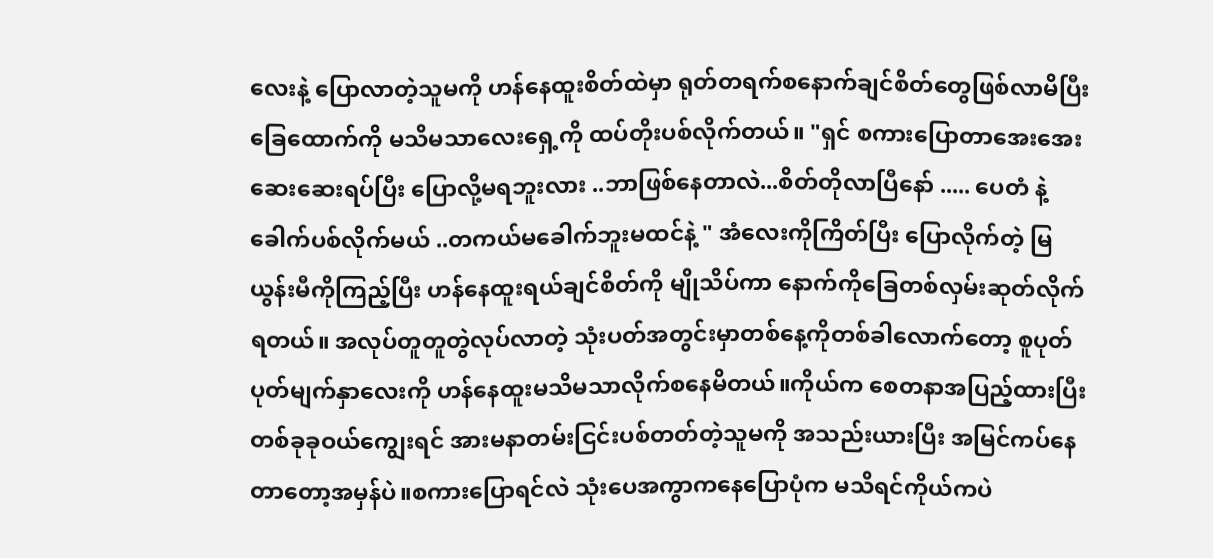လေးနဲ့ ပြောလာတဲ့သူမကို ဟန်နေထူးစိတ်ထဲမှာ ရုတ်တရက်စနောက်ချင်စိတ်တွေဖြစ်လာမိပြီး ခြေထောက်ကို မသိမသာလေးရှေ့ကို ထပ်တိုးပစ်လိုက်တယ်။ "ရှင် စကားပြောတာအေးအေးဆေးဆေးရပ်ပြီး ပြောလို့မရဘူးလား ..ဘာဖြစ်နေတာလဲ...စိတ်တိုလာပြီနော် ..... ပေတံ နဲ့ခေါက်ပစ်လိုက်မယ် ..တကယ်မခေါက်ဘူးမထင်နဲ့ " အံလေးကိုကြိတ်ပြီး ပြောလိုက်တဲ့ မြယွန်းမီကိုကြည့်ပြီး ဟန်နေထူးရယ်ချင်စိတ်ကို မျိုသိပ်ကာ နောက်ကိုခြေတစ်လှမ်းဆုတ်လိုက်ရတယ်။ အလုပ်တူတူတွဲလုပ်လာတဲ့ သုံးပတ်အတွင်းမှာတစ်နေ့ကိုတစ်ခါလောက်တော့ စူပုတ်ပုတ်မျက်နှာလေးကို ဟန်နေထူးမသိမသာလိုက်စနေမိတယ်။ကိုယ်က စေတနာအပြည့်ထားပြီး တစ်ခုခုဝယ်ကျွေးရင် အားမနာတမ်းငြင်းပစ်တတ်တဲ့သူမကို အသည်းယားပြီး အမြင်ကပ်နေတာတော့အမှန်ပဲ။စကားပြောရင်လဲ သုံးပေအကွာကနေပြောပုံက မသိရင်ကိုယ်ကပဲ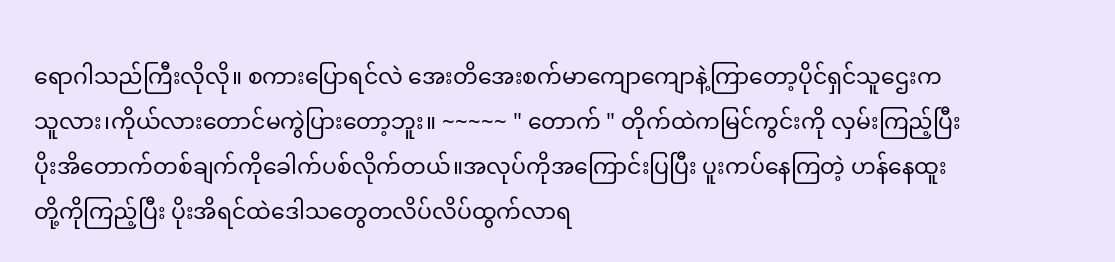ရောဂါသည်ကြီးလိုလို။ စကားပြောရင်လဲ အေးတိအေးစက်မာကျောကျောနဲ့ကြာတော့ပိုင်ရှင်သူဌေးက သူလား၊ကိုယ်လားတောင်မကွဲပြားတော့ဘူး။ ~~~~~ " တောက် " တိုက်ထဲကမြင်ကွင်းကို လှမ်းကြည့်ပြီး ပိုးအိတောက်တစ်ချက်ကိုခေါက်ပစ်လိုက်တယ်။အလုပ်ကိုအကြောင်းပြပြီး ပူးကပ်နေကြတဲ့ ဟန်နေထူးတို့ကိုကြည့်ပြီး ပိုးအိရင်ထဲဒေါသတွေတလိပ်လိပ်ထွက်လာရ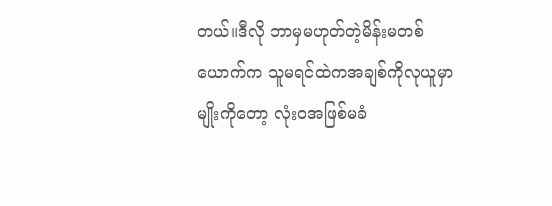တယ်။ဒီလို ဘာမှမဟုတ်တဲ့မိန်းမတစ်ယောက်က သူမရင်ထဲကအချစ်ကိုလုယူမှာ မျိုးကိုတော့ လုံးဝအဖြစ်မခံ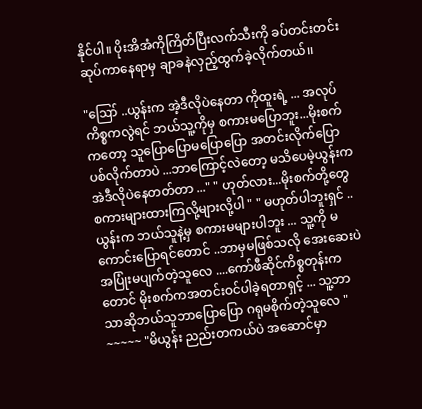နိုင်ပါ။ ပိုးအိအံကိုကြိတ်ပြီးလက်သီးကို ခပ်တင်းတင်းဆုပ်ကာနေရာမှ ချာခနဲလှည့်ထွက်ခဲ့လိုက်တယ်၊၊

"ဪ ..ယွန်းက အဲ့ဒီလိုပဲနေတာ ကိုထူးရဲ့ ... အလုပ်ကိစ္စကလွဲရင် ဘယ်သူ့ကိုမှ စကားမပြောဘူး...မိုးစက်ကတော့ သူပြောပြောမပြောပြော အတင်းလိုက်ပြောပစ်လိုက်တာပဲ ...ဘာကြောင့်လဲတော့ မသိပေမဲ့ယွန်းက အဲဒီလိုပဲနေတတ်တာ ..." " ဟုတ်လား...မိုးစက်တို့တွေ စကားများထားကြလို့များလို့ပါ " " မဟုတ်ပါဘူးရှင် ..ယွန်းက ဘယ်သူနဲ့မှ စကားမများပါဘူး ... သူ့ကို မကောင်းပြောရင်တောင် ..ဘာမှမဖြစ်သလို အေးဆေးပဲ အပြုံးမပျက်တဲ့သူလေ ....ကော်ဖီဆိုင်ကိစ္စတုန်းက တောင် မိုးစက်ကအတင်းဝင်ပါခဲ့ရတာရှင့် ... သူ့ဘာသာဆိုဘယ်သူဘာပြောပြော ဂရုမစိုက်တဲ့သူလေ " ~~~~~ "မိယွန်း ညည်းတကယ်ပဲ အဆောင်မှာ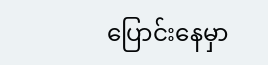ပြောင်းနေမှာ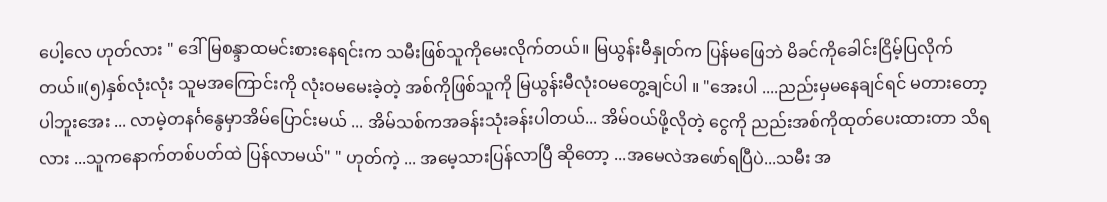ပေါ့လေ ဟုတ်လား " ဒေါ်မြစန္ဒာထမင်းစားနေရင်းက သမီးဖြစ်သူကိုမေးလိုက်တယ်။ မြယွန်းမီနှုတ်က ပြန်မဖြေဘဲ မိခင်ကိုခေါင်းငြိမ့်ပြလိုက်တယ်။(၅)နှစ်လုံးလုံး သူမအကြောင်းကို လုံးဝမမေးခဲ့တဲ့ အစ်ကိုဖြစ်သူကို မြယွန်းမီလုံး၀မတွေ့ချင်ပါ ။ "အေးပါ ....ညည်းမှမနေချင်ရင် မတားတော့ပါဘူးအေး ... လာမဲ့တနင်္ဂနွေမှာအိမ်ပြောင်းမယ် ... အိမ်သစ်ကအခန်းသုံးခန်းပါတယ်... အိမ်ဝယ်ဖို့လိုတဲ့ ငွေကို ညည်းအစ်ကိုထုတ်ပေးထားတာ သိရလား ...သူကနောက်တစ်ပတ်ထဲ ပြန်လာမယ်" " ဟုတ်ကဲ့ ... အမေ့သားပြန်လာပြီ ဆိုတော့ ...အမေလဲအဖော်ရပြီပဲ...သမီး အ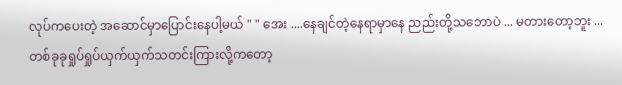လုပ်ကပေးတဲ့ အဆောင်မှာပြောင်းနေပါ့မယ် " " အေး ....နေချင်တဲ့နေရာမှာနေ ညည်းတို့သဘောပဲ ... မတားတော့ဘူး ...တစ်ခုခုရှုပ်ရှုပ်ယှက်ယှက်သတင်းကြားလို့ကတော့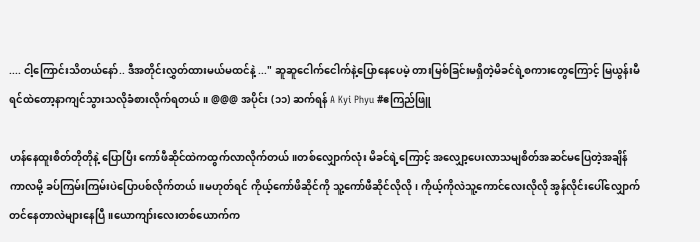.... ငါ့ကြောင်းသိတယ်နော်.. ဒီအတိုင်းလွှတ်ထားမယ်မထင်နဲ့ ..." ဆူဆူငေါက်ငေါက်နဲ့ပြောနေပေမဲ့ တားမြစ်ခြင်းမရှိတဲ့မိခင်ရဲ့စကားတွေကြောင့် မြယွန်းမီရင်ထဲတော့နာကျင်သွားသလိုခံစားလိုက်ရတယ်။ @@@ အပိုင်း (၁၁) ဆက်ရန် A Kyi Phyu #ဧကြည်ဖြူ

ဟန်နေထူးစိတ်တိုတိုနဲ့ ပြောပြီး ကော်ဖီဆိုင်ထဲကထွက်လာလိုက်တယ်။တစ်လျှောက်လုံး မိခင်ရဲ့ကြောင့် အလျှော့ပေးလာသမျစိတ်အဆင်မပြေတဲ့အချိန်ကာလမို့ ခပ်ကြမ်းကြမ်းပဲပြောပစ်လိုက်တယ်။မဟုတ်ရင် ကိုယ့်ကော်ဖိဆိုင်ကို သူ့ကော်ဖီဆိုင်လိုလို၊ ကိုယ့်ကိုလဲသူ့ကောင်လေးလိုလို အွန်လိုင်းပေါ်လျှောက်တင်နေတာလဲများနေပြီ။ယောကျာ်းလေးတစ်ယောက်က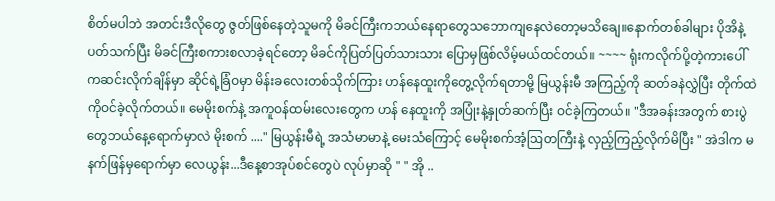စိတ်မပါဘဲ အတင်းဒီလိုတွေ ဇွတ်ဖြစ်နေတဲ့သူမကို မိခင်ကြီးကဘယ်နေရာတွေသဘောကျနေလဲတော့မသိချေ။နောက်တစ်ခါများ ပိုအိနဲ့ပတ်သက်ပြီး မိခင်ကြီးစကားစလာခဲ့ရင်တော့ မိခင်ကိုပြတ်ပြတ်သားသား ပြောမှဖြစ်လိမ့်မယ်ထင်တယ်။ ~~~~ ရုံးကလိုက်ပို့တဲ့ကားပေါ်ကဆင်းလိုက်ချိန်မှာ ဆိုင်ရဲ့ခြံဝမှာ မိန်းခလေးတစ်သိုက်ကြား ဟန်နေထူးကိုတွေ့လိုက်ရတာမို့ မြယွန်းမီ အကြည့်ကို ဆတ်ခနဲလွှဲပြီး တိုက်ထဲကိုဝင်ခဲ့လိုက်တယ်။ မေမိုးစက်နဲ့ အကူဝန်ထမ်းလေးတွေက ဟန် နေထူးကို အပြုံးနဲ့နှုတ်ဆက်ပြီး ဝင်ခဲ့ကြတယ်။ "ဒီအခန်းအတွက် စားပွဲတွေဘယ်နေ့ရောက်မှာလဲ မိုးစက် ...." မြယွန်းမီရဲ့ အသံမာမာနဲ့ မေးသံကြောင့် မေမိုးစက်အံ့ဩတကြီးနဲ့ လှည့်ကြည့်လိုက်မိပြီး " အဲဒါက မနက်ဖြန်မှရောက်မှာ လေယွန်း...ဒီနေ့စာအုပ်စင်တွေပဲ လုပ်မှာဆို " " အို ..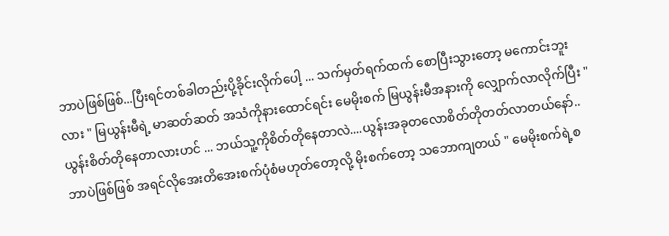ဘာပဲဖြစ်ဖြစ်...ပြီးရင်တစ်ခါတည်းပို့ခိုင်းလိုက်ပေါ့ ... သက်မှတ်ရက်ထက် စောပြီးသွားတော့ မကောင်းဘူးလား " မြယွန်းမီရဲ့ မာဆတ်ဆတ် အသံကိုနားထောင်ရင်း မေမိုးစက် မြယွန်းမီအနားကို လျှောက်လာလိုက်ပြီး "ယွန်းစိတ်တိုနေတာလားဟင် ... ဘယ်သူ့ကိုစိတ်တိုနေတာလဲ....ယွန်းအခုတလောစိတ်တိုတတ်လာတယ်နော်..ဘာပဲဖြစ်ဖြစ် အရင်လိုအေးတိအေးစက်ပုံစံမဟုတ်တော့လို့ မိုးစက်တော့ သဘောကျတယ် " မေမိုးစက်ရဲ့စ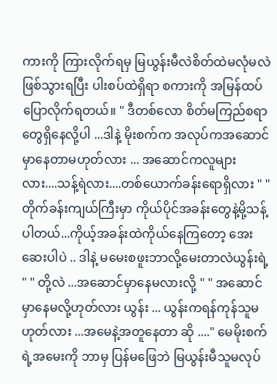ကားကို ကြားလိုက်ရမှ မြယွန်းမီလဲစိတ်ထဲမလုံမလဲဖြစ်သွားရပြီး ပါးစပ်ထဲရှိရာ စကားကို အမြန်ထပ်ပြောလိုက်ရတယ်။ " ဒီတစ်လော စိတ်မကြည်စရာတွေရှိနေလို့ပါ ...ဒါနဲ့ မိုးစက်က အလုပ်ကအဆောင်မှာနေတာမဟုတ်လား ... အဆောင်ကလူများလား....သန့်ရဲလား....တစ်ယောက်ခန်းရောရှိလား " " တိုက်ခန်းကျယ်ကြီးမှာ ကိုယ်ပိုင်အခန်းတွေနဲ့မို့သန့်ပါတယ်...ကိုယ့်အခန်းထဲကိုယ်နေကြတော့ အေးဆေးပါပဲ .. ဒါနဲ့ မမေးစဖူးဘာလို့မေးတာလဲယွန်းရဲ့ " " တို့လဲ ...အဆောင်မှာနေမလားလို့ " " အဆောင်မှာနေမလို့ဟုတ်လား ယွန်း ... ယွန်းကရန်ကုန်သူမဟုတ်လား ...အမေနဲ့အတူနေတာ ဆို ...." မေမိုးစက်ရဲ့အမေးကို ဘာမှ ပြန်မဖြေဘဲ မြယွန်းမီသူမလုပ်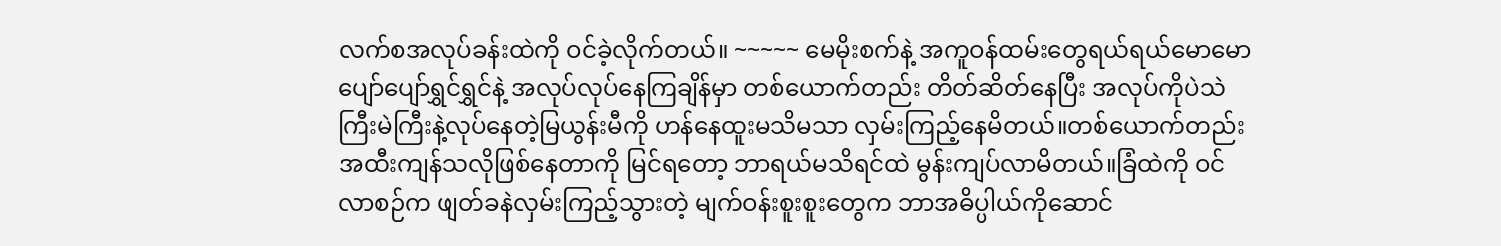လက်စအလုပ်ခန်းထဲကို ဝင်ခဲ့လိုက်တယ်။ ~~~~~ မေမိုးစက်နဲ့ အကူဝန်ထမ်းတွေရယ်ရယ်မောမောပျော်ပျော်ရွှင်ရွှင်နဲ့ အလုပ်လုပ်နေကြချိန်မှာ တစ်ယောက်တည်း တိတ်ဆိတ်နေပြီး အလုပ်ကိုပဲသဲကြီးမဲကြီးနဲ့လုပ်နေတဲ့မြယွန်းမီကို ဟန်နေထူးမသိမသာ လှမ်းကြည့်နေမိတယ်။တစ်ယောက်တည်း အထီးကျန်သလိုဖြစ်နေတာကို မြင်ရတော့ ဘာရယ်မသိရင်ထဲ မွန်းကျပ်လာမိတယ်။ခြံထဲကို ဝင်လာစဉ်က ဖျတ်ခနဲလှမ်းကြည့်သွားတဲ့ မျက်ဝန်းစူးစူးတွေက ဘာအဓိပ္ပါယ်ကိုဆောင်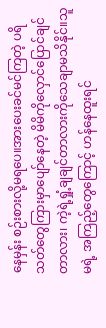နေမှန်း စဉ်းစားလို့မရပေ။အားပေးခင်မင်ကြတဲ့ ပရိသတ်တွေကြားမှာပျော်နေတဲ့ မိမိကိုလှောင်ပြောင်ချင်တာလား၊ ကဲ့ရဲ့ရှုံ့ချချင်တာလားကိုသေချာမသိနိုင်။သူမရဲ့ အကြည့်တွေကြောင့် ဟန်နေထူးရင်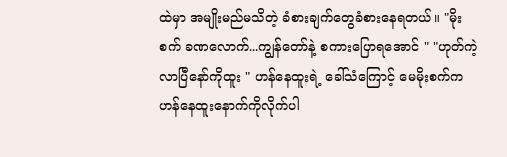ထဲမှာ အမျိုးမည်မသိတဲ့ ခံစားချက်တွေခံစားနေရတယ်။ "မိုးစက် ခဏလောက်...ကျွန်တော်နဲ့ စကားပြောရအောင် " "ဟုတ်ကဲ့ လာပြီနော်ကိုထူး " ဟန်နေထူးရဲ့ ခေါ်သံကြောင့် မေမိုးစက်က ဟန်နေထူးနောက်ကိုလိုက်ပါ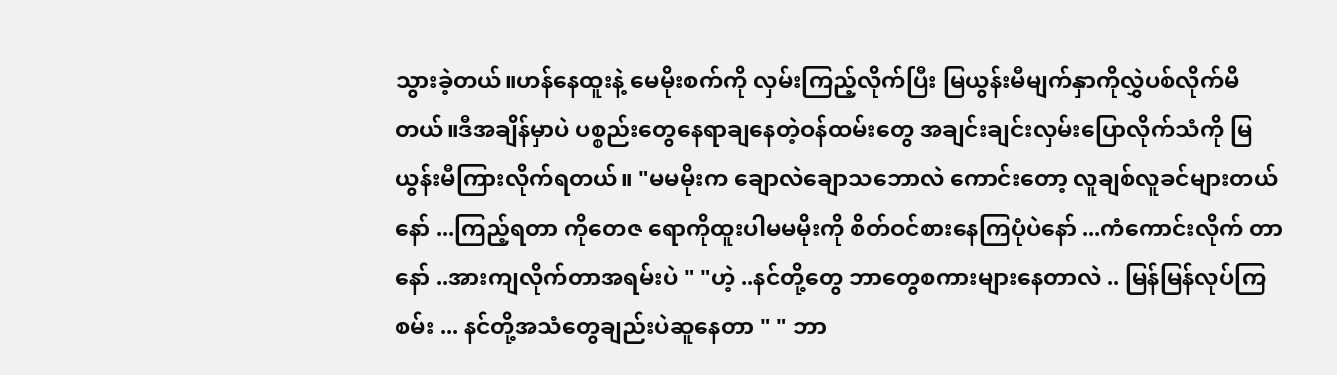သွားခဲ့တယ်။ဟန်နေထူးနဲ့ မေမိုးစက်ကို လှမ်းကြည့်လိုက်ပြီး မြယွန်းမီမျက်နှာကိုလွှဲပစ်လိုက်မိတယ်။ဒီအချိန်မှာပဲ ပစ္စည်းတွေနေရာချနေတဲ့ဝန်ထမ်းတွေ အချင်းချင်းလှမ်းပြောလိုက်သံကို မြယွန်းမီကြားလိုက်ရတယ်။ "မမမိုးက ချောလဲချောသဘောလဲ ကောင်းတော့ လူချစ်လူခင်များတယ်နော် ...ကြည့်ရတာ ကိုတေဇ ရောကိုထူးပါမမမိုးကို စိတ်ဝင်စားနေကြပုံပဲနော် ...ကံကောင်းလိုက် တာနော် ..အားကျလိုက်တာအရမ်းပဲ " "ဟဲ့ ..နင်တို့တွေ ဘာတွေစကားများနေတာလဲ .. မြန်မြန်လုပ်ကြစမ်း ... နင်တို့အသံတွေချည်းပဲဆူနေတာ " " ဘာ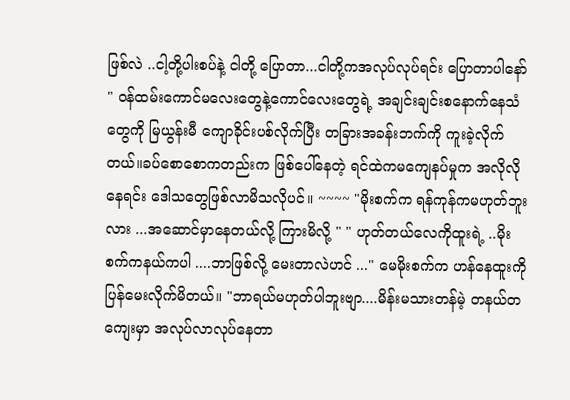ဖြစ်လဲ ..ငါ့တို့ပါးစပ်နဲ့ ငါတို့ ပြောတာ...ငါတို့ကအလုပ်လုပ်ရင်း ပြောတာပါနော် " ဝန်ထမ်းကောင်မလေးတွေနဲ့ကောင်လေးတွေရဲ့ အချင်းချင်းစနောက်နေသံတွေကို မြယွန်းမီ ကျောခိုင်းပစ်လိုက်ပြီး တခြားအခန်းဘက်ကို ကူးခဲ့လိုက်တယ်။ခပ်စောစောကတည်းက ဖြစ်ပေါ်နေတဲ့ ရင်ထဲကမကျေနပ်မှုက အလိုလိုနေရင်း ဒေါသတွေဖြစ်လာမိသလိုပင်။ ~~~~ "မိုးစက်က ရန်ကုန်ကမဟုတ်ဘူးလား ...အဆောင်မှာနေတယ်လို့ ကြားမိလို့ " " ဟုတ်တယ်လေကိုထူးရဲ့ ..မိုးစက်ကနယ်ကပါ ....ဘာဖြစ်လို့ မေးတာလဲဟင် ..." မေမိုးစက်က ဟန်နေထူးကို ပြန်မေးလိုက်မိတယ်။ "ဘာရယ်မဟုတ်ပါဘူးဗျာ....မိန်းမသားတန်မဲ့ တနယ်တကျေးမှာ အလုပ်လာလုပ်နေတာ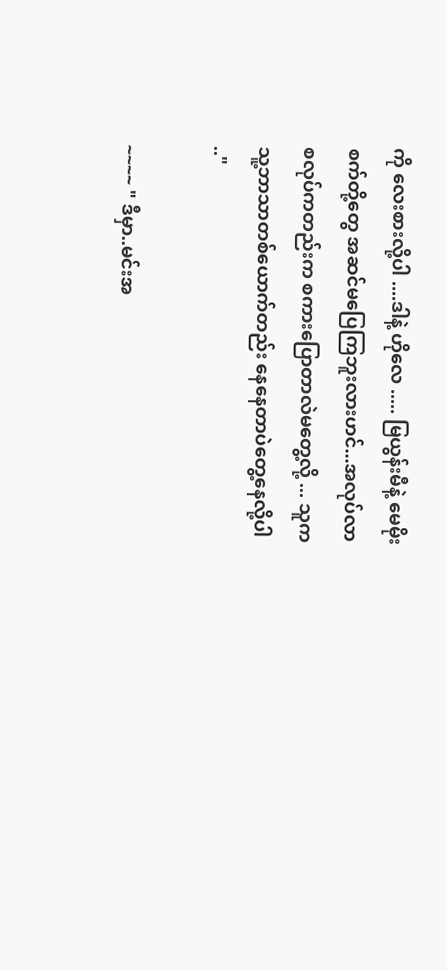ကို လေးစားလို့ပါ ....ဒါနဲ့ ဟိုလေ ..... မြယွန်းမီနဲ့ မေမိုးစက်တို့တွေ အဆင်မပြေကြဘူးလားဟင်...အလုပ်လာစလုပ်ကတည်းက စကားပြောတာလဲမတွေ့လို့ ... သူကသူ့ဘာသာတစ်ယောက်တည်း နေနေတာပဲတွေ့နေလို့ပါ .."

~~~~ " ဒီမှာ..မင်းအ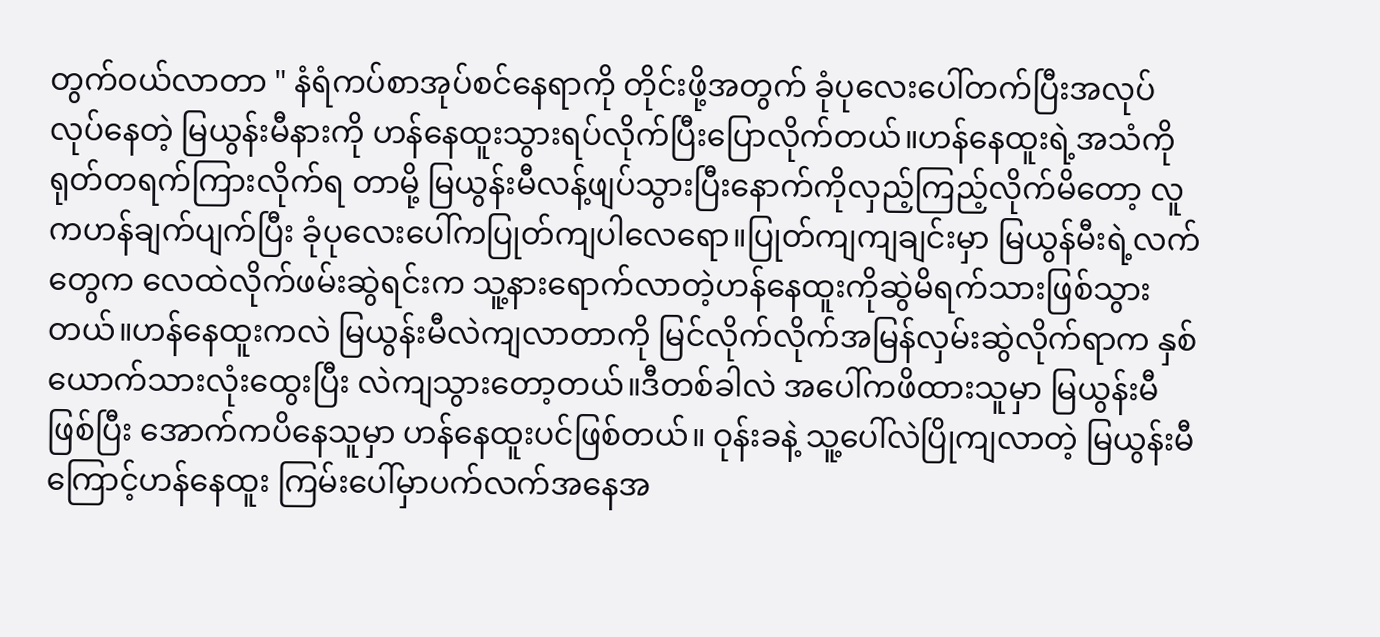တွက်ဝယ်လာတာ " နံရံကပ်စာအုပ်စင်နေရာကို တိုင်းဖို့အတွက် ခုံပုလေးပေါ်တက်ပြီးအလုပ်လုပ်နေတဲ့ မြယွန်းမီနားကို ဟန်နေထူးသွားရပ်လိုက်ပြီးပြောလိုက်တယ်။ဟန်နေထူးရဲ့အသံကိုရုတ်တရက်ကြားလိုက်ရ တာမို့ မြယွန်းမီလန့်ဖျပ်သွားပြီးနောက်ကိုလှည့်ကြည့်လိုက်မိတော့ လူကဟန်ချက်ပျက်ပြီး ခုံပုလေးပေါ်ကပြုတ်ကျပါလေရော။ပြုတ်ကျကျချင်းမှာ မြယွန်မီးရဲ့လက်တွေက လေထဲလိုက်ဖမ်းဆွဲရင်းက သူ့နားရောက်လာတဲ့ဟန်နေထူးကိုဆွဲမိရက်သားဖြစ်သွားတယ်။ဟန်နေထူးကလဲ မြယွန်းမီလဲကျလာတာကို မြင်လိုက်လိုက်အမြန်လှမ်းဆွဲလိုက်ရာက နှစ်ယောက်သားလုံးထွေးပြီး လဲကျသွားတော့တယ်။ဒီတစ်ခါလဲ အပေါ်ကဖိထားသူမှာ မြယွန်းမီဖြစ်ပြီး အောက်ကပိနေသူမှာ ဟန်နေထူးပင်ဖြစ်တယ်။ ဝုန်းခနဲ့ သူ့ပေါ်လဲပြိုကျလာတဲ့ မြယွန်းမီကြောင့်ဟန်နေထူး ကြမ်းပေါ်မှာပက်လက်အနေအ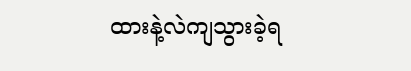ထားနဲ့လဲကျသွားခဲ့ရ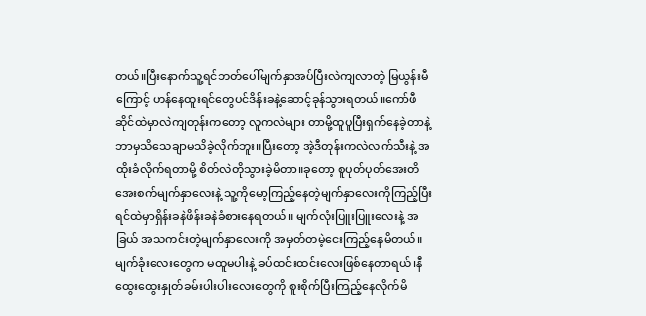တယ်။ပြီးနောက်သူ့ရင်ဘတ်ပေါ်မျက်နှာအပ်ပြီးလဲကျလာတဲ့ မြယွန်းမီကြောင့် ဟန်နေထူးရင်တွေပင်ဒိန်းခနဲ့ဆောင့်ခုန်သွားရတယ်။ကော်ဖီဆိုင်ထဲမှာလဲကျတုန်းကတော့ လူကလဲများ တာမို့ထူပူပြီးရှက်နေခဲ့တာနဲ့ ဘာမှသိသေချာမသိခဲ့လိုက်ဘူး။ပြီးတော့ အဲ့ဒီတုန်းကလဲလက်သီးနဲ့ အထိုးခံလိုက်ရတာမို့ စိတ်လဲတိုသွားခဲ့မိတာ။ခုတော့ စူပုတ်ပုတ်အေးတိအေးစက်မျက်နှာလေးနဲ့ သူ့ကိုမော့ကြည့်နေတဲ့မျက်နှာလေးကိုကြည့်ပြီး ရင်ထဲမှာရှိန်းခနဲဖိန်းခနဲခံစားနေရတယ်။ မျက်လုံးပြူးပြူးလေးနဲ့ အခြယ် အသကင်းတဲ့မျက်နှာလေးကို အမှတ်တမဲ့ငေးကြည့်နေမိတယ်။မျက်ခုံးလေးတွေက မထူမပါးနဲ့ ခပ်ထင်းထင်းလေးဖြစ်နေတာရယ်၊နီထွေးထွေးနှုတ်ခမ်းပါးပါးလေးတွေကို စူးစိုက်ပြီးကြည့်နေလိုက်မိ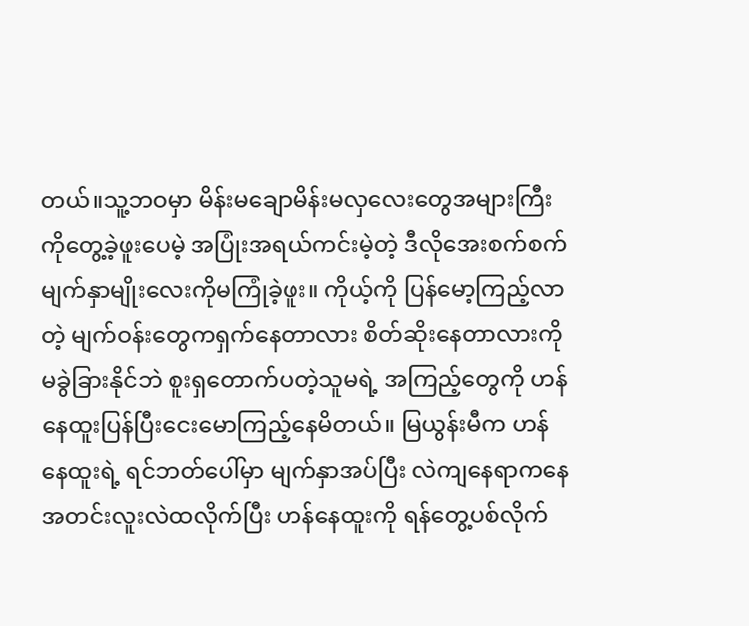တယ်။သူ့ဘဝမှာ မိန်းမချောမိန်းမလှလေးတွေအများကြီးကိုတွေ့ခဲ့ဖူးပေမဲ့ အပြုံးအရယ်ကင်းမဲ့တဲ့ ဒီလိုအေးစက်စက်မျက်နှာမျိုးလေးကိုမကြုံခဲ့ဖူး။ ကိုယ့်ကို ပြန်မော့ကြည့်လာတဲ့ မျက်ဝန်းတွေကရှက်နေတာလား စိတ်ဆိုးနေတာလားကို မခွဲခြားနိုင်ဘဲ စူးရှတောက်ပတဲ့သူမရဲ့ အကြည့်တွေကို ဟန်နေထူးပြန်ပြီးငေးမောကြည့်နေမိတယ်။ မြယွန်းမီက ဟန်နေထူးရဲ့ ရင်ဘတ်ပေါ်မှာ မျက်နှာအပ်ပြီး လဲကျနေရာကနေ အတင်းလူးလဲထလိုက်ပြီး ဟန်နေထူးကို ရန်တွေ့ပစ်လိုက်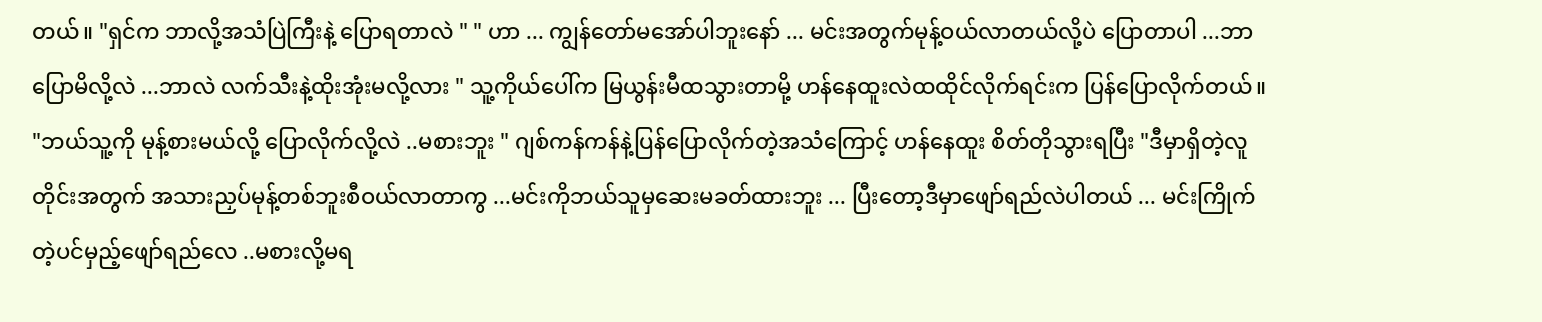တယ်။ "ရှင်က ဘာလို့အသံပြဲကြီးနဲ့ ပြောရတာလဲ " " ဟာ ... ကျွန်တော်မအော်ပါဘူးနော် ... မင်းအတွက်မုန့်ဝယ်လာတယ်လို့ပဲ ပြောတာပါ ...ဘာပြောမိလို့လဲ ...ဘာလဲ လက်သီးနဲ့ထိုးအုံးမလို့လား " သူ့ကိုယ်ပေါ်က မြယွန်းမီထသွားတာမို့ ဟန်နေထူးလဲထထိုင်လိုက်ရင်းက ပြန်ပြောလိုက်တယ်။ "ဘယ်သူ့ကို မုန့်စားမယ်လို့ ပြောလိုက်လို့လဲ ..မစားဘူး " ဂျစ်ကန်ကန်နဲ့ပြန်ပြောလိုက်တဲ့အသံကြောင့် ဟန်နေထူး စိတ်တိုသွားရပြီး "ဒီမှာရှိတဲ့လူတိုင်းအတွက် အသားညှပ်မုန့်တစ်ဘူးစီဝယ်လာတာကွ ...မင်းကိုဘယ်သူမှဆေးမခတ်ထားဘူး ... ပြီးတော့ဒီမှာဖျော်ရည်လဲပါတယ် ... မင်းကြိုက်တဲ့ပင်မှည့်ဖျော်ရည်လေ ..မစားလို့မရ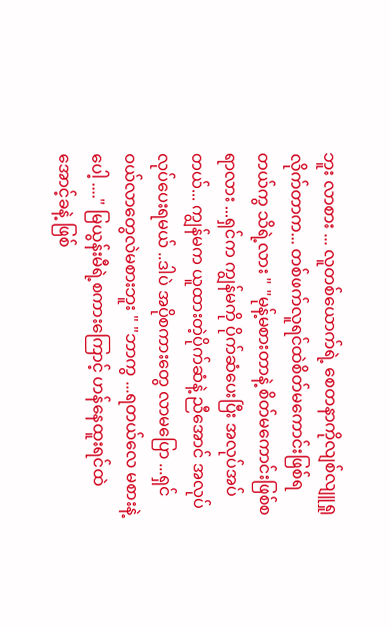ဘူး လာစား ... လူတစ်ယောက်ရဲ့ စေတနာကိုလျစ်လျူရှုလိုက်တာက... တစ်ဖက်လူရင်ထဲစိတ်မကောင်းဖြစ်ရတယ်ကွ သိရဲ့လား " "မုန့်မစားတာနဲ့ စိတ်မကောင်းဖြစ်စရာလား ...ရှင်က ကျွန်မကို ပိုက်ဆံပေးပြီး အလုပ်အပ်တယ်... ကျွန်မက ယူထားတဲ့ပိုက်ဆံနဲ့ ညီအောင် အလုပ်လုပ်ပေးရမယ် ..ဒါပဲ အပိုစကားတွေ လာမပြော ...ရှင်ဝယ်လာတွေလဲမစားဘူး " "ဘာကွ ...ရတယ်လေ မစားနဲ့ ပေါ့ ...." မြယွန်းမီရဲ့စကားကြောင့် ဟန်နေထူးရင်ထဲ အောင့်ခနဲ့ ဖြစ်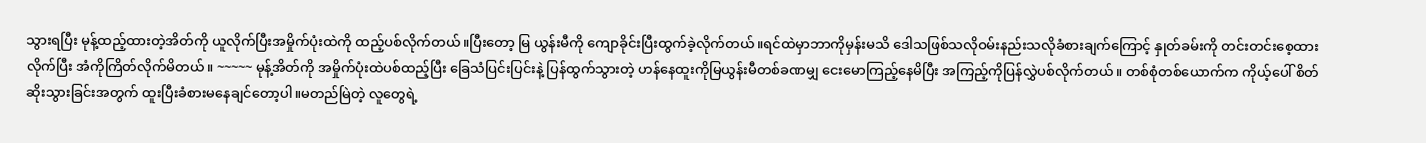သွားရပြီး မုန့်ထည့်ထားတဲ့အိတ်ကို ယူလိုက်ပြီးအမှိုက်ပုံးထဲကို ထည့်ပစ်လိုက်တယ်။ပြီးတော့ မြ ယွန်းမီကို ကျောခိုင်းပြီးထွက်ခဲ့လိုက်တယ်။ရင်ထဲမှာဘာကိုမှန်းမသိ ဒေါသဖြစ်သလိုဝမ်းနည်းသလိုခံစားချက်ကြောင့် နှုတ်ခမ်းကို တင်းတင်းစေ့ထားလိုက်ပြီး အံကိုကြိတ်လိုက်မိတယ်။ ~~~~~ မုန့်အိတ်ကို အမှိုက်ပုံးထဲပစ်ထည့်ပြီး ခြေသံပြင်းပြင်းနဲ့ ပြန်ထွက်သွားတဲ့ ဟန်နေထူးကိုမြယွန်းမီတစ်ခဏမျှ ငေးမောကြည့်နေမိပြီး အကြည့်ကိုပြန်လွှဲပစ်လိုက်တယ်။ တစ်စုံတစ်ယောက်က ကိုယ့်ပေါ် စိတ်ဆိုးသွားခြင်းအတွက် ထူးပြီးခံစားမနေချင်တော့ပါ။မတည်မြဲတဲ့ လူတွေရဲ့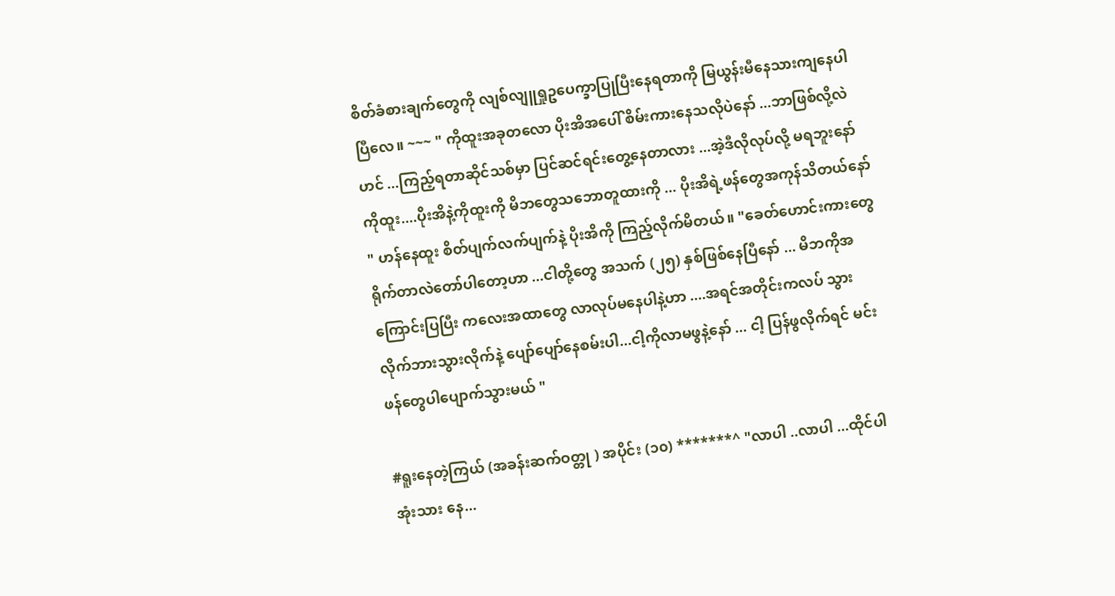စိတ်ခံစားချက်တွေကို လျစ်လျူရှုဥပေက္ခာပြုပြီးနေရတာကို မြယွန်းမီနေသားကျနေပါပြီလေ။ ~~~ " ကိုထူးအခုတလော ပိုးအိအပေါ် စိမ်းကားနေသလိုပဲနော် ...ဘာဖြစ်လို့လဲဟင် ...ကြည့်ရတာဆိုင်သစ်မှာ ပြင်ဆင်ရင်းတွေ့နေတာလား ...အဲ့ဒီလိုလုပ်လို့ မရဘူးနော် ကိုထူး....ပိုးအိနဲ့ကိုထူးကို မိဘတွေသဘောတူထားကို ... ပိုးအိရဲ့ဖန်တွေအကုန်သိတယ်နော် " ဟန်နေထူး စိတ်ပျက်လက်ပျက်နဲ့ ပိုးအိကို ကြည့်လိုက်မိတယ်။ "ခေတ်ဟောင်းကားတွေ ရိုက်တာလဲတော်ပါတော့ဟာ ...ငါတို့တွေ အသက် (၂၅) နှစ်ဖြစ်နေပြီနော် ... မိဘကိုအကြောင်းပြပြီး ကလေးအထာတွေ လာလုပ်မနေပါနဲ့ဟာ ....အရင်အတိုင်းကလပ် သွားလိုက်ဘားသွားလိုက်နဲ့ ပျော်ပျော်နေစမ်းပါ...ငါ့ကိုလာမဖွနဲ့နော် ... ငါ့ ပြန်ဖွလိုက်ရင် မင်းဖန်တွေပါပျောက်သွားမယ် "

#ရူးနေတဲ့ကြယ် (အခန်းဆက်ဝတ္တု ) အပိုင်း (၁၀) *******^ "လာပါ ..လာပါ ...ထိုင်ပါအုံးသား နေ...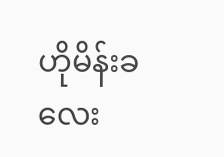ဟိုမိန်းခလေး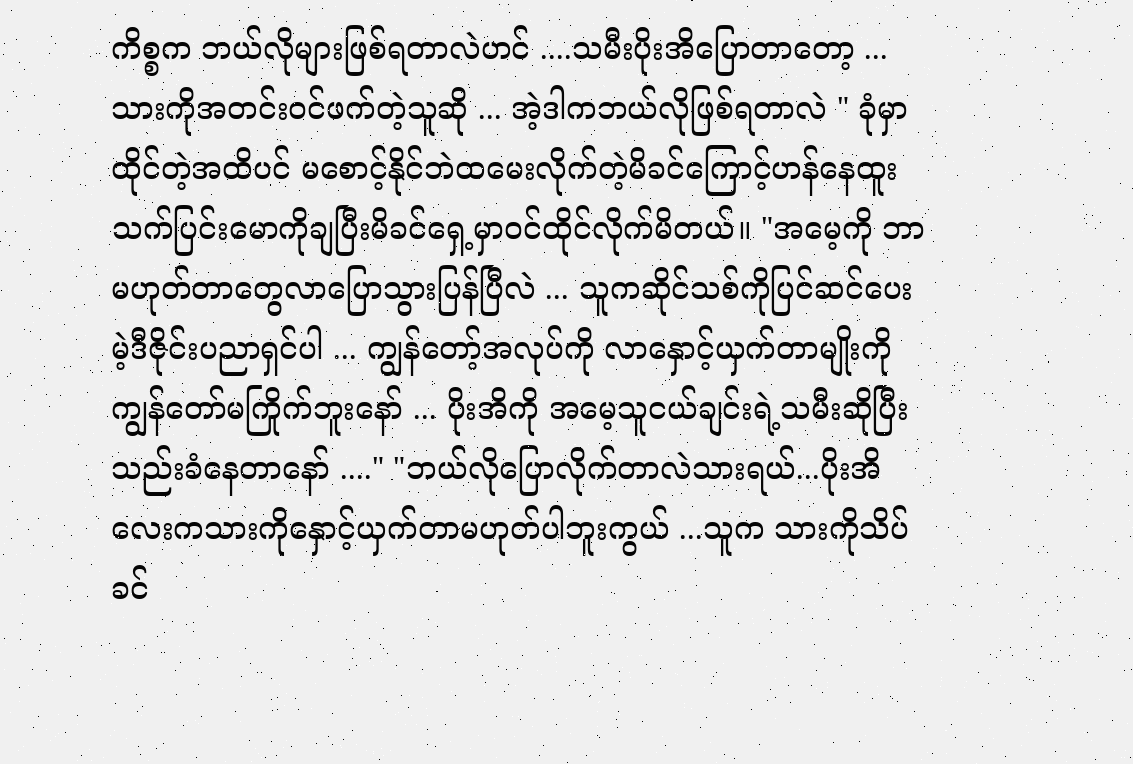ကိစ္စက ဘယ်လိုများဖြစ်ရတာလဲဟင် ....သမီးပိုးအိပြောတာတော့ ... သားကိုအတင်းဝင်ဖက်တဲ့သူဆို ... အဲ့ဒါကဘယ်လိုဖြစ်ရတာလဲ " ခုံမှာထိုင်တဲ့အထိပင် မစောင့်နိုင်ဘဲထမေးလိုက်တဲ့မိခင်ကြောင့်ဟန်နေထူးသက်ပြင်းမောကိုချပြီးမိခင်ရှေ့မှာဝင်ထိုင်လိုက်မိတယ်။ "အမေ့ကို ဘာမဟုတ်တာတွေလာပြောသွားပြန်ပြီလဲ ... သူကဆိုင်သစ်ကိုပြင်ဆင်ပေးမဲ့ဒီဇိုင်းပညာရှင်ပါ ... ကျွန်တော့်အလုပ်ကို လာနှောင့်ယှက်တာမျိုးကို ကျွန်တော်မကြိုက်ဘူးနော် ... ပိုးအိကို အမေ့သူငယ်ချင်းရဲ့သမီးဆိုပြီး သည်းခံနေတာနော် ...." "ဘယ်လိုပြောလိုက်တာလဲသားရယ်...ပိုးအိလေးကသားကိုနှောင့်ယှက်တာမဟုတ်ပါဘူးကွယ် ...သူက သားကိုသိပ်ခင်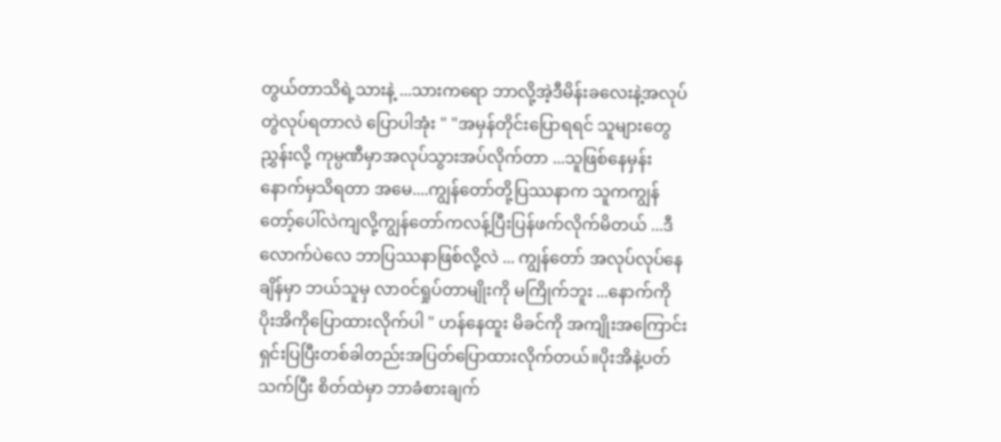တွယ်တာသိရဲ့သားနဲ့ ...သားကရော ဘာလို့အဲ့ဒီမိန်းခလေးနဲ့အလုပ်တွဲလုပ်ရတာလဲ ပြောပါအုံး " "အမှန်တိုင်းပြောရရင် သူများတွေ ညွှန်းလို့ ကုမ္ပဏီမှာအလုပ်သွားအပ်လိုက်တာ ...သူဖြစ်နေမှန်း နောက်မှသိရတာ အမေ....ကျွန်တော်တို့ပြဿနာက သူကကျွန်တော့်ပေါ်လဲကျလို့ကျွန်တော်ကလန့်ပြီးပြန်ဖက်လိုက်မိတယ် ...ဒီလောက်ပဲလေ ဘာပြဿနာဖြစ်လို့လဲ ... ကျွန်တော် အလုပ်လုပ်နေချိန်မှာ ဘယ်သူမှ လာ၀င်ရှုပ်တာမျိုးကို မကြိုက်ဘူး ...နောက်ကို ပိုးအိကိုပြောထားလိုက်ပါ " ဟန်နေထူး မိခင်ကို အကျိုးအကြောင်းရှင်းပြပြီးတစ်ခါတည်းအပြတ်ပြောထားလိုက်တယ်။ပိုးအိနဲ့ပတ်သက်ပြီး စိတ်ထဲမှာ ဘာခံစားချက်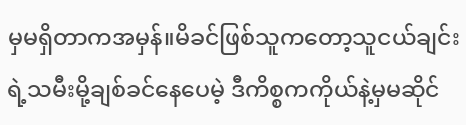မှမရှိတာကအမှန်။မိခင်ဖြစ်သူကတော့သူငယ်ချင်းရဲ့သမီးမို့ချစ်ခင်နေပေမဲ့ ဒီကိစ္စကကိုယ်နဲ့မှမဆိုင်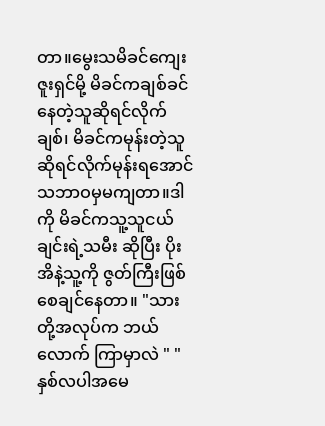တာ။မွေးသမိခင်ကျေးဇူးရှင်မို့ မိခင်ကချစ်ခင်နေတဲ့သူဆိုရင်လိုက်ချစ်၊ မိခင်ကမုန်းတဲ့သူဆိုရင်လိုက်မုန်းရအောင် သဘာဝမှမကျတာ။ဒါကို မိခင်ကသူ့သူငယ်ချင်းရဲ့သမီး ဆိုပြီး ပိုးအိနဲ့သူ့ကို ဇွတ်ကြီးဖြစ်စေချင်နေတာ။ "သားတို့အလုပ်က ဘယ်လောက် ကြာမှာလဲ " " နှစ်လပါအမေ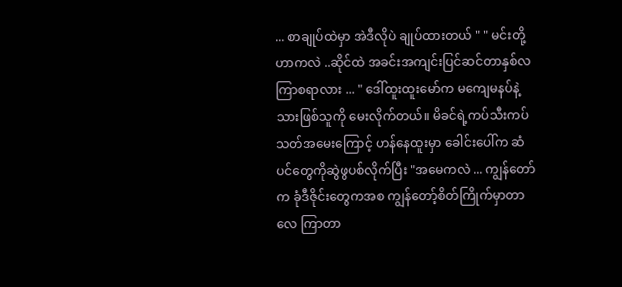... စာချုပ်ထဲမှာ အဲဒီလိုပဲ ချုပ်ထားတယ် " " မင်းတို့ဟာကလဲ ..ဆိုင်ထဲ အခင်းအကျင်းပြင်ဆင်တာနှစ်လကြာစရာလား ... " ဒေါ်ထူးထူးမော်က မကျေမနပ်နဲ့သားဖြစ်သူကို မေးလိုက်တယ်။ မိခင်ရဲ့ကပ်သီးကပ်သတ်အမေးကြောင့် ဟန်နေထူးမှာ ခေါင်းပေါ်က ဆံပင်တွေကိုဆွဲဖွပစ်လိုက်ပြီး "အမေကလဲ ... ကျွန်တော်က ခုံဒီဇိုင်းတွေကအစ ကျွန်တော့်စိတ်ကြိုက်မှာတာလေ ကြာတာ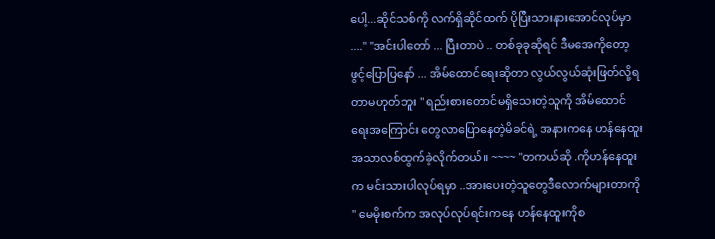ပေါ့...ဆိုင်သစ်ကို လက်ရှိဆိုင်ထက် ပိုပြီးသားနားအောင်လုပ်မှာ ...." "အင်းပါတော် ... ပြီးတာပဲ .. တစ်ခုခုဆိုရင် ဒီမအေကိုတော့ဖွင့်ပြောပြနော် ... အိမ်ထောင်ရေးဆိုတာ လွယ်လွယ်ဆုံးဖြတ်လို့ရတာမဟုတ်ဘူး " ရည်းစားတောင်မရှိသေးတဲ့သူကို အိမ်ထောင်ရေးအကြောင်း တွေလာပြောနေတဲ့မိခင်ရဲ့ အနားကနေ ဟန်နေထူးအသာလစ်ထွက်ခဲ့လိုက်တယ်။ ~~~~ "တကယ်ဆို .ကိုဟန်နေထူးက မင်းသားပါလုပ်ရမှာ ..အားပေးတဲ့သူတွေဒီလောက်များတာကို " မေမိုးစက်က အလုပ်လုပ်ရင်းကနေ ဟန်နေထူးကိုစ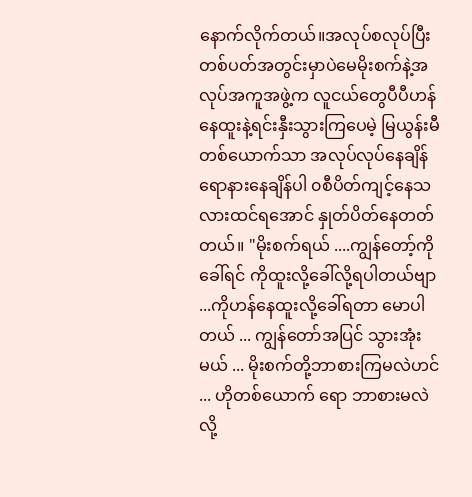နောက်လိုက်တယ်။အလုပ်စလုပ်ပြီး တစ်ပတ်အတွင်းမှာပဲမေမိုးစက်နဲ့အလုပ်အကူအဖွဲ့က လူငယ်တွေပီပီဟန်နေထူးနဲ့ရင်းနှီးသွားကြပေမဲ့ မြယွန်းမီတစ်ယောက်သာ အလုပ်လုပ်နေချိန်ရောနားနေချိန်ပါ ၀စီပိတ်ကျင့်နေသလားထင်ရအောင် နှုတ်ပိတ်နေတတ်တယ်။ "မိုးစက်ရယ် ....ကျွန်တော့်ကိုခေါ်ရင် ကိုထူးလို့ခေါ်လို့ရပါတယ်ဗျာ ...ကိုဟန်နေထူးလို့ခေါ်ရတာ မောပါတယ် ... ကျွန်တော်အပြင် သွားအုံးမယ် ... မိုးစက်တို့ဘာစားကြမလဲဟင် ... ဟိုတစ်ယောက် ရော ဘာစားမလဲလို့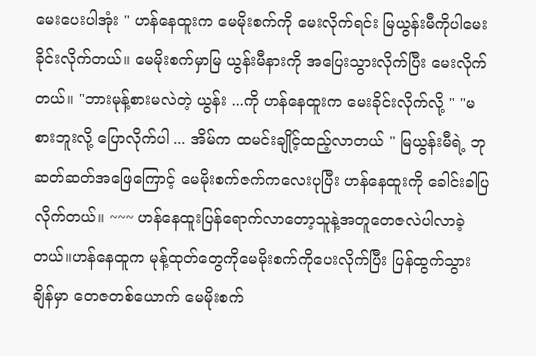မေးပေးပါအုံး " ဟန်နေထူးက မေမိုးစက်ကို မေးလိုက်ရင်း မြယွန်းမီကိုပါမေးခိုင်းလိုက်တယ်။ မေမိုးစက်မှာမြ ယွန်းမီနားကို အပြေးသွားလိုက်ပြီး မေးလိုက်တယ်။ "ဘားမုန့်စားမလဲတဲ့ ယွန်း ...ကို ဟန်နေထူးက မေးခိုင်းလိုက်လို့ " "မစားဘူးလို့ ပြောလိုက်ပါ ... အိမ်က ထမင်းချိုင့်ထည့်လာတယ် " မြယွန်းမီရဲ့ ဘုဆတ်ဆတ်အဖြေကြောင့် မေမိုးစက်ဇက်ကလေးပုပြီး ဟန်နေထူးကို ခေါင်းခါပြလိုက်တယ်။ ~~~ ဟန်နေထူးပြန်ရောက်လာတော့သူနဲ့အတူတေဇလဲပါလာခဲ့တယ်။ဟန်နေထူက မုန့်ထုတ်တွေကိုမေမိုးစက်ကိုပေးလိုက်ပြီး ပြန်ထွက်သွားချိန်မှာ တေဇတစ်ယောက် မေမိုးစက်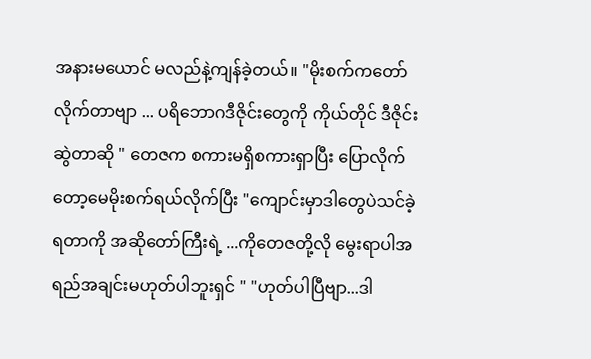အနားမယောင် မလည်နဲ့ကျန်ခဲ့တယ်။ "မိုးစက်ကတော်လိုက်တာဗျာ ... ပရိဘောဂဒီဇိုင်းတွေကို ကိုယ်တိုင် ဒီဇိုင်းဆွဲတာဆို " တေဇက စကားမရှိစကားရှာပြီး ပြောလိုက်တော့မေမိုးစက်ရယ်လိုက်ပြီး "ကျောင်းမှာဒါတွေပဲသင်ခဲ့ရတာကို အဆိုတော်ကြီးရဲ့ ...ကိုတေဇတို့လို မွေးရာပါအရည်အချင်းမဟုတ်ပါဘူးရှင် " "ဟုတ်ပါပြီဗျာ...ဒါ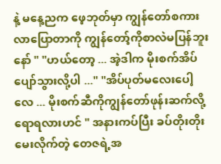နဲ့ မနေ့ညက ဖေ့ဘုတ်မှာ ကျွန်တော်စကားလာပြောတာကို ကျွန်တော့်ကိုစာလဲမပြန်ဘူးနော် " "ဟယ်တော့ ... အဲ့ဒါက မိုးစက်အိပ်ပျော်သွားလို့ပါ ..." "အိပ်ပုတ်မလေးပေါ့လေ ... မိုးစက်ဆီကိုကျွန်တော်ဖုန်းဆက်လို့ရောရလားဟင် " အနားကပ်ပြီး ခပ်တိုးတိုးမေးလိုက်တဲ့ တေဇရဲ့အ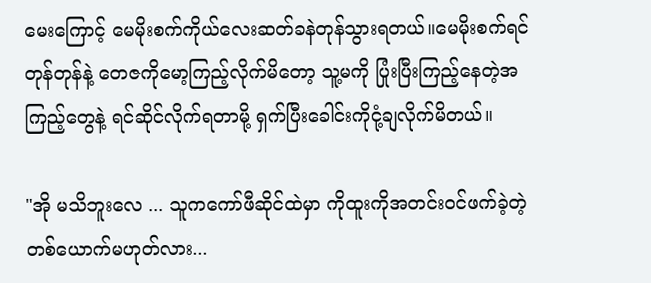မေးကြောင့် မေမိုးစက်ကိုယ်လေးဆတ်ခနဲတုန်သွားရတယ်။မေမိုးစက်ရင်တုန်တုန်နဲ့ တေဇကိုမော့ကြည့်လိုက်မိတော့ သူ့မကို ပြုံးပြီးကြည့်နေတဲ့အကြည့်တွေနဲ့ ရင်ဆိုင်လိုက်ရတာမို့ ရှက်ပြီးခေါင်းကိုငုံ့ချလိုက်မိတယ်။

"အို မသိဘူးလေ ... သူကကော်ဖီဆိုင်ထဲမှာ ကိုထူးကိုအတင်းဝင်ဖက်ခဲ့တဲ့ တစ်ယောက်မဟုတ်လား...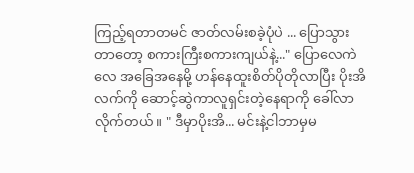ကြည့်ရတာတမင် ဇာတ်လမ်းစခဲ့ပုံပဲ ... ပြောသွားတာတော့ စကားကြီးစကားကျယ်နဲ့..." ပြောလေကဲလေ အခြေအနေမို့ ဟန်နေထူးစိတ်ပိုတိုလာပြီး ပိုးအိ လက်ကို ဆောင့်ဆွဲကာလူရှင်းတဲ့နေရာကို ခေါ်လာလိုက်တယ်။ " ဒီမှာပိုးအိ... မင်းနဲ့ငါဘာမှမ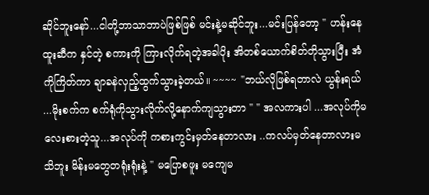ဆိုင်ဘူးနော်...ငါတို့ဘာသာဘာပဲဖြစ်ဖြစ် မင်းနဲ့မဆိုင်ဘူး...မင်းပြန်တော့ " ဟန်းနေထူးဆီက နှင်တဲ့ စကားကို ကြားလိုက်ရတဲ့အခါပိုး အိတစ်ယောက်စိတ်တိုသွားပြီး အံကိုကြိတ်ကာ ချာခနဲလှည့်ထွက်သွားခဲ့တယ်။ ~~~~ "ဘယ်လိုဖြစ်ရတာလဲ ယွန်းရယ် ...မိုးစက်က စက်ရုံကိုသွားလိုက်လို့နောက်ကျသွားတာ " " အလကားပါ ...အလုပ်ကိုမလေးစားတဲ့သူ...အလုပ်ကို ကစားကွင်းမှတ်နေတာလား ..ကလပ်မှတ်နေတာလားမသိဘူး မိန်းမတွေတရုံးရုံးနဲ့ " မပြောစဖူး မကျေမ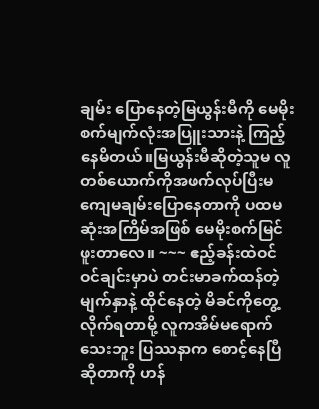ချမ်း ပြောနေတဲ့မြယွန်းမီကို မေမိုးစက်မျက်လုံးအပြူးသားနဲ့ ကြည့်နေမိတယ်။မြယွန်းမီဆိုတဲ့သူမ လူတစ်ယောက်ကိုအဖက်လုပ်ပြီးမကျေမချမ်းပြောနေတာကို ပထမဆုံးအကြိမ်အဖြစ် မေမိုးစက်မြင်ဖူးတာလေ။ ~~~ ဧည့်ခန်းထဲဝင်ဝင်ချင်းမှာပဲ တင်းမာခက်ထန်တဲ့မျက်နှာနဲ့ ထိုင်နေတဲ့ မိခင်ကိုတွေ့လိုက်ရတာမို့ လူကအိမ်မရောက်သေးဘူး ပြဿနာက စောင့်နေပြီဆိုတာကို ဟန်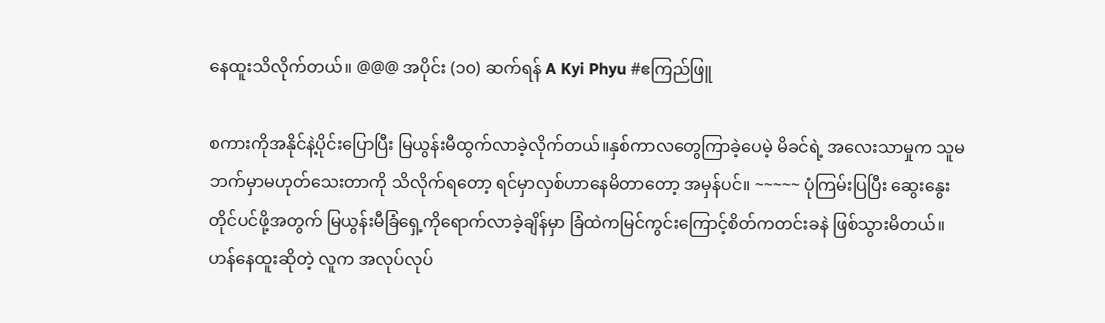နေထူးသိလိုက်တယ်။ @@@ အပိုင်း (၁၀) ဆက်ရန် A Kyi Phyu #ဧကြည်ဖြူ

စကားကိုအနိုင်နဲ့ပိုင်းပြောပြီး မြယွန်းမီထွက်လာခဲ့လိုက်တယ်။နှစ်ကာလတွေကြာခဲ့ပေမဲ့ မိခင်ရဲ့ အလေးသာမှုက သူမဘက်မှာမဟုတ်သေးတာကို သိလိုက်ရတော့ ရင်မှာလှစ်ဟာနေမိတာတော့ အမှန်ပင်။ ~~~~~ ပုံကြမ်းပြပြီး ဆွေးနွေးတိုင်ပင်ဖို့အတွက် မြယွန်းမီခြံရှေ့ကိုရောက်လာခဲ့ချိန်မှာ ခြံထဲကမြင်ကွင်းကြောင့်စိတ်ကတင်းခနဲ ဖြစ်သွားမိတယ်။ဟန်နေထူးဆိုတဲ့ လူက အလုပ်လုပ်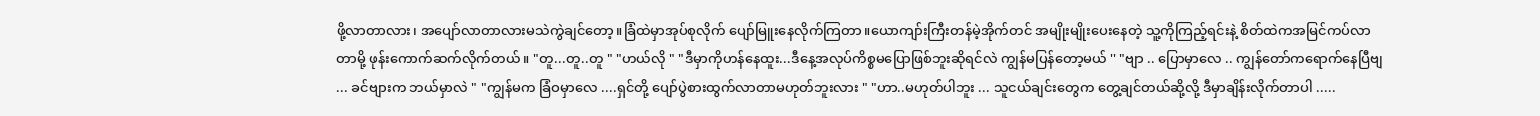ဖို့လာတာလား၊ အပျော်လာတာလားမသဲကွဲချင်တော့။ခြံထဲမှာအုပ်စုလိုက် ပျော်မြူးနေလိုက်ကြတာ။ယောကျာ်းကြီးတန်မဲ့အိုက်တင် အမျိုးမျိုးပေးနေတဲ့ သူ့ကိုကြည့်ရင်းနဲ့ စိတ်ထဲကအမြင်ကပ်လာတာမို့ ဖုန်းကောက်ဆက်လိုက်တယ်။ "တူ...တူ..တူ " "ဟယ်လို " "ဒီမှာကိုဟန်နေထူး...ဒီနေ့အလုပ်ကိစ္စမပြောဖြစ်ဘူးဆိုရင်လဲ ကျွန်မပြန်တော့မယ် '' "ဗျာ .. ပြောမှာလေ .. ကျွန်တော်ကရောက်နေပြီဗျ ... ခင်ဗျားက ဘယ်မှာလဲ " "ကျွန်မက ခြံဝမှာလေ ....ရှင်တို့ ပျော်ပွဲစားထွက်လာတာမဟုတ်ဘူးလား " "ဟာ..မဟုတ်ပါဘူး ... သူငယ်ချင်းတွေက တွေ့ချင်တယ်ဆို့လို့ ဒီမှာချိန်းလိုက်တာပါ .....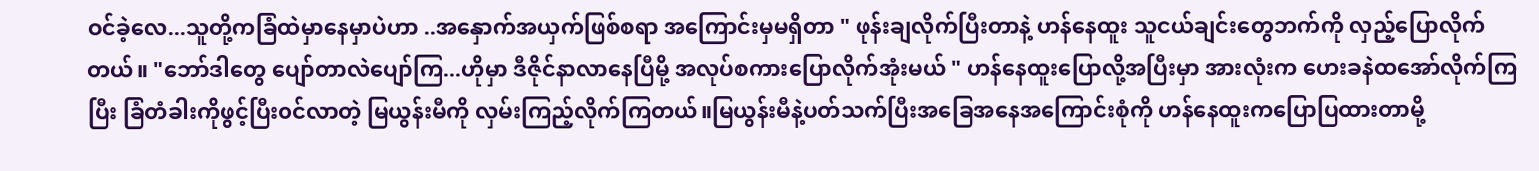ဝင်ခဲ့လေ...သူတို့ကခြံထဲမှာနေမှာပဲဟာ ..အနှောက်အယှက်ဖြစ်စရာ အကြောင်းမှမရှိတာ " ဖုန်းချလိုက်ပြီးတာနဲ့ ဟန်နေထူး သူငယ်ချင်းတွေဘက်ကို လှည့်ပြောလိုက်တယ်။ "ဘော်ဒါတွေ ပျော်တာလဲပျော်ကြ...ဟိုမှာ ဒီဇိုင်နာလာနေပြီမို့ အလုပ်စကားပြောလိုက်အုံးမယ် " ဟန်နေထူးပြောလို့အပြီးမှာ အားလုံးက ဟေးခနဲထအော်လိုက်ကြပြီး ခြံတံခါးကိုဖွင့်ပြီး၀င်လာတဲ့ မြယွန်းမီကို လှမ်းကြည့်လိုက်ကြတယ်။မြယွန်းမီနဲ့ပတ်သက်ပြီးအခြေအနေအကြောင်းစုံကို ဟန်နေထူးကပြောပြထားတာမို့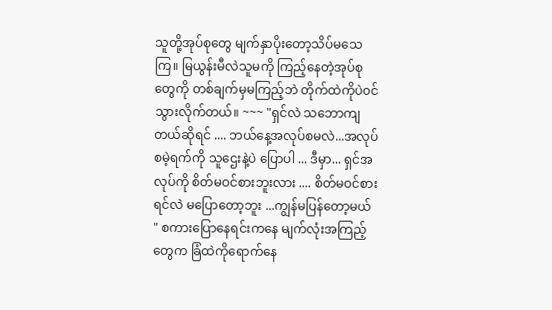သူတို့အုပ်စုတွေ မျက်နှာပိုးတော့သိပ်မသေကြ။ မြယွန်းမီလဲသူမကို ကြည့်နေတဲ့အုပ်စုတွေကို တစ်ချက်မှမကြည့်ဘဲ တိုက်ထဲကိုပဲ၀င်သွားလိုက်တယ်။ ~~~ "ရှင်လဲ သဘောကျတယ်ဆိုရင် .... ဘယ်နေ့အလုပ်စမလဲ...အလုပ်စမဲ့ရက်ကို သူဌေးနဲ့ပဲ ပြောပါ ... ဒီမှာ... ရှင်အလုပ်ကို စိတ်မဝင်စားဘူးလား .... စိတ်မဝင်စားရင်လဲ မပြောတော့ဘူး ...ကျွန်မပြန်တော့မယ် " စကားပြောနေရင်းကနေ မျက်လုံးအကြည့်တွေက ခြံထဲကိုရောက်နေ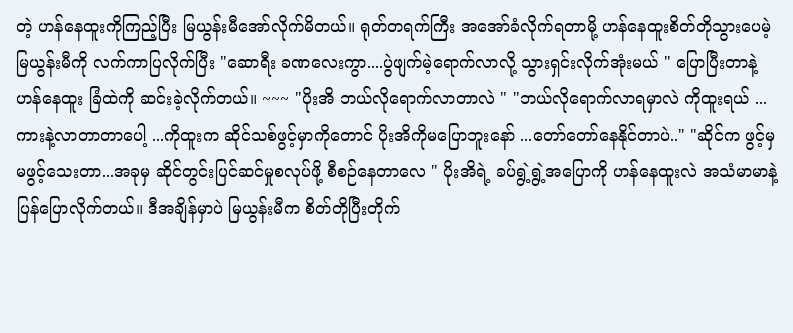တဲ့ ဟန်နေထူးကိုကြည့်ပြီး မြယွန်းမီအော်လိုက်မိတယ်။ ရုတ်တရက်ကြီး အအော်ခံလိုက်ရတာမို့ ဟန်နေထူးစိတ်တိုသွားပေမဲ့မြယွန်းမီကို လက်ကာပြလိုက်ပြီး "ဆောရီး ခဏလေးကွာ....ပွဲဖျက်မဲ့ရောက်လာလို့ သွားရှင်းလိုက်အုံးမယ် " ပြောပြီးတာနဲ့ ဟန်နေထူး ခြံထဲကို ဆင်းခဲ့လိုက်တယ်။ ~~~ "ပိုးအိ ဘယ်လိုရောက်လာတာလဲ " "ဘယ်လိုရောက်လာရမှာလဲ ကိုထူးရယ် ...ကားနဲ့လာတာတာပေါ့ ...ကိုထူးက ဆိုင်သစ်ဖွင့်မှာကိုတောင် ပိုးအိကိုမပြောဘူးနော် ...တော်တော်နေနိုင်တာပဲ.." "ဆိုင်က ဖွင့်မှမဖွင့်သေးတာ...အခုမှ ဆိုင်တွင်းပြင်ဆင်မှုစလုပ်ဖို့ စီစဉ်နေတာလေ " ပိုးအိရဲ့ ခပ်ရွဲ့ရွဲ့အပြောကို ဟန်နေထူးလဲ အသံမာမာနဲ့ ပြန်ပြောလိုက်တယ်။ ဒီအချိန်မှာပဲ မြယွန်းမီက စိတ်တိုပြီးတိုက်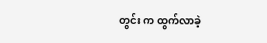တွင်း က ထွက်လာခဲ့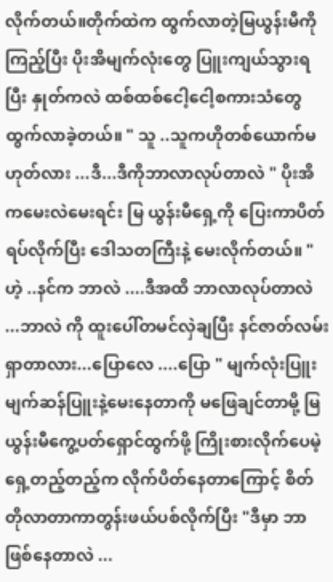လိုက်တယ်။တိုက်ထဲက ထွက်လာတဲ့မြယွန်းမီကိုကြည့်ပြီး ပိုးအိမျက်လုံးတွေ ပြူးကျယ်သွားရပြီး နှုတ်ကလဲ ထစ်ထစ်ငေါ့ငေါ့စကားသံတွေ ထွက်လာခဲ့တယ်။ " သူ ..သူကဟိုတစ်ယောက်မဟုတ်လား ...ဒီ...ဒီကိုဘာလာလုပ်တာလဲ " ပိုးအိကမေးလဲမေးရင်း မြ ယွန်းမီရှေ့ကို ပြေးကာပိတ်ရပ်လိုက်ပြီး ဒေါသတကြီးနဲ့ မေးလိုက်တယ်။ " ဟဲ့ ..နင်က ဘာလဲ ....ဒီအထိ ဘာလာလုပ်တာလဲ ...ဘာလဲ ကို ထူးပေါ်တမင်လှဲချပြီး နင်ဇာတ်လမ်းရှာတာလား...ပြောလေ ....ပြော " မျက်လုံးပြူးမျက်ဆန်ပြူးနဲ့မေးနေတာကို မဖြေချင်တာမို့ မြယွန်းမီကွေ့ပတ်ရှောင်ထွက်ဖို့ ကြိုးစားလိုက်ပေမဲ့ ရှေ့တည့်တည့်က လိုက်ပိတ်နေတာကြောင့် စိတ်တိုလာတာကာတွန်းဖယ်ပစ်လိုက်ပြီး "ဒီမှာ ဘာဖြစ်နေတာလဲ ...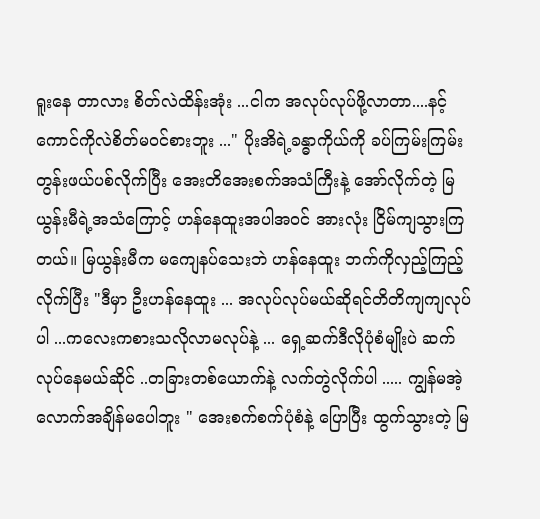ရူးနေ တာလား စိတ်လဲထိန်းအုံး ...ငါက အလုပ်လုပ်ဖို့လာတာ....နင့်ကောင်ကိုလဲစိတ်မဝင်စားဘူး ..." ပိုးအိရဲ့ခန္ဓာကိုယ်ကို ခပ်ကြမ်းကြမ်းတွန်းဖယ်ပစ်လိုက်ပြီး အေးတိအေးစက်အသံကြီးနဲ့ အော်လိုက်တဲ့ မြယွန်းမီရဲ့အသံကြောင့် ဟန်နေထူးအပါအဝင် အားလုံး ငြိမ်ကျသွားကြတယ်။ မြယွန်းမီက မကျေနပ်သေးဘဲ ဟန်နေထူး ဘက်ကိုလှည့်ကြည့်လိုက်ပြီး "ဒီမှာ ဦးဟန်နေထူး ... အလုပ်လုပ်မယ်ဆိုရင်တိတိကျကျလုပ်ပါ ...ကလေးကစားသလိုလာမလုပ်နဲ့ ... ရှေ့ဆက်ဒီလိုပုံစံမျိုးပဲ ဆက်လုပ်နေမယ်ဆိုင် ..တခြားတစ်ယောက်နဲ့ လက်တွဲလိုက်ပါ ..... ကျွန်မအဲ့လောက်အချိန်မပေါဘူး " အေးစက်စက်ပုံစံနဲ့ ပြောပြီး ထွက်သွားတဲ့ မြ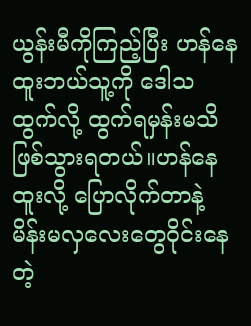ယွန်းမီကိုကြည့်ပြီး ဟန်နေထူးဘယ်သူ့ကို ဒေါသထွက်လို့ ထွက်ရမှန်းမသိဖြစ်သွားရတယ်။ဟန်နေထူးလို့ ပြောလိုက်တာနဲ့ မိန်းမလှလေးတွေဝိုင်းနေတဲ့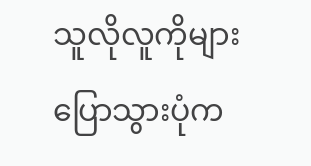သူလိုလူကိုများပြောသွားပုံက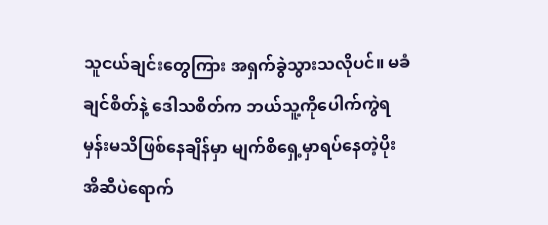သူငယ်ချင်းတွေကြား အရှက်ခွဲသွားသလိုပင်။ မခံချင်စိတ်နဲ့ ဒေါသစိတ်က ဘယ်သူ့ကိုပေါက်ကွဲရမှန်းမသိဖြစ်နေချိန်မှာ မျက်စိရှေ့မှာရပ်နေတဲ့ပိုးအိဆီပဲရောက်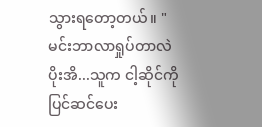သွားရတော့တယ်။ "မင်းဘာလာရှုပ်တာလဲ ပိုးအိ...သူက ငါ့ဆိုင်ကိုပြင်ဆင်ပေး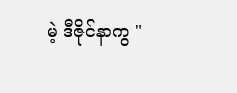မဲ့ ဒီဇိုင်နာကွ "